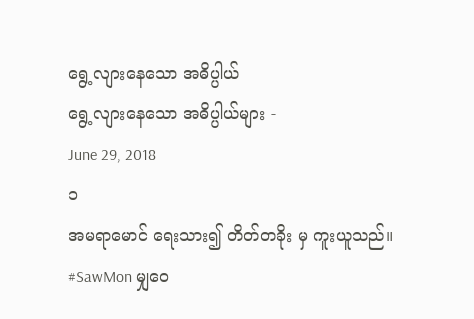ရွေ့လျားနေသော အဓိပ္ပါယ်
ရွေ့လျားနေသော အဓိပ္ပါယ်များ -
June 29, 2018
၁
အမရာမောင် ရေးသား၍ တိတ်တခိုး မှ ကူးယူသည်။
#SawMon မျှဝေ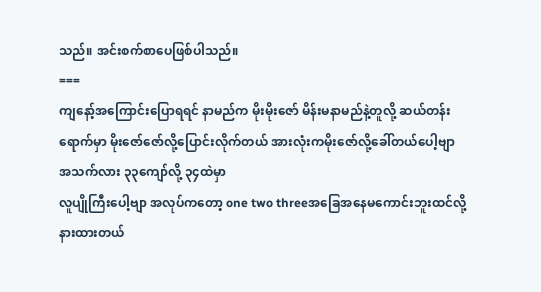သည်။ အင်းစက်စာပေဖြစ်ပါသည်။
===
ကျနော့်အကြောင်းပြောရရင် နာမည်က မိုးမိုးဇော် မိန်းမနာမည်နဲ့တူလို့ ဆယ်တန်းရောက်မှာ မိုးဇော်ဇော်လို့ပြောင်းလိုက်တယ် အားလုံးကမိုးဇော်လို့ခေါ်တယ်ပေါ့ဗျာ
အသက်လား ၃၃ကျော်လို့ ၃၄ထဲမှာ
လူပျိုကြီးပေါ့ဗျာ အလုပ်ကတော့ one two threeအခြေအနေမကောင်းဘူးထင်လို့နားထားတယ်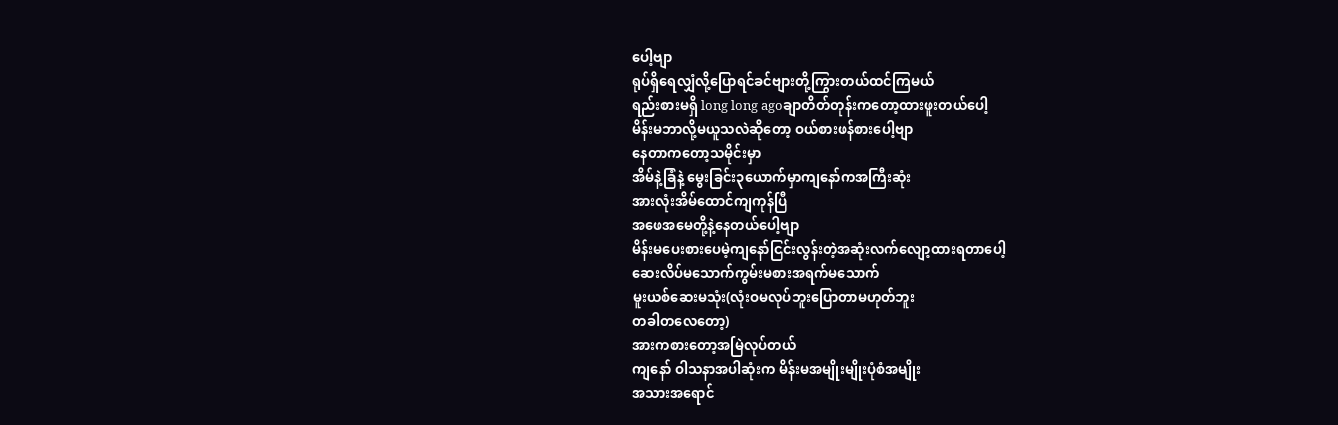ပေါ့ဗျာ
ရုပ်ရှိရေလျှံလို့ပြောရင်ခင်ဗျားတို့ကြွားတယ်ထင်ကြမယ်
ရည်းစားမရှိ long long agoချာတိတ်တုန်းကတော့ထားဖူးတယ်ပေါ့
မိန်းမဘာလို့မယူသလဲဆိုတော့ ဝယ်စားဖန်စားပေါ့ဗျာ
နေတာကတော့သမိုင်းမှာ
အိမ်နဲ့ခြံနဲ့ မွေးခြင်း၃ယောက်မှာကျနော်ကအကြီးဆုံး
အားလုံးအိမ်ထောင်ကျကုန်ပြီ
အဖေအမေတို့နဲ့နေတယ်ပေါ့ဗျာ
မိန်းမပေးစားပေမဲ့ကျနော်ငြင်းလွန်းတဲ့အဆုံးလက်လျော့ထားရတာပေါ့
ဆေးလိပ်မသောက်ကွမ်းမစားအရက်မသောက်
မူးယစ်ဆေးမသုံး(လုံးဝမလုပ်ဘူးပြောတာမဟုတ်ဘူး
တခါတလေတော့)
အားကစားတော့အမြဲလုပ်တယ်
ကျနော် ဝါသနာအပါဆုံးက မိန်းမအမျိုးမျိုးပုံစံအမျိုး
အသားအရောင်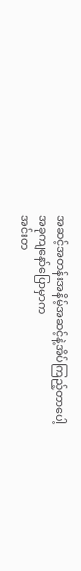အဆင့်အတန်းအနိမ့်အဆင့်နဲ့အိပ်ကြည့်တာပေါ့
အခုကျနော်ပြောမှာက
အင်းတ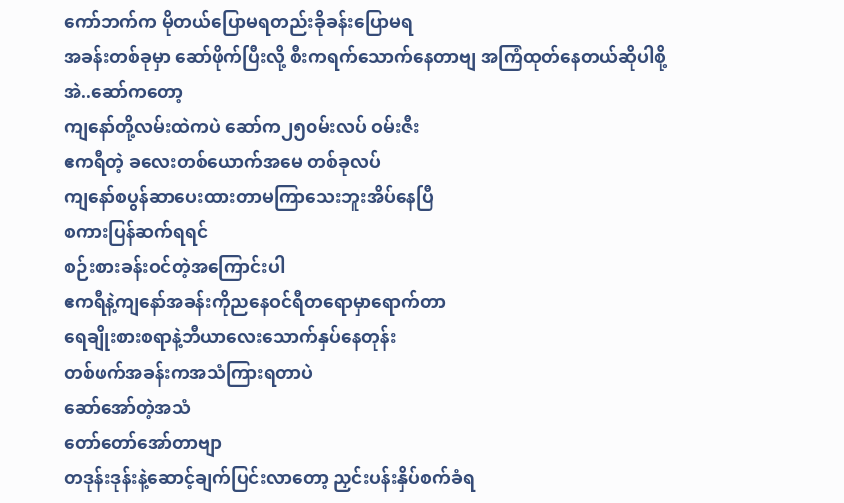ကော်ဘက်က မိုတယ်ပြောမရတည်းခိုခန်းပြောမရ
အခန်းတစ်ခုမှာ ဆော်ဖိုက်ပြီးလို့ စီးကရက်သောက်နေတာဗျ အကြံထုတ်နေတယ်ဆိုပါစို့
အဲ..ဆော်ကတော့
ကျနော်တို့လမ်းထဲကပဲ ဆော်က၂၅၀မ်းလပ် ဝမ်းဇီး
ဧကရီတဲ့ ခလေးတစ်ယောက်အမေ တစ်ခုလပ်
ကျနော်စပွန်ဆာပေးထားတာမကြာသေးဘူးအိပ်နေပြီ
စကားပြန်ဆက်ရရင်
စဉ်းစားခန်းဝင်တဲ့အကြောင်းပါ
ဧကရီနဲ့ကျနော်အခန်းကိုညနေဝင်ရီတရောမှာရောက်တာ
ရေချိုးစားစရာနဲ့ဘီယာလေးသောက်နှပ်နေတုန်း
တစ်ဖက်အခန်းကအသံကြားရတာပဲ
ဆော်အော်တဲ့အသံ
တော်တော်အော်တာဗျာ
တဒုန်းဒုန်းနဲ့ဆောင့်ချက်ပြင်းလာတော့ ညှင်းပန်းနှိပ်စက်ခံရ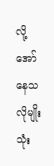လို့ အော်နေသလိုမျိုး
သုံး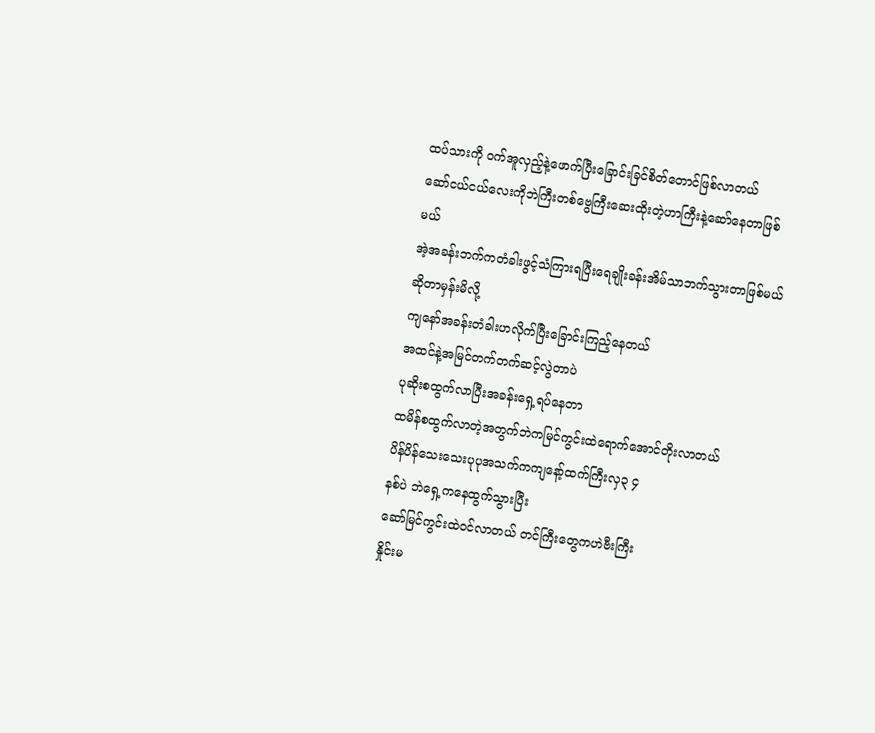ထပ်သားကို ဝက်အူလှည့်နဲ့ဖောက်ပြီးခြောင်းခြင်စိတ်တောင်ဖြစ်လာတယ်
ဆော်ငယ်ငယ်လေးကိုဘဲကြီးတစ်ဗွေကြီးဆေးထိုးတဲ့ဟာကြီးနဲ့ဆော်နေတာဖြစ်မယ်
အဲ့အခန်းဘက်ကတံခါးဖွင့်သံကြားရပြီးရေချိုးခန်းအိမ်သာဘက်သွားတာဖြစ်မယ်ဆိုတာမှန်းမိလို့
ကျနော်အခန်းတံခါးဟလိုက်ပြီးခြောင်းကြည့်နေတယ်
အထင်နဲ့အမြင်တက်တက်ဆင့်လွဲတာပဲ
ပုဆိုးစထွက်လာပြီးအခန်းရှေ့ရပ်နေတာ
ထမိန်စထွက်လာတဲ့အတွက်ဘဲကမြင်ကွင်းထဲရောက်အောင်တိုးလာတယ်
ပိန်ပိန်သေးသေးပုပုအသက်ကကျနော့်ထက်ကြီးလှ၃ ၄
နစ်ပဲ ဘဲရှေ့ကနေထွက်သွားပြီး
ဆော်မြင်ကွင်းထဲဝင်လာတယ် တင်ကြီးတွေကဟဲဗီးကြီး
နှိုင်းမ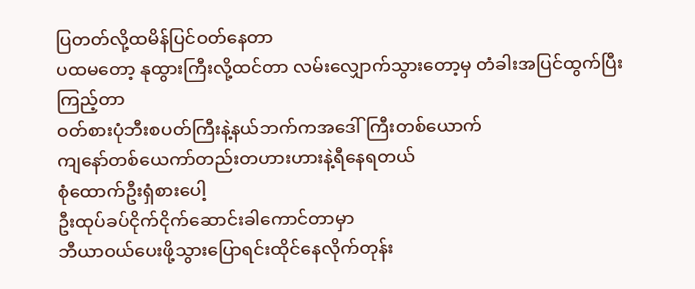ပြတတ်လို့ထမိန်ပြင်ဝတ်နေတာ
ပထမတော့ နုထွားကြီးလို့ထင်တာ လမ်းလျှောက်သွားတော့မှ တံခါးအပြင်ထွက်ပြီးကြည့်တာ
ဝတ်စားပုံဘီးစပတ်ကြီးနဲ့နယ်ဘက်ကအဒေါ်ကြီးတစ်ယောက်
ကျနော်တစ်ယေကာ်တည်းတဟားဟားနဲ့ရီနေရတယ်
စုံထောက်ဦးရှံစားပေါ့
ဦးထုပ်ခပ်ငိုက်ငိုက်ဆောင်းခါကောင်တာမှာ
ဘီယာဝယ်ပေးဖို့သွားပြောရင်းထိုင်နေလိုက်တုန်း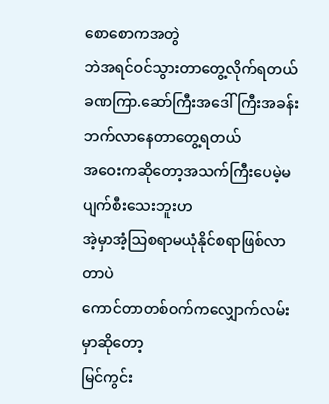စောစောကအတွဲ
ဘဲအရင်ဝင်သွားတာတွေ့လိုက်ရတယ်
ခဏကြာ.ဆော်ကြီးအဒေါ်ကြီးအခန်းဘက်လာနေတာတွေ့ရတယ်
အဝေးကဆိုတော့အသက်ကြီးပေမဲ့မပျက်စီးသေးဘူးဟ
အဲ့မှာအံ့သြစရာမယုံနိုင်စရာဖြစ်လာတာပဲ
ကောင်တာတစ်ဝက်ကလျှောက်လမ်းမှာဆိုတော့
မြင်ကွင်း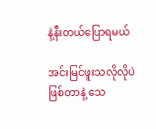နဲ့နီးတယ်ပြောရမယ်

အင်းမြင်ဖူးသလိုလိုပဲဖြစ်တာနဲ့ သေ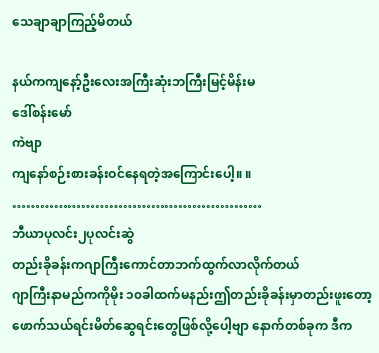သေချာချာကြည့်မိတယ်

နယ်ကကျနော့်ဦးလေးအကြီးဆုံးဘကြီးမြင့်မိန်းမ
ဒေါ်စန်းမော်
ကဲဗျာ
ကျနော်စဉ်းစားခန်းဝင်နေရတဲ့အကြောင်းပေါ့။ ။
………………………………………………
ဘီယာပုလင်း၂ပုလင်းဆွဲ
တည်းခိုခန်းကဂျာကြီးကောင်တာဘက်ထွက်လာလိုက်တယ်
ဂျာကြီးနာမည်ကကိုမိုး ၁၀ခါထက်မနည်းဤတည်းခိုခန်းမှာတည်းဖူးတော့ ဖောက်သယ်ရင်းမိတ်ဆွေရင်းတွေဖြစ်လို့ပေါ့ဗျာ နောက်တစ်ခုက ဒီက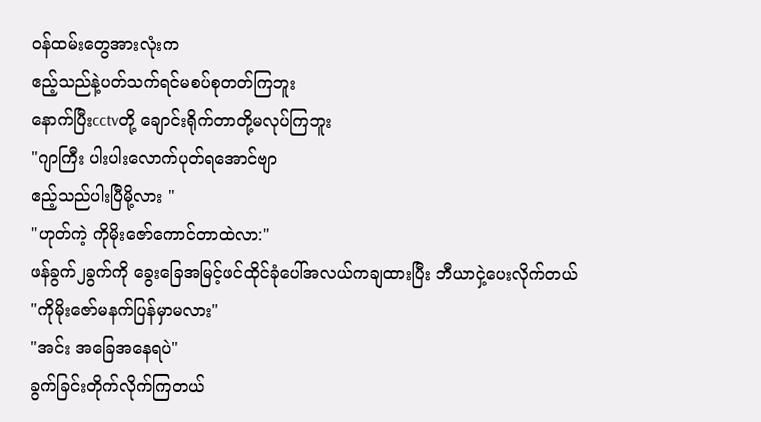ဝန်ထမ်းတွေအားလုံးက
ဧည့်သည်နဲ့ပတ်သက်ရင်မစပ်စုတတ်ကြဘူး
နောက်ပြီးcctvတို့ ချောင်းရိုက်တာတို့မလုပ်ကြဘူး
"ဂျာကြီး ပါးပါးလောက်ပုတ်ရအောင်ဗျာ
ဧည့်သည်ပါးပြီမို့လား "
"ဟုတ်ကဲ့ ကိုမိုးဇော်ကောင်တာထဲလာ:"
ဖန်ခွက်၂ခွက်ကို ခွေးခြေအမြင့်ဖင်ထိုင်ခုံပေါ်အလယ်ကချထားပြီး ဘီယာငှဲ့ပေးလိုက်တယ်
"ကိုမိုးဇော်မနက်ပြန်မှာမလား"
"အင်း အခြေအနေရပဲ"
ခွက်ခြင်းတိုက်လိုက်ကြတယ်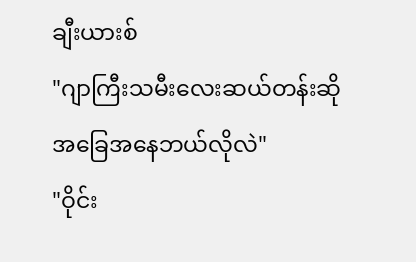ချီးယားစ်
"ဂျာကြီးသမီးလေးဆယ်တန်းဆို
အခြေအနေဘယ်လိုလဲ"
"ဝိုင်း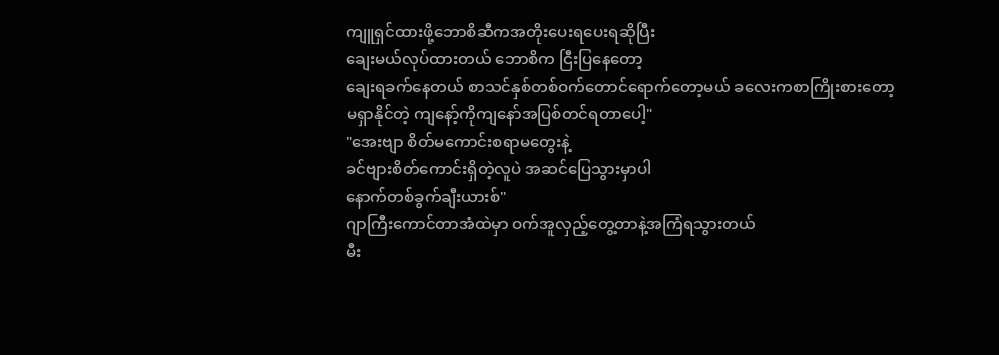ကျူရှင်ထားဖို့ဘောစိဆီကအတိုးပေးရပေးရဆိုပြီး
ချေးမယ်လုပ်ထားတယ် ဘောစိက ငြီးပြနေတော့
ချေးရခက်နေတယ် စာသင်နှစ်တစ်ဝက်တောင်ရောက်တော့မယ် ခလေးကစာကြိုးစားတော့
မရှာနိုင်တဲ့ ကျနော့်ကိုကျနော်အပြစ်တင်ရတာပေါ့"
"အေးဗျာ စိတ်မကောင်းစရာမတွေးနဲ့
ခင်ဗျားစိတ်ကောင်းရှိတဲ့လူပဲ အဆင်ပြေသွားမှာပါ
နောက်တစ်ခွက်ချီးယားစ်"
ဂျာကြီးကောင်တာအံထဲမှာ ဝက်အူလှည့်တွေ့တာနဲ့အကြံရသွားတယ်
မီး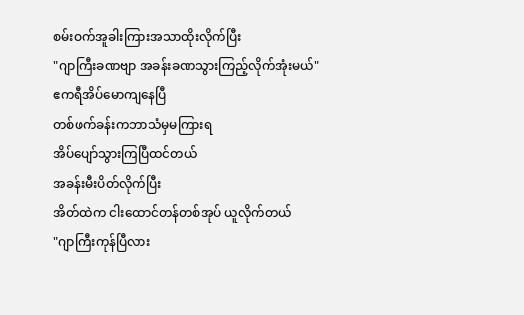စမ်းဝက်အူခါးကြားအသာထိုးလိုက်ပြီး
"ဂျာကြီးခဏဗျာ အခန်းခဏသွားကြည့်လိုက်အုံးမယ်"
ဧကရီအိပ်မောကျနေပြီ
တစ်ဖက်ခန်းကဘာသံမှမကြားရ
အိပ်ပျော်သွားကြပြီထင်တယ်
အခန်းမီးပိတ်လိုက်ပြီး
အိတ်ထဲက ငါးထောင်တန်တစ်အုပ် ယူလိုက်တယ်
"ဂျာကြီးကုန်ပြီလား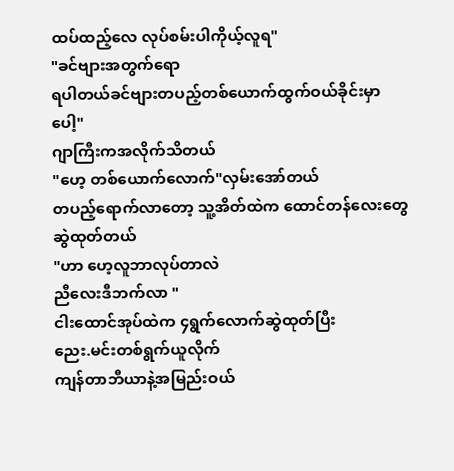ထပ်ထည့်လေ လုပ်စမ်းပါကိုယ့်လူရ"
"ခင်ဗျားအတွက်ရော
ရပါတယ်ခင်ဗျားတပည့်တစ်ယောက်ထွက်ဝယ်ခိုင်းမှာပေါ့"
ဂျာကြီးကအလိုက်သိတယ်
"ဟေ့ တစ်ယောက်လောက်"လှမ်းအော်တယ်
တပည့်ရောက်လာတော့ သူ့အိတ်ထဲက ထောင်တန်လေးတွေ ဆွဲထုတ်တယ်
"ဟာ ဟေ့လူဘာလုပ်တာလဲ
ညီလေးဒီဘက်လာ "
ငါးထောင်အုပ်ထဲက ၄ရွက်လောက်ဆွဲထုတ်ပြီး
ညေး.မင်းတစ်ရွက်ယူလိုက်
ကျန်တာဘီယာနဲ့အမြည်းဝယ်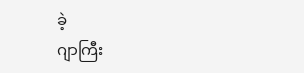ခဲ့
ဂျာကြီး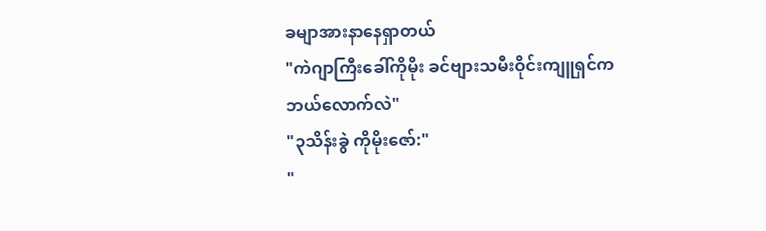ခမျာအားနာနေရှာတယ်
"ကဲဂျာကြီးခေါ်ကိုမိုး ခင်ဗျားသမီးဝိုင်းကျူရှင်က
ဘယ်လောက်လဲ"
"၃သိန်းခွဲ ကိုမိုးဇော်:"
"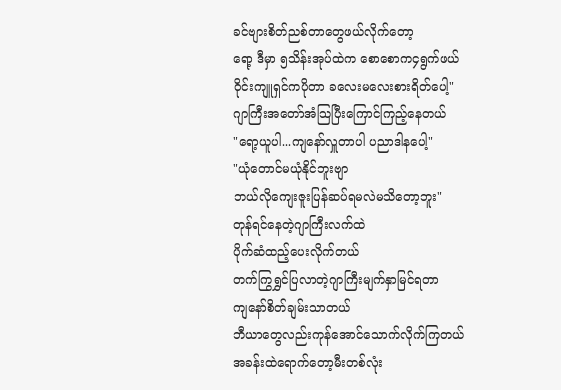ခင်ဗျားစိတ်ညစ်တာတွေဖယ်လိုက်တော့
ရော့ ဒီမှာ ၅သိန်းအုပ်ထဲက စောစောက၄ရွက်ဖယ်
ဝိုင်းကျူရှင်ကပိုတာ ခလေးမလေးစားရိတ်ပေါ့"
ဂျာကြီးအတော်အံသြပြီးကြောင်ကြည့်နေတယ်
"ရော့ယူပါ...ကျနော်လှူတာပါ ပညာဒါနပေါ့"
"ယုံတောင်မယုံနိုင်ဘူးဗျာ
ဘယ်လိုကျေးဇူးပြန်ဆပ်ရမလဲမသိတော့ဘူး"
တုန်ရင်နေတဲ့ဂျာကြီးလက်ထဲ
ပိုက်ဆံထည့်ပေးလိုက်တယ်
တက်ကြွရွှင်ပြလာတဲ့ဂျာကြီးမျက်နှာမြင်ရတာ
ကျနော်စိတ်ချမ်းသာတယ်
ဘီယာတွေလည်းကုန်အောင်သောက်လိုက်ကြတယ်
အခန်းထဲရောက်တော့မီးတစ်လုံး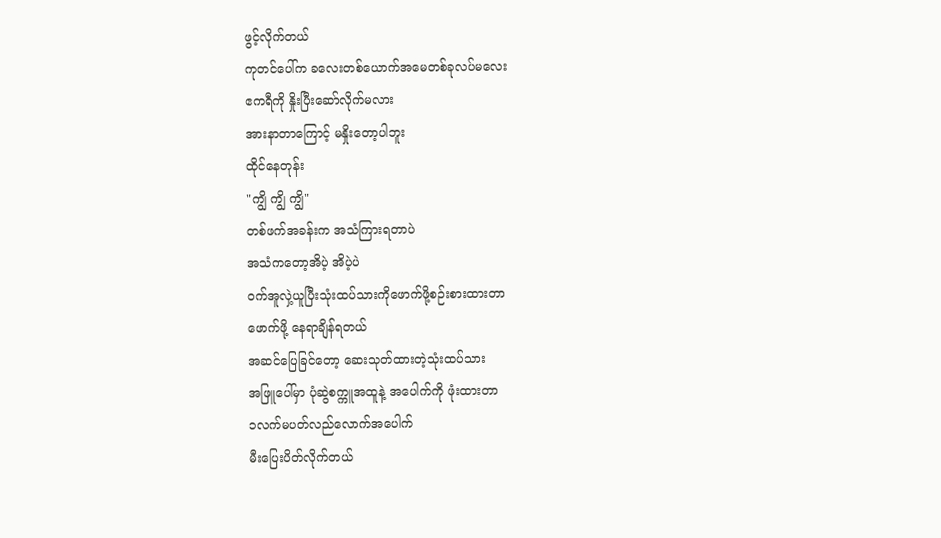ဖွင့်လိုက်တယ်
ကုတင်ပေါ်က ခလေးတစ်ယောက်အမေတစ်ခုလပ်မလေး
ဧကရီကို နှိုးပြီးဆော်လိုက်မလား
အားနာတာကြောင့် မနှိုးတော့ပါဘူး
ထိုင်နေတုန်း
"ကျွိ ကျွိ ကျွိ"
တစ်ဖက်အခန်းက အသံကြားရတာပဲ
အသံကတော့အိပဲ့ အိပဲ့ပဲ
ဝက်အူလှဲ့ယူပြီးသုံးထပ်သားကိုဖောက်ဖို့စဉ်းစားထားတာ
ဖောက်ဖို့ နေရာချိန်ရတယ်
အဆင်ပြေခြင်တော့ ဆေးသုတ်ထားတဲ့သုံးထပ်သား
အဖြူပေါ်မှာ ပုံဆွဲစက္ကူအထူနဲ့ အပေါက်ကို ဖုံးထားတာ
၁လက်မပတ်လည်လောက်အပေါက်
မီးပြေးပိတ်လိုက်တယ်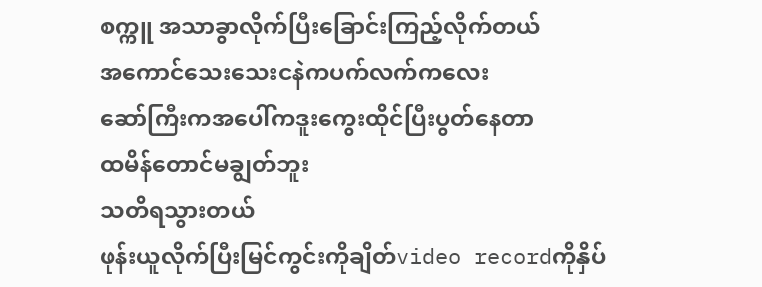စက္ကူ အသာခွာလိုက်ပြီးခြောင်းကြည့်လိုက်တယ်
အကောင်သေးသေးငနဲကပက်လက်ကလေး
ဆော်ကြီးကအပေါ်ကဒူးကွေးထိုင်ပြီးပွတ်နေတာ
ထမိန်တောင်မချွတ်ဘူး
သတိရသွားတယ်
ဖုန်းယူလိုက်ပြီးမြင်ကွင်းကိုချိတ်video recordကိုနှိပ်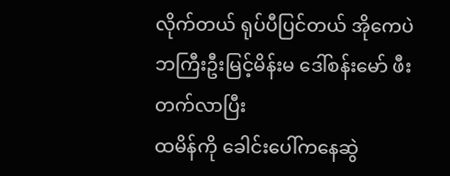လိုက်တယ် ရုပ်ပီပြင်တယ် အိုကေပဲ
ဘကြီးဦးမြင့်မိန်းမ ဒေါ်စန်းမော် ဖီးတက်လာပြီး
ထမိန်ကို ခေါင်းပေါ်ကနေဆွဲ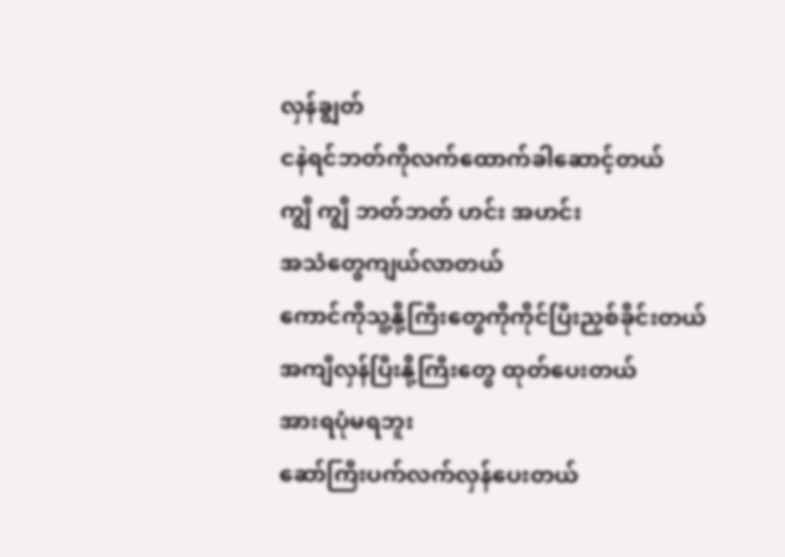လှန်ချွတ်
ငနဲရင်ဘတ်ကိုလက်ထောက်ခါဆောင့်တယ်
ကျွိ ကျွိ ဘတ်ဘတ် ဟင်း အဟင်း
အသံတွေကျယ်လာတယ်
ကောင်ကိုသူ့နို့ကြီးတွေကိုကိုင်ပြီးညှစ်ခိုင်းတယ်
အကျီလှန်ပြီးနို့ကြီးတွေ ထုတ်ပေးတယ်
အားရပုံမရဘူး
ဆော်ကြီးပက်လက်လှန်ပေးတယ်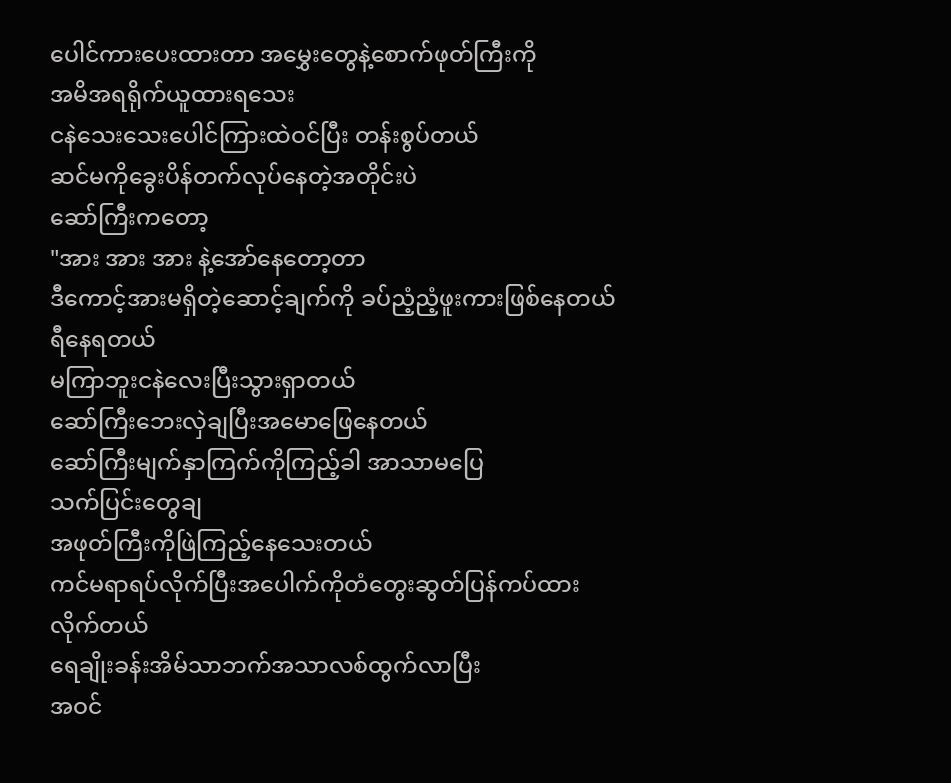ပေါင်ကားပေးထားတာ အမွှေးတွေနဲ့စောက်ဖုတ်ကြီးကို
အမိအရရိုက်ယူထားရသေး
ငနဲသေးသေးပေါင်ကြားထဲဝင်ပြီး တန်းစွပ်တယ်
ဆင်မကိုခွေးပိန်တက်လုပ်နေတဲ့အတိုင်းပဲ
ဆော်ကြီးကတော့
"အား အား အား နဲ့အော်နေတော့တာ
ဒီကောင့်အားမရှိတဲ့ဆောင့်ချက်ကို ခပ်ညံ့ညံ့ဖူးကားဖြစ်နေတယ် ရီနေရတယ်
မကြာဘူးငနဲလေးပြီးသွားရှာတယ်
ဆော်ကြီးဘေးလှဲချပြီးအမောဖြေနေတယ်
ဆော်ကြီးမျက်နှာကြက်ကိုကြည့်ခါ အာသာမပြေ
သက်ပြင်းတွေချ
အဖုတ်ကြီးကိုဖြဲကြည့်နေသေးတယ်
ကင်မရာရပ်လိုက်ပြီးအပေါက်ကိုတံတွေးဆွတ်ပြန်ကပ်ထားလိုက်တယ်
ရေချိုးခန်းအိမ်သာဘက်အသာလစ်ထွက်လာပြီး
အဝင်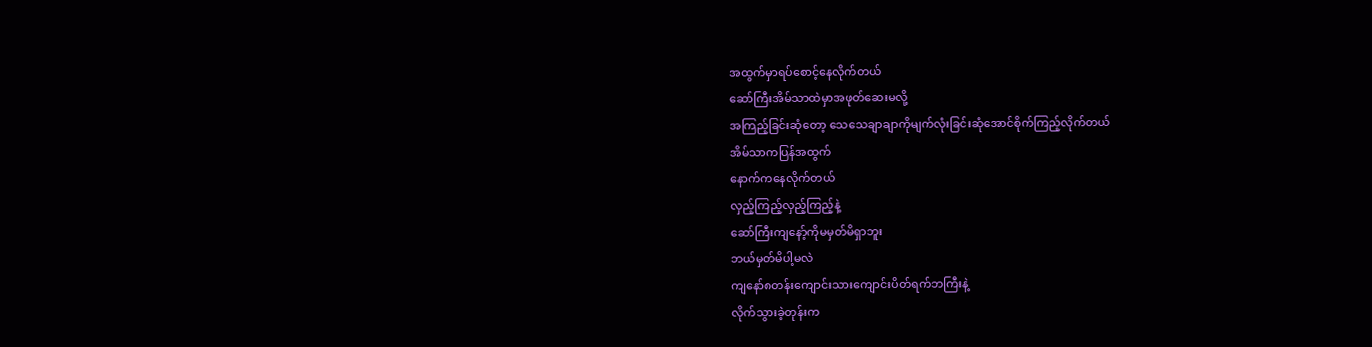အထွက်မှာရပ်စောင့်နေလိုက်တယ်
ဆော်ကြီးအိမ်သာထဲမှာအဖုတ်ဆေးမလို့
အကြည့်ခြင်းဆုံတော့ သေသေချာချာကိုမျက်လုံးခြင်းဆုံအောင်စိုက်ကြည့်လိုက်တယ်
အိမ်သာကပြန်အထွက်
နောက်ကနေလိုက်တယ်
လှည့်ကြည့်လှည့်ကြည့်နဲ့
ဆော်ကြီးကျနော့်ကိုမမှတ်မိရှာဘူး
ဘယ်မှတ်မိပါ့မလဲ
ကျနော်၈တန်းကျောင်းသားကျောင်းပိတ်ရက်ဘကြီးနဲ့
လိုက်သွားခဲ့တုန်းက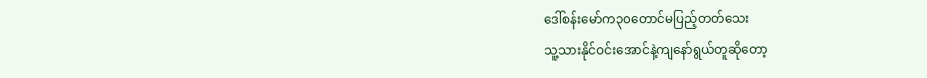ဒေါ်စန်းမော်က၃၀တောင်မပြည့်တတ်သေး
သူ့သားနိုင်ဝင်းအောင်နဲ့ကျနော်ရွယ်တူဆိုတော့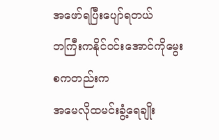အဖော်ရပြီးပျော်ရတယ်
ဘကြီးကနိုင်ဝင်းအောင်ကိုမွေးစကတည်းက
အမေလိုထမင်းခွံ့ရေချိုး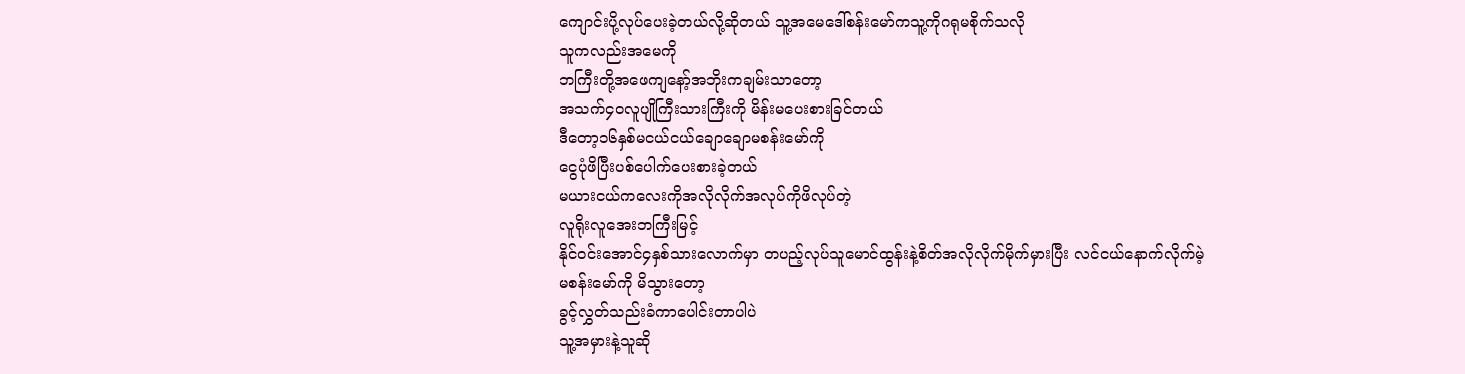ကျောင်းပို့လုပ်ပေးခဲ့တယ်လို့ဆိုတယ် သူ့အမေဒေါ်စန်းမော်ကသူ့ကိုဂရုမစိုက်သလို
သူကလည်းအမေကို
ဘကြီးတို့အဖေကျနော့်အဘိုးကချမ်းသာတော့
အသက်၄၀လူပျိုကြီးသားကြီးကို မိန်းမပေးစားခြင်တယ်
ဒီတော့၁၆နှစ်မငယ်ငယ်ချောချောမစန်းမော်ကို
ငွေပုံဖိပြီးပစ်ပေါက်ပေးစားခဲ့တယ်
မယားငယ်ကလေးကိုအလိုလိုက်အလုပ်ကိုဖိလုပ်တဲ့
လူရိုးလူအေးဘကြီးမြင့်
နိုင်ဝင်းအောင်၄နှစ်သားလောက်မှာ တပည့်လုပ်သူမောင်ထွန်းနဲ့စိတ်အလိုလိုက်မိုက်မှားပြီး လင်ငယ်နောက်လိုက်မဲ့
မစန်းမော်ကို မိသွားတော့
ခွင့်လွှတ်သည်းခံကာပေါင်းတာပါပဲ
သူ့အမှားနဲ့သူဆို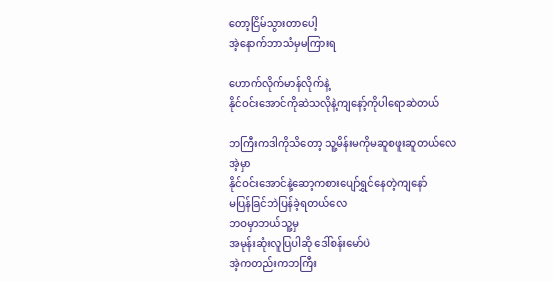တော့ငြိမ်သွားတာပေါ့
အဲ့နောက်ဘာသံမှမကြားရ

ဟောက်လိုက်မာန်လိုက်နဲ့
နိုင်ဝင်းအောင်ကိုဆဲသလိုနဲ့ကျနော့်ကိုပါရောဆဲတယ်

ဘကြီးကဒါကိုသိတော့ သူ့မိန်းမကိုမဆူစဖူးဆူတယ်လေ
အဲ့မှာ
နိုင်ဝင်းအောင်နဲ့ဆော့ကစားပျော်ရွှင်နေတဲ့ကျနော်
မပြန်ခြင်ဘဲပြန်ခဲ့ရတယ်လေ
ဘဝမှာဘယ်သူ့မှ
အမုန်းဆုံးလူပြပါဆို ဒေါ်စန်းမော်ပဲ
အဲ့ကတည်းကဘကြီး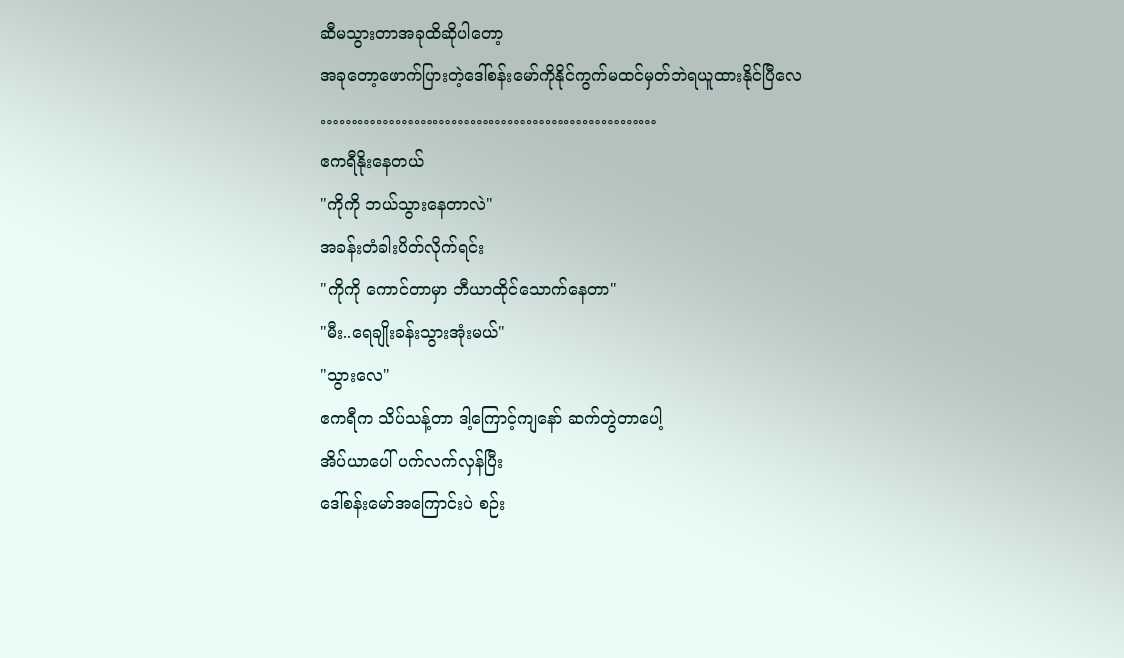ဆီမသွားတာအခုထိဆိုပါတော့
အခုတော့ဖောက်ပြားတဲ့ဒေါ်စန်းမော်ကိုနိုင်ကွက်မထင်မှတ်ဘဲရယူထားနိုင်ပြီလေ
………………………………………………
ဧကရီနိုးနေတယ်
"ကိုကို ဘယ်သွားနေတာလဲ"
အခန်းတံခါးပိတ်လိုက်ရင်း
"ကိုကို ကောင်တာမှာ ဘီယာထိုင်သောက်နေတာ"
"မီး..ရေချိုးခန်းသွားအုံးမယ်"
"သွားလေ"
ဧကရီက သိပ်သန့်တာ ဒါ့ကြောင့်ကျနော် ဆက်တွဲတာပေါ့
အိပ်ယာပေါ် ပက်လက်လှန်ပြီး
ဒေါ်စန်းမော်အကြောင်းပဲ စဉ်း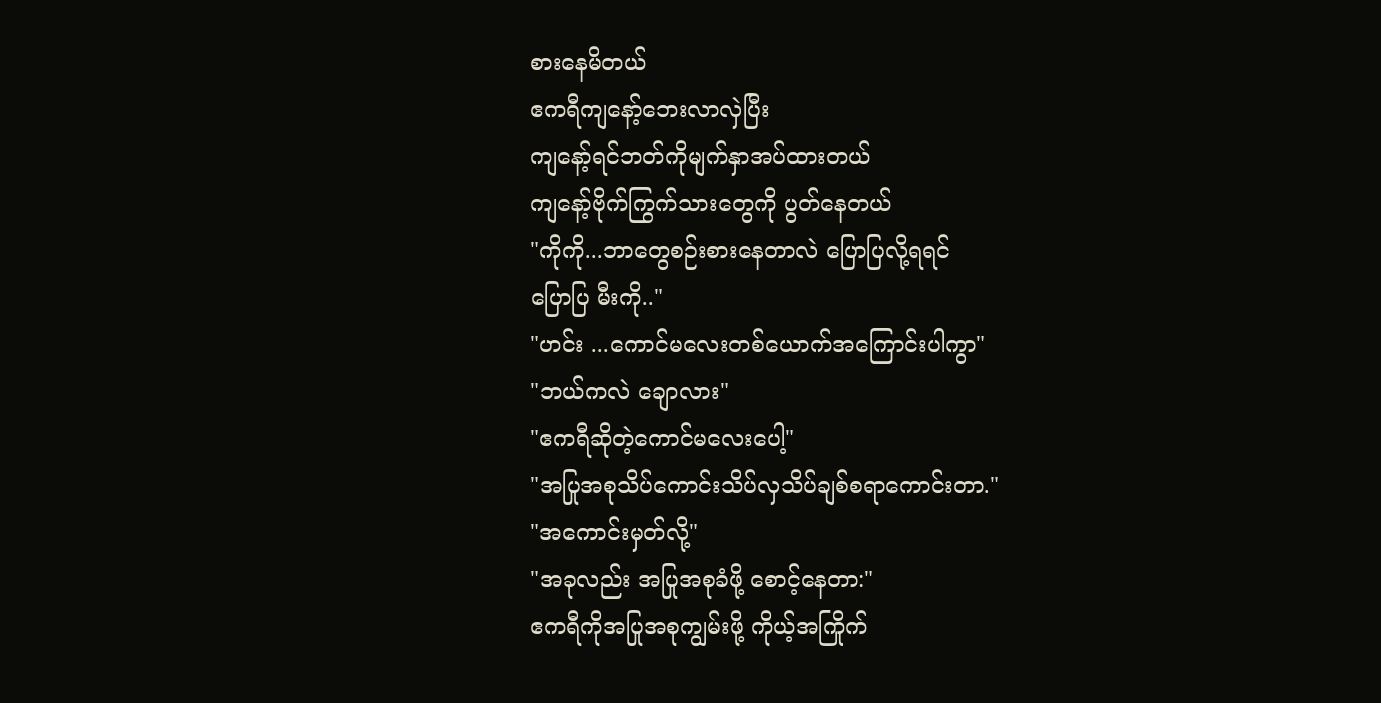စားနေမိတယ်
ဧကရီကျနော့်ဘေးလာလှဲပြီး
ကျနော့်ရင်ဘတ်ကိုမျက်နှာအပ်ထားတယ်
ကျနော့်ဗိုက်ကြွက်သားတွေကို ပွတ်နေတယ်
"ကိုကို...ဘာတွေစဉ်းစားနေတာလဲ ပြောပြလို့ရရင်
ပြောပြ မီးကို.."
"ဟင်း ...ကောင်မလေးတစ်ယောက်အကြောင်းပါကွာ"
"ဘယ်ကလဲ ချောလား"
"ဧကရီဆိုတဲ့ကောင်မလေးပေါ့"
"အပြုအစုသိပ်ကောင်းသိပ်လှသိပ်ချစ်စရာကောင်းတာ."
"အကောင်းမှတ်လို့"
"အခုလည်း အပြုအစုခံဖို့ စောင့်နေတာ:"
ဧကရီကိုအပြုအစုကျွမ်းဖို့ ကိုယ့်အကြိုက်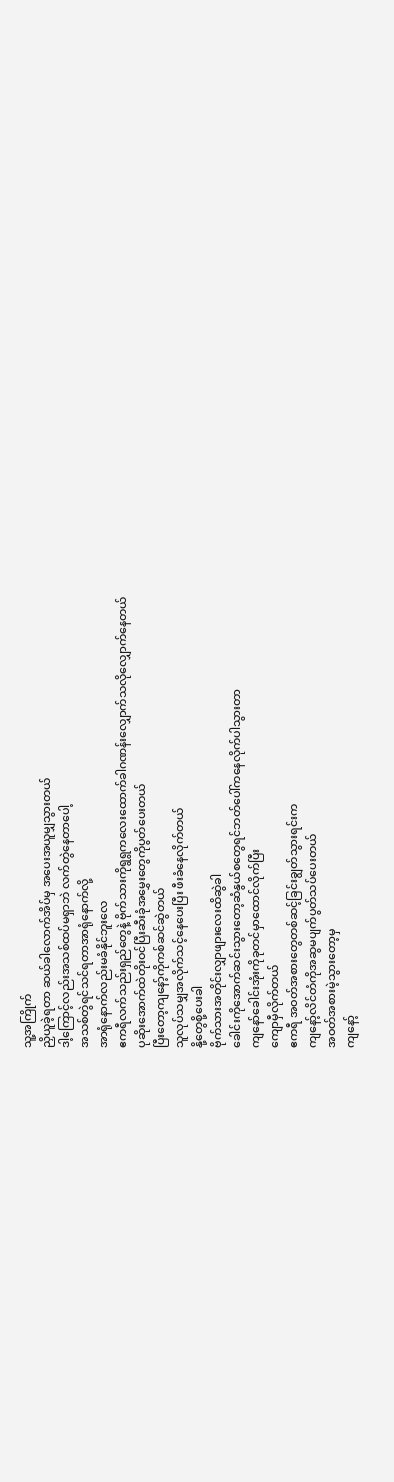သူ့အကြိုက်
ညှိယူခဲ့ရတာ ဆယ်ခါလောက်အိပ်မှ အပေးအယူမျှသွားတယ်
ဒါ့ကြောင့်လည်းအသစ်ထပ်မရှာဘဲ လက်တွဲနေတာပေါ့
အသစ်တွဲရင်သင်ရတာအာရုံနောက်လို့
အာရုံနောက်လည်းမခံနိုင်ဘူးလေ
ဧကရီလက်သည်းရှည်တွေနဲ့ ဗိုက်သားကိုရွရွကလေးထောက်ခါဂဏန်းလျှောက်သလိုလျှောက်နေတယ်
ပုဆိုးအောက်ထဲတိုးဝင်ပြီးဆီးခုံအမွှေးတွေကိုပွတ်ပေးတယ်
ပြီးတော့ကျနော့်ကိုကစ်ဆင်ဆွဲတယ်
သူလုပ်သမျှအလိုက်သင့်နေပေးပြီး ဖီးခံနေလိုက်တယ်
နို့တွေစို့ပေးခါ
ဗိုက်သားအတိုင်းလျှာဖျားလေးထိဆွဲခါ
ခေါင်းကိုအောက်ဆင်းသွားတော့ဆံနွယ်စတွေရင်ဘတ်ပေါ်ကနေလိုက်ပါသွားတာ
ကျနော်ခေါင်းအုံးကိုခုတင်မှာထောင်လိုက်ပြီး
ကျောမှီလိုက်တယ်
ဧကရီ အဝတ်အစားတွေတစ်ဆင့်ခြင်းချွတ်သွားရင်းက
ကျနော့်လိင်တံကိုအဆွမပျက်ပွတ်သပ်ပေးတယ်
အဝတ်အစားမဲ့သွားတော့မှ
ကျနော့်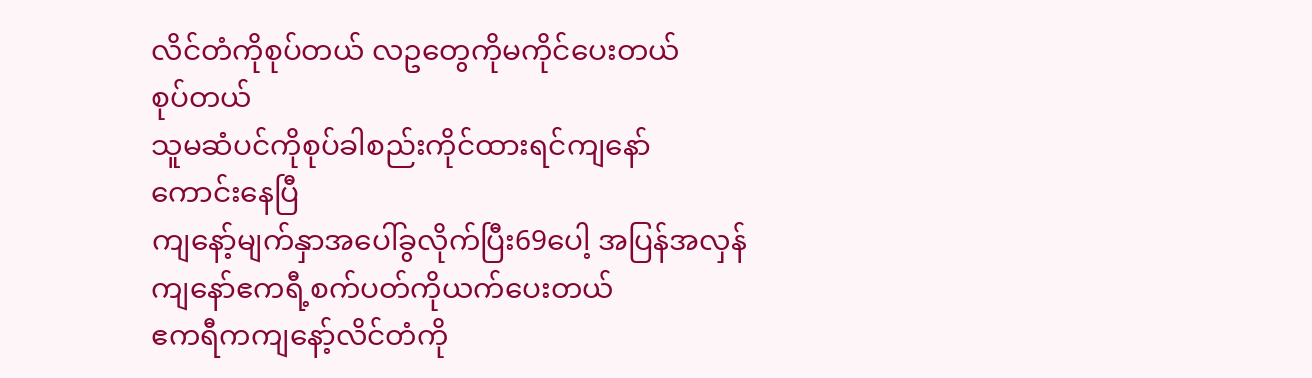လိင်တံကိုစုပ်တယ် လဥတွေကိုမကိုင်ပေးတယ်
စုပ်တယ်
သူမဆံပင်ကိုစုပ်ခါစည်းကိုင်ထားရင်ကျနော်
ကောင်းနေပြီ
ကျနော့်မျက်နှာအပေါ်ခွလိုက်ပြီး69ပေါ့ အပြန်အလှန်
ကျနော်ဧကရီ့စက်ပတ်ကိုယက်ပေးတယ်
ဧကရီကကျနော့်လိင်တံကို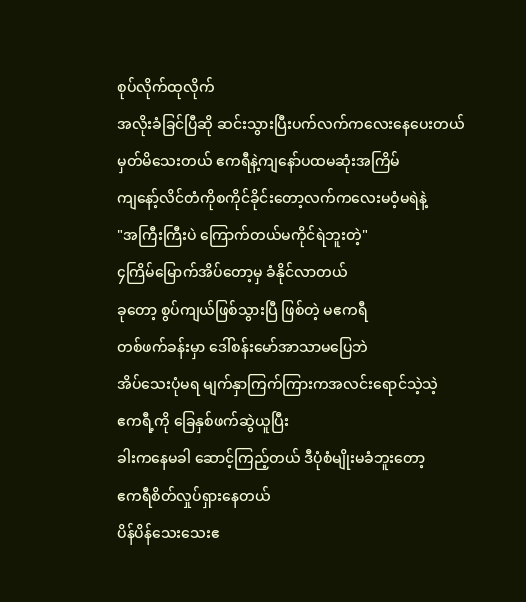စုပ်လိုက်ထုလိုက်
အလိုးခံခြင်ပြီဆို ဆင်းသွားပြီးပက်လက်ကလေးနေပေးတယ်
မှတ်မိသေးတယ် ဧကရီနဲ့ကျနော်ပထမဆုံးအကြိမ်
ကျနော့်လိင်တံကိုစကိုင်ခိုင်းတော့လက်ကလေးမဝံ့မရဲနဲ့
"အကြီးကြီးပဲ ကြောက်တယ်မကိုင်ရဲဘူးတဲ့"
၄ကြိမ်မြောက်အိပ်တော့မှ ခံနိုင်လာတယ်
ခုတော့ စွပ်ကျယ်ဖြစ်သွားပြီ ဖြစ်တဲ့ မဧကရီ
တစ်ဖက်ခန်းမှာ ဒေါ်စန်းမော်အာသာမပြေဘဲ
အိပ်သေးပုံမရ မျက်နှာကြက်ကြားကအလင်းရောင်သဲ့သဲ့
ဧကရီ့ကို ခြေနှစ်ဖက်ဆွဲယူပြီး
ခါးကနေမခါ ဆောင့်ကြည့်တယ် ဒီပုံစံမျိုးမခံဘူးတော့
ဧကရီစိတ်လှုပ်ရှားနေတယ်
ပိန်ပိန်သေးသေးဧ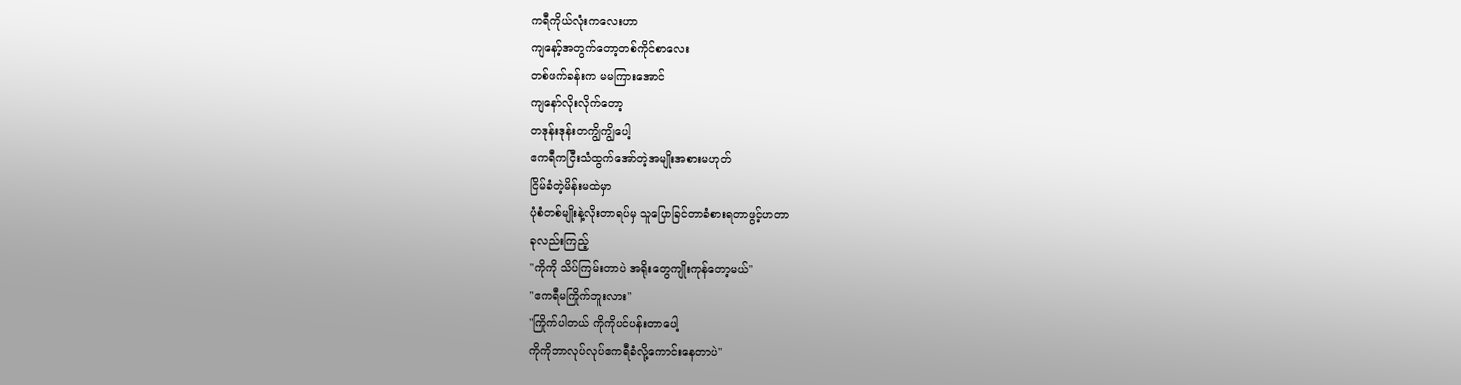ကရီကိုယ်လုံးကလေးဟာ
ကျနော့်အတွက်တော့တစ်ကိုင်စာလေး
တစ်ဖက်ခန်းက မမကြားအောင်
ကျနော်လိုးလိုက်တော့
တဒုန်းဒုန်းတကျွိကျွိပေါ့
ဧကရီကငြီးသံထွက်အော်တဲ့အမျိုးအစားမဟုတ်
ငြိမ်ခံတဲ့မိန်းမထဲမှာ
ပုံစံတစ်မျိုးနဲ့လိုးတာရပ်မှ သူပြောခြင်တာခံစားရတာဖွင့်ဟတာ
ခုလည်းကြည့်
"ကိုကို သိပ်ကြမ်းတာပဲ အရိုးတွေကျိုးကုန်တော့မယ်"
"ဧကရီမကြိုက်ဘူးလား"
"ကြိုက်ပါတယ် ကိုကိုပင်ပန်းတာပေါ့
ကိုကိုဘာလုပ်လုပ်ဧကရီခံလို့ကောင်းနေတာပဲ"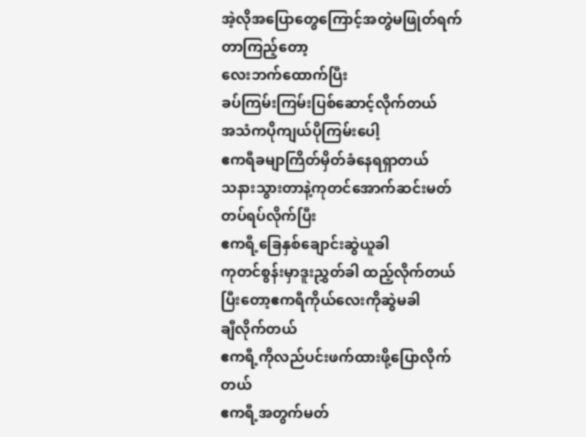အဲ့လိုအပြောတွေကြောင့်အတွဲမဖြုတ်ရက်တာကြည့်တော့
လေးဘက်ထောက်ပြီး
ခပ်ကြမ်းကြမ်းပြစ်ဆောင့်လိုက်တယ်
အသံကပိုကျယ်ပိုကြမ်းပေါ့
ဧကရီခမျာကြိတ်မှိတ်ခံနေရရှာတယ်
သနားသွားတာနဲ့ကုတင်အောက်ဆင်းမတ်တပ်ရပ်လိုက်ပြီး
ဧကရီ့ခြေနှစ်ချောင်းဆွဲယူခါ
ကုတင်စွန်းမှာဒူးညွှတ်ခါ ထည့်လိုက်တယ်
ပြီးတော့ဧကရီကိုယ်လေးကိုဆွဲမခါ
ချီလိုက်တယ်
ဧကရီ့ကိုလည်ပင်းဖက်ထားဖို့ပြောလိုက်တယ်
ဧကရီ့အတွက်မတ်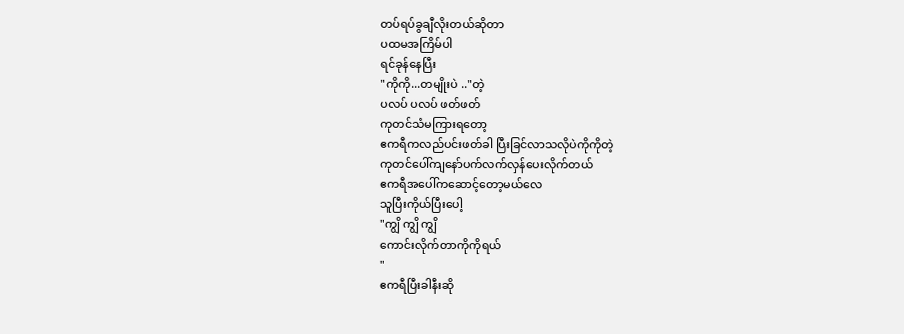တပ်ရပ်ခွချီလိုးတယ်ဆိုတာ
ပထမအကြိမ်ပါ
ရင်ခုန်နေပြီး
"ကိုကို...တမျိုးပဲ .."တဲ့
ပလပ် ပလပ် ဖတ်ဖတ်
ကုတင်သံမကြားရတော့
ဧကရီကလည်ပင်းဖတ်ခါ ပြီးခြင်လာသလိုပဲကိုကိုတဲ့
ကုတင်ပေါ်ကျနော်ပက်လက်လှန်ပေးလိုက်တယ်
ဧကရီအပေါ်ကဆောင့်တော့မယ်လေ
သူပြီးကိုယ်ပြီးပေါ့
"ကျွိ ကျွိ ကျွိ
ကောင်းလိုက်တာကိုကိုရယ်
"
ဧကရီပြီးခါနီးဆို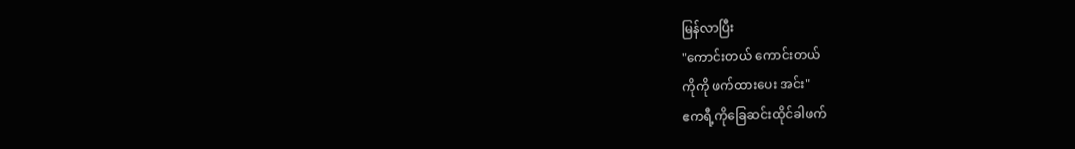မြန်လာပြီး
"ကောင်းတယ် ကောင်းတယ်
ကိုကို ဖက်ထားပေး အင်း"
ဧကရီ့ကိုခြေဆင်းထိုင်ခါဖက်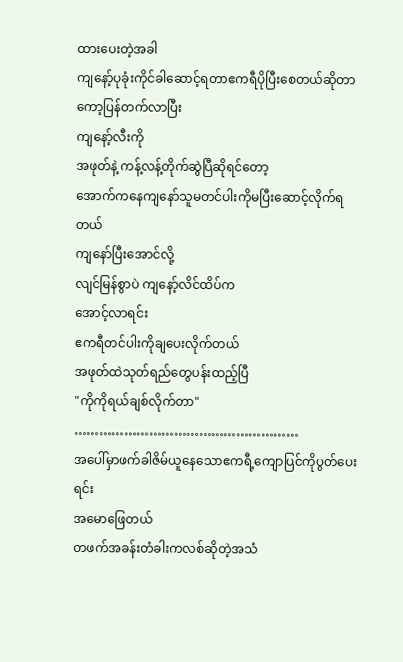ထားပေးတဲ့အခါ
ကျနော့်ပုခုံးကိုင်ခါဆောင့်ရတာဧကရီပိုပြီးစေတယ်ဆိုတာ
ကော့ပြန်တက်လာပြီး
ကျနော့်လီးကို
အဖုတ်နဲ့ ကန့်လန့်တိုက်ဆွဲပြီဆိုရင်တော့
အောက်ကနေကျနော်သူမတင်ပါးကိုမပြီးဆောင့်လိုက်ရတယ်
ကျနော်ပြီးအောင်လို့
လျင်မြန်စွာပဲ ကျနော့်လိင်ထိပ်က
အောင့်လာရင်း
ဧကရီတင်ပါးကိုချပေးလိုက်တယ်
အဖုတ်ထဲသုတ်ရည်တွေပန်းထည့်ပြီ
"ကိုကိုရယ်ချစ်လိုက်တာ"
………………………………………………
အပေါ်မှာဖက်ခါဇိမ်ယူနေသောဧကရီ့ကျောပြင်ကိုပွတ်ပေးရင်း
အမောဖြေတယ်
တဖက်အခန်းတံခါးကလစ်ဆိုတဲ့အသံ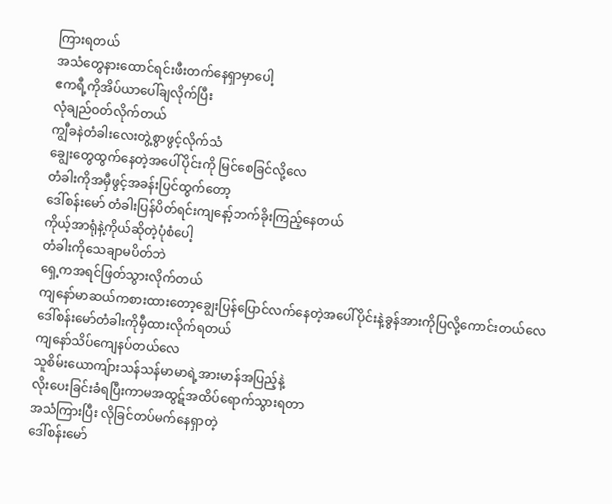ကြားရတယ်
အသံတွေနားထောင်ရင်းဖီးတက်နေရှာမှာပေါ့
ဧကရီ့ကိုအိပ်ယာပေါ်ချလိုက်ပြီး
လုံချည်ဝတ်လိုက်တယ်
ကျွီခနဲတံခါးလေးတွဲ့စွာဖွင့်လိုက်သံ
ချွေးတွေထွက်နေတဲ့အပေါ်ပိုင်းကို မြင်စေခြင်လို့လေ
တံခါးကိုအမှီဖွင့်အခန်းပြင်ထွက်တော့
ဒေါ်စန်းမော် တံခါးပြန်ပိတ်ရင်းကျနော့်ဘက်ခိုးကြည့်နေတယ်
ကိုယ့်အာရုံနဲ့ကိုယ်ဆိုတဲ့ပုံစံပေါ့
တံခါးကိုသေချာမပိတ်ဘဲ
ရှေ့ကအရင်ဖြတ်သွားလိုက်တယ်
ကျနော်မာဆယ်ကစားထားတော့ချွေးပြန်ပြောင်လက်နေတဲ့အပေါ်ပိုင်းနဲ့ခွန်အားကိုပြလို့ကောင်းတယ်လေ
ဒေါ်စန်းမော်တံခါးကိုမှီထားလိုက်ရတယ်
ကျနော်သိပ်ကျေနပ်တယ်လေ
သူစိမ်းယောကျ်ားသန်သန်မာမာရဲ့အားမာန်အပြည့်နဲ့
လိုးပေးခြင်းခံရပြီးကာမအထွဋ်အထိပ်ရောက်သွားရတာ
အသံကြားပြီး လိုခြင်တပ်မက်နေရှာတဲ့
ဒေါ်စန်းမော်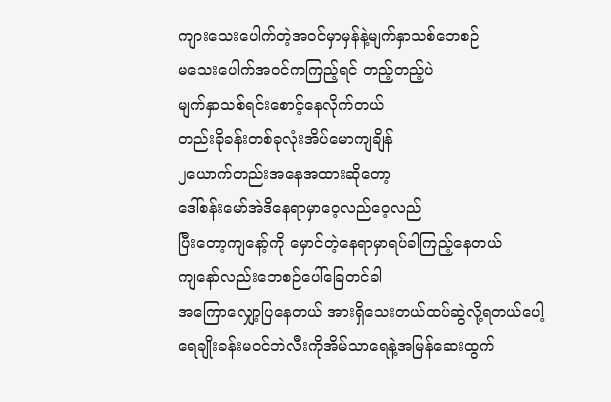ကျားသေးပေါက်တဲ့အဝင်မှာမှန်နဲ့မျက်နှာသစ်ဘေစဉ်
မသေးပေါက်အဝင်ကကြည့်ရင် တည့်တည့်ပဲ
မျက်နှာသစ်ရင်းစောင့်နေလိုက်တယ်
တည်းခိုခန်းတစ်ခုလုံးအိပ်မောကျချိန်
၂ယောက်တည်းအနေအထားဆိုတော့
ဒေါ်စန်းမော်အဲဒိနေရာမှာဝေ့လည်ဝေ့လည်
ပြီးတော့ကျနော့်ကို မှောင်တဲ့နေရာမှာရပ်ခါကြည့်နေတယ်
ကျနော်လည်းဘေစဉ်ပေါ်ခြေတင်ခါ
အကြောလျှော့ပြနေတယ် အားရှိသေးတယ်ထပ်ဆွဲလို့ရတယ်ပေါ့
ရေချိုးခန်းမဝင်ဘဲလီးကိုအိမ်သာရေနဲ့အမြန်ဆေးထွက်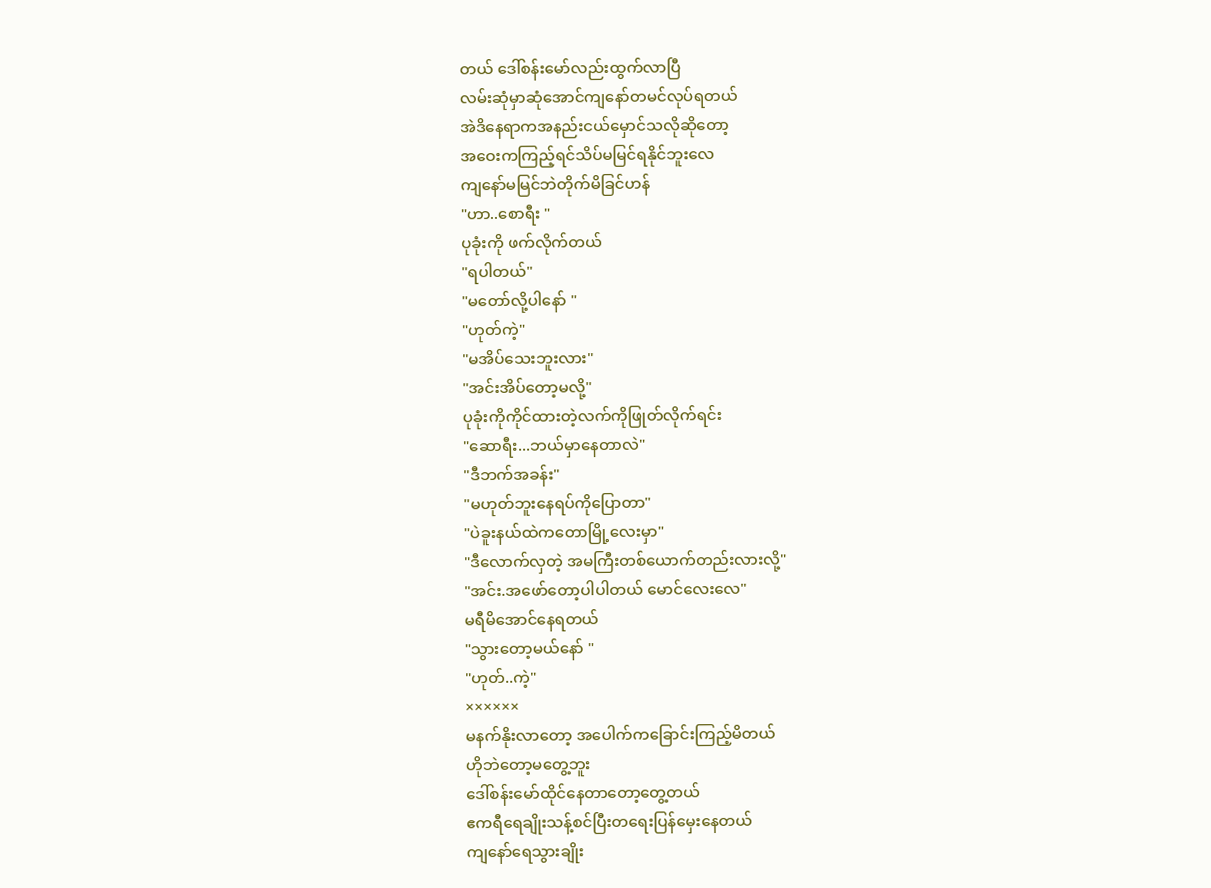တယ် ဒေါ်စန်းမော်လည်းထွက်လာပြီ
လမ်းဆုံမှာဆုံအောင်ကျနော်တမင်လုပ်ရတယ်
အဲဒိနေရာကအနည်းငယ်မှောင်သလိုဆိုတော့
အဝေးကကြည့်ရင်သိပ်မမြင်ရနိုင်ဘူးလေ
ကျနော်မမြင်ဘဲတိုက်မိခြင်ဟန်
"ဟာ..စောရီး "
ပုခုံးကို ဖက်လိုက်တယ်
"ရပါတယ်"
"မတော်လို့ပါနော် "
"ဟုတ်ကဲ့"
"မအိပ်သေးဘူးလား"
"အင်းအိပ်တော့မလို့"
ပုခုံးကိုကိုင်ထားတဲ့လက်ကိုဖြုတ်လိုက်ရင်း
"ဆောရီး...ဘယ်မှာနေတာလဲ"
"ဒီဘက်အခန်း"
"မဟုတ်ဘူးနေရပ်ကိုပြောတာ"
"ပဲခူးနယ်ထဲကတောမြို့လေးမှာ"
"ဒီလောက်လှတဲ့ အမကြီးတစ်ယောက်တည်းလားလို့"
"အင်း.အဖော်တော့ပါပါတယ် မောင်လေးလေ"
မရီမိအောင်နေရတယ်
"သွားတော့မယ်နော် "
"ဟုတ်..ကဲ့"
××××××
မနက်နိုးလာတော့ အပေါက်ကခြောင်းကြည့်မိတယ်
ဟိုဘဲတော့မတွေ့ဘူး
ဒေါ်စန်းမော်ထိုင်နေတာတော့တွေ့တယ်
ဧကရီရေချိုးသန့်စင်ပြီးတရေးပြန်မှေးနေတယ်
ကျနော်ရေသွားချိုး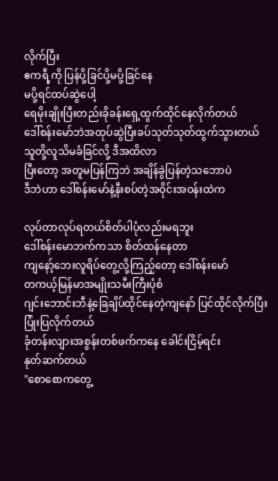လိုက်ပြီး
ဧကရီ့ကို ပြန်ပို့ခြင်ပို့မပို့ခြင်နေ
မပို့ရင်ထပ်ဆွဲပေါ့
ရေမိုးချိုးပြီးတည်းခိုခန်းရှေ့ထွက်ထိုင်နေလိုက်တယ်
ဒေါ်စန်းမော်ဘဲအထုပ်ဆွဲပြီးခပ်သုတ်သုတ်ထွက်သွားတယ်
သူတို့လူသိမခံခြင်လို့ ဒီအထိလာ
ပြီးတော့ အတူမပြန်ကြဘဲ အချိန်ခွဲပြန်တဲ့သဘောပဲ
ဒီဘဲဟာ ဒေါ်စန်းမော်နဲ့နီးစပ်တဲ့အဝိုင်းအဝန်းထဲက

လုပ်တာလုပ်ရတယ်စိတ်ပါပုံလည်းမရဘူး
ဒေါ်စန်းမောဘက်ကသာ စိတ်ထန်နေတာ
ကျနော့်ဘေးလူရိပ်တွေ့လို့ကြည့်တော့ ဒေါ်စန်းမော်
တကယ့်မြန်မာအမျိုးသမီးကြီးပုံစံ
ဂျင်းဘောင်းဘီနဲ့ခြေချိပ်ထိုင်နေတဲ့ကျနော် ပြင်ထိုင်လိုက်ပြီး ပြုံးပြလိုက်တယ်
ခုံတန်းလျားအစွန်းတစ်ဖက်ကနေ ခေါင်းငြိမ့်ရင်း
နုတ်ဆက်တယ်
"စောစောကတွေ့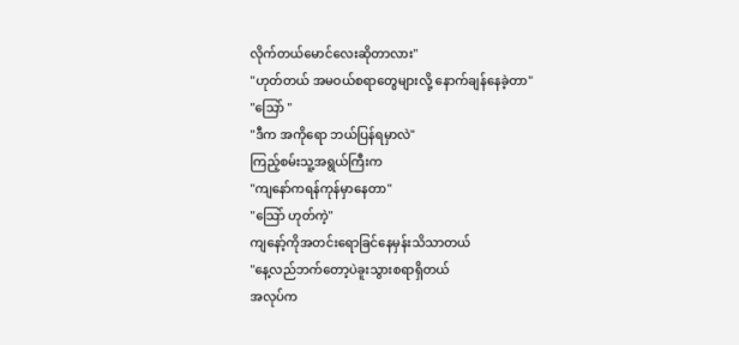လိုက်တယ်မောင်လေးဆိုတာလား"
"ဟုတ်တယ် အမဝယ်စရာတွေများလို့ နောက်ချန်နေခဲ့တာ"
"သြော် "
"ဒီက အကိုရော ဘယ်ပြန်ရမှာလဲ"
ကြည့်စမ်းသူ့အရွယ်ကြီးက
"ကျနော်ကရန်ကုန်မှာနေတာ"
"သြော် ဟုတ်ကဲ့"
ကျနော့်ကိုအတင်းရောခြင်နေမှန်းသိသာတယ်
"နေ့လည်ဘက်တော့ပဲခူးသွားစရာရှိတယ်
အလုပ်က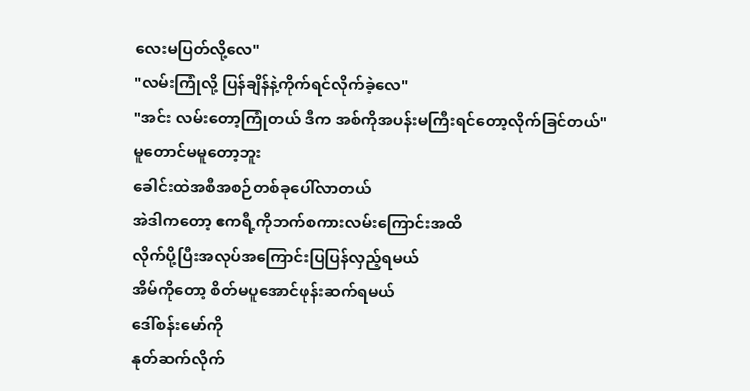လေးမပြတ်လို့လေ"
"လမ်းကြုံလို့ ပြန်ချိန်နဲ့ကိုက်ရင်လိုက်ခဲ့လေ"
"အင်း လမ်းတော့ကြုံတယ် ဒီက အစ်ကိုအပန်းမကြီးရင်တော့လိုက်ခြင်တယ်"
မူတောင်မမူတော့ဘူး
ခေါင်းထဲအစီအစဉ်တစ်ခုပေါ်လာတယ်
အဲဒါကတော့ ဧကရီ့ကိုဘက်စကားလမ်းကြောင်းအထိ
လိုက်ပို့ပြီးအလုပ်အကြောင်းပြပြန်လှည့်ရမယ်
အိမ်ကိုတော့ စိတ်မပူအောင်ဖုန်းဆက်ရမယ်
ဒေါ်စန်းမော်ကို
နုတ်ဆက်လိုက်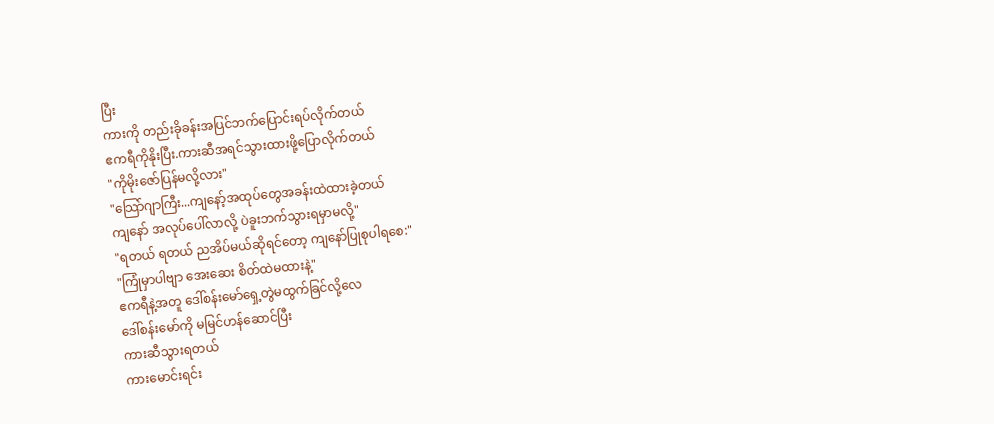ပြီး
ကားကို တည်းခိုခန်းအပြင်ဘက်ပြောင်းရပ်လိုက်တယ်
ဧကရီကိုနိုးပြီး.ကားဆီအရင်သွားထားဖို့ပြောလိုက်တယ်
"ကိုမိုးဇော်ပြန်မလို့လား"
"သြော်ဂျာကြီး...ကျနော့်အထုပ်တွေအခန်းထဲထားခဲ့တယ်
ကျနော် အလုပ်ပေါ်လာလို့ ပဲခူးဘက်သွားရမှာမလို့"
"ရတယ် ရတယ် ညအိပ်မယ်ဆိုရင်တော့ ကျနော်ပြုစုပါရစေ:"
"ကြုံမှာပါဗျာ အေးဆေး စိတ်ထဲမထားနဲ့"
ဧကရီနဲ့အတူ ဒေါ်စန်းမော်ရှေ့တွဲမထွက်ခြင်လို့လေ
ဒေါ်စန်းမော်ကို မမြင်ဟန်ဆောင်ပြီး
ကားဆီသွားရတယ်
ကားမောင်းရင်း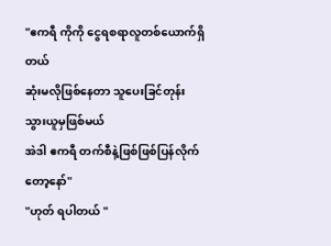"ဧကရီ ကိုကို ငွေရစရာလူတစ်ယောက်ရှိတယ်
ဆုံးမလိုဖြစ်နေတာ သူပေးခြင်တုန်းသွားယူမှဖြစ်မယ်
အဲဒါ ဧကရီ တက်စီနဲ့ဖြစ်ဖြစ်ပြန်လိုက်တော့နော်"
"ဟုတ် ရပါတယ် "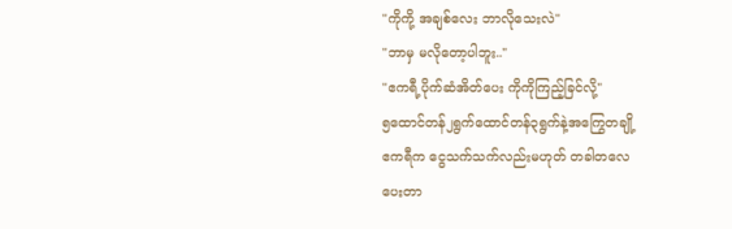"ကိုကို့ အချစ်လေး ဘာလိုသေးလဲ"
"ဘာမှ မလိုတော့ပါဘူး.."
"ဧကရီ့ပိုက်ဆံအိတ်ပေး ကိုကိုကြည့်ခြင်လို့"
၅ထောင်တန်၂ရွက်ထောင်တန်၃ရွက်နဲ့အကြွေတချို့
ဧကရီက ငွေသက်သက်လည်းမဟုတ် တခါတလေ
ပေးတာ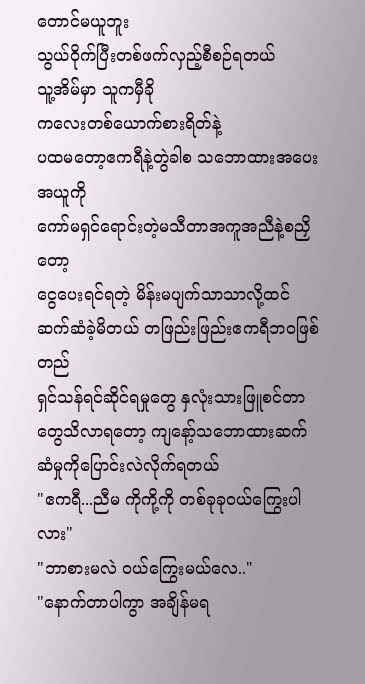တောင်မယူဘူး
သွယ်ဝိုက်ပြီးတစ်ဖက်လှည့်စီစဉ်ရတယ်
သူ့အိမ်မှာ သူကမှီခို
ကလေးတစ်ယောက်စားရိတ်နဲ့
ပထမတော့ဧကရီနဲ့တွဲခါစ သဘောထားအပေးအယူကို
ကော်မရှင်ရောင်းတဲ့မသီတာအကူအညီနဲ့စညှိတော့
ငွေပေးရင်ရတဲ့ မိန်းမပျက်သာသာလို့ထင်
ဆက်ဆံခဲ့မိတယ် တဖြည်းဖြည်းဧကရီဘဝဖြစ်တည်
ရှင်သန်ရင်ဆိုင်ရမှုတွေ နှလုံးသားဖြူစင်တာတွေသိလာရတော့ ကျနော့်သဘောထားဆက်ဆံမှုကိုပြောင်းလဲလိုက်ရတယ်
"ဧကရီ...ညီမ ကိုကို့ကို တစ်ခုခုဝယ်ကြွေးပါလား"
"ဘာစားမလဲ ဝယ်ကြွေးမယ်လေ.."
"နောက်တာပါကွာ အချိန်မရ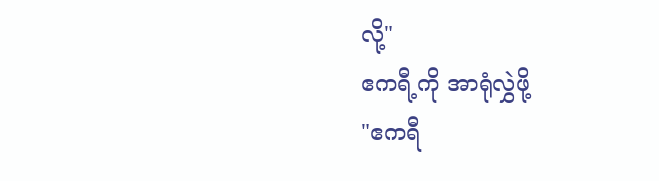လို့"
ဧကရီ့ကို အာရုံလွှဲဖို့
"ဧကရီ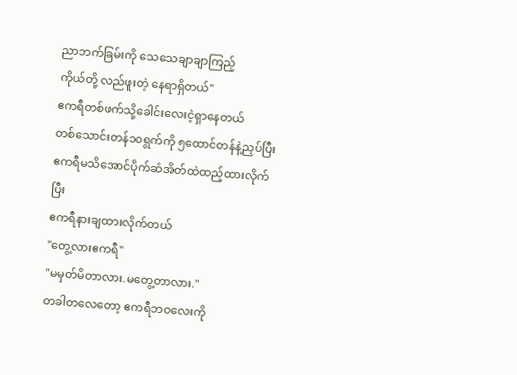ညာဘက်ခြမ်းကို သေသေချာချာကြည့်
ကိုယ်တို့ လည်ဖူးတဲ့ နေရာရှိတယ်"
ဧကရီတစ်ဖက်သို့ခေါင်းလေးငဲ့ရှာနေတယ်
တစ်သောင်းတန်၁၀ရွက်ကို ၅ထောင်တန်နဲ့ညှပ်ပြီး
ဧကရီမသိအောင်ပိုက်ဆံအိတ်ထဲထည့်ထားလိုက်ပြီး
ဧကရီနားချထားလိုက်တယ်
"တွေ့လားဧကရီ"
"မမှတ်မိတာလား.မတွေ့တာလား."
တခါတလေတော့ ဧကရီဘဝလေးကို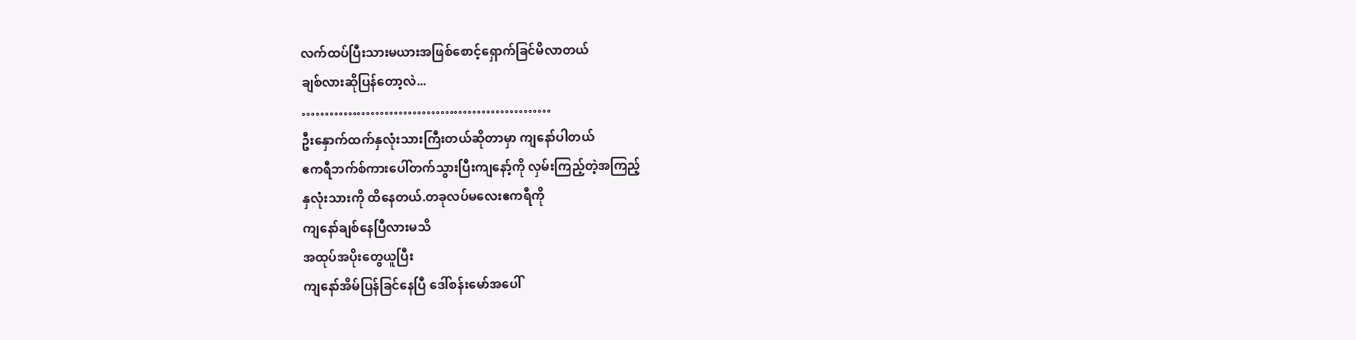လက်ထပ်ပြီးသားမယားအဖြစ်စောင့်ရှောက်ခြင်မိလာတယ်
ချစ်လားဆိုပြန်တော့လဲ...
………………………………………………
ဦးနှောက်ထက်နှလုံးသားကြီးတယ်ဆိုတာမှာ ကျနော်ပါတယ်
ဧကရီဘက်စ်ကားပေါ်တက်သွားပြီးကျနော့်ကို လှမ်းကြည့်တဲ့အကြည့်
နှလုံးသားကို ထိနေတယ်.တခုလပ်မလေးဧကရီကို
ကျနော်ချစ်နေပြီလားမသိ
အထုပ်အပိုးတွေယူပြီး
ကျနော်အိမ်ပြန်ခြင်နေပြီ ဒေါ်စန်းမော်အပေါ်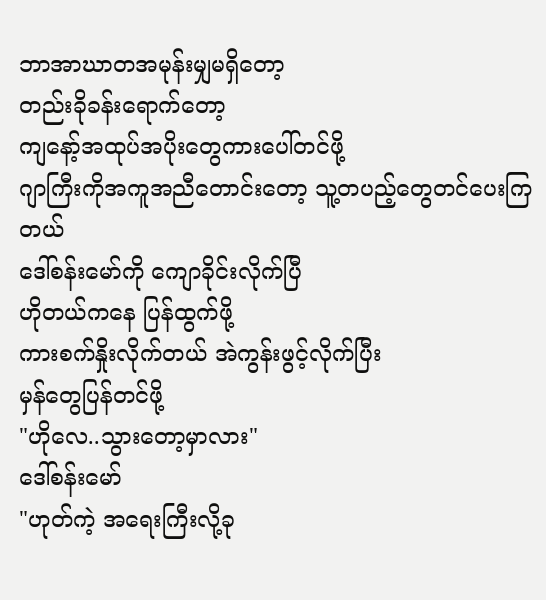ဘာအာဃာတအမုန်းမျှမရှိတော့
တည်းခိုခန်းရောက်တော့
ကျနော့်အထုပ်အပိုးတွေကားပေါ်တင်ဖို့
ဂျာကြီးကိုအကူအညီတောင်းတော့ သူ့တပည့်တွေတင်ပေးကြတယ်
ဒေါ်စန်းမော်ကို ကျောခိုင်းလိုက်ပြီ
ဟိုတယ်ကနေ ပြန်ထွက်ဖို့
ကားစက်နှိုးလိုက်တယ် အဲကွန်းဖွင့်လိုက်ပြီး
မှန်တွေပြန်တင်ဖို့
"ဟိုလေ..သွားတော့မှာလား"
ဒေါ်စန်းမော်
"ဟုတ်ကဲ့ အရေးကြီးလို့ခု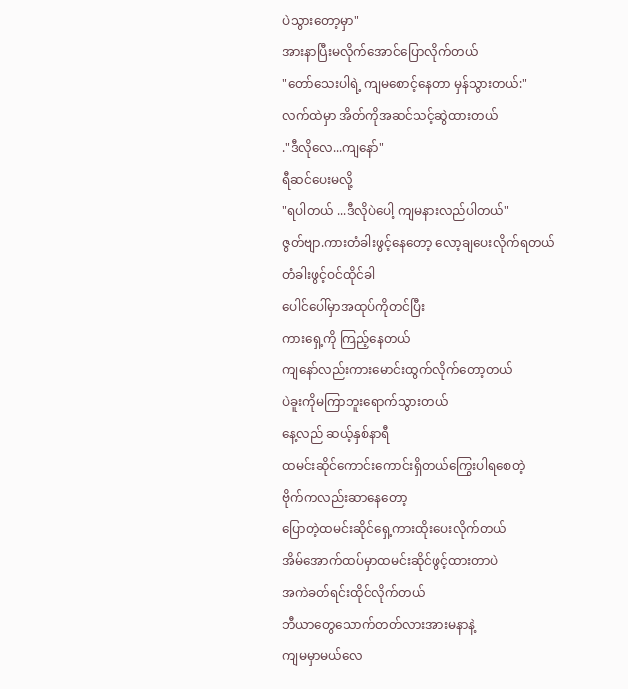ပဲသွားတော့မှာ"
အားနာပြီးမလိုက်အောင်ပြောလိုက်တယ်
"တော်သေးပါရဲ့ ကျမစောင့်နေတာ မှန်သွားတယ်:"
လက်ထဲမှာ အိတ်ကိုအဆင်သင့်ဆွဲထားတယ်
."ဒီလိုလေ...ကျနော်"
ရီဆင်ပေးမလို့
"ရပါတယ် ...ဒီလိုပဲပေါ့ ကျမနားလည်ပါတယ်"
ဇွတ်ဗျာ.ကားတံခါးဖွင့်နေတော့ လော့ချပေးလိုက်ရတယ်
တံခါးဖွင့်ဝင်ထိုင်ခါ
ပေါင်ပေါ်မှာအထုပ်ကိုတင်ပြီး
ကားရှေ့ကို ကြည့်နေတယ်
ကျနော်လည်းကားမောင်းထွက်လိုက်တော့တယ်
ပဲခူးကိုမကြာဘူးရောက်သွားတယ်
နေ့လည် ဆယ့်နှစ်နာရီ
ထမင်းဆိုင်ကောင်းကောင်းရှိတယ်ကြွေးပါရစေတဲ့
ဗိုက်ကလည်းဆာနေတော့
ပြောတဲ့ထမင်းဆိုင်ရှေ့ကားထိုးပေးလိုက်တယ်
အိမ်အောက်ထပ်မှာထမင်းဆိုင်ဖွင့်ထားတာပဲ
အကဲခတ်ရင်းထိုင်လိုက်တယ်
ဘီယာတွေသောက်တတ်လားအားမနာနဲ့
ကျမမှာမယ်လေ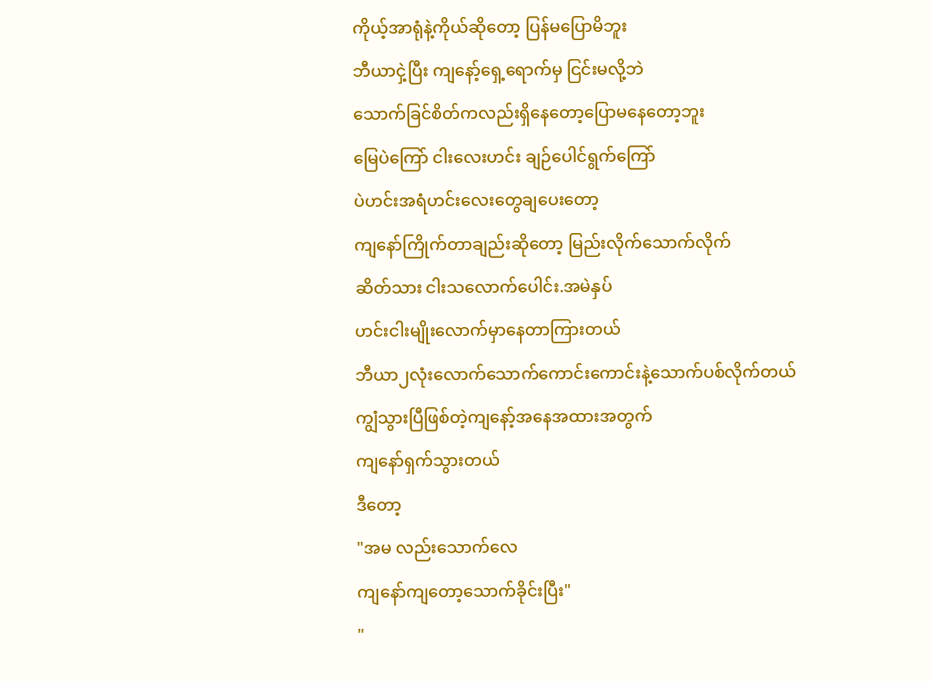ကိုယ့်အာရုံနဲ့ကိုယ်ဆိုတော့ ပြန်မပြောမိဘူး
ဘီယာငှဲ့ပြီး ကျနော့်ရှေ့ရောက်မှ ငြင်းမလို့ဘဲ
သောက်ခြင်စိတ်ကလည်းရှိနေတော့ပြောမနေတော့ဘူး
မြေပဲကြော် ငါးလေးဟင်း ချဉ်ပေါင်ရွက်ကြော်
ပဲဟင်းအရံဟင်းလေးတွေချပေးတော့
ကျနော်ကြိုက်တာချည်းဆိုတော့ မြည်းလိုက်သောက်လိုက်
ဆိတ်သား ငါးသလောက်ပေါင်း.အမဲနှပ်
ဟင်းငါးမျိုးလောက်မှာနေတာကြားတယ်
ဘီယာ၂လုံးလောက်သောက်ကောင်းကောင်းနဲ့သောက်ပစ်လိုက်တယ်
ကျွံသွားပြီဖြစ်တဲ့ကျနော့်အနေအထားအတွက်
ကျနော်ရှက်သွားတယ်
ဒီတော့
"အမ လည်းသောက်လေ
ကျနော်ကျတော့သောက်ခိုင်းပြီး"
"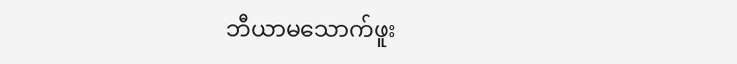ဘီယာမသောက်ဖူး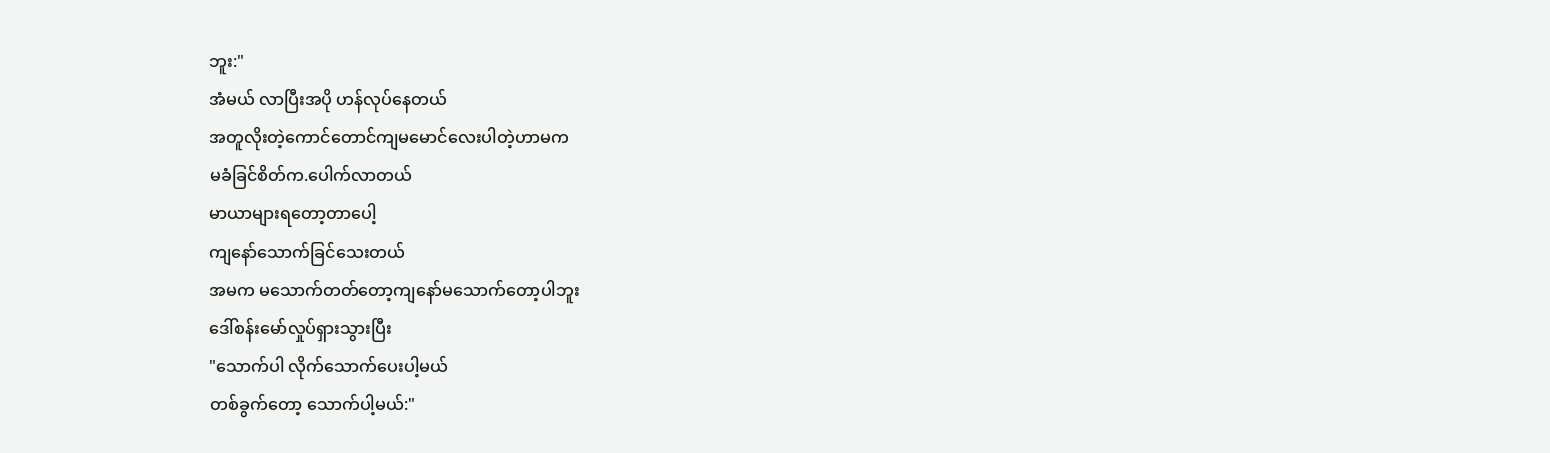ဘူး:"
အံမယ် လာပြီးအပို ဟန်လုပ်နေတယ်
အတူလိုးတဲ့ကောင်တောင်ကျမမောင်လေးပါတဲ့ဟာမက
မခံခြင်စိတ်က.ပေါက်လာတယ်
မာယာများရတော့တာပေါ့
ကျနော်သောက်ခြင်သေးတယ်
အမက မသောက်တတ်တော့ကျနော်မသောက်တော့ပါဘူး
ဒေါ်စန်းမော်လှုပ်ရှားသွားပြီး
"သောက်ပါ လိုက်သောက်ပေးပါ့မယ်
တစ်ခွက်တော့ သောက်ပါ့မယ်:"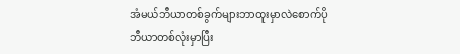အံမယ်ဘီယာတစ်ခွက်များဘာထူးမှာလဲစောက်ပို
ဘီယာတစ်လုံးမှာပြီး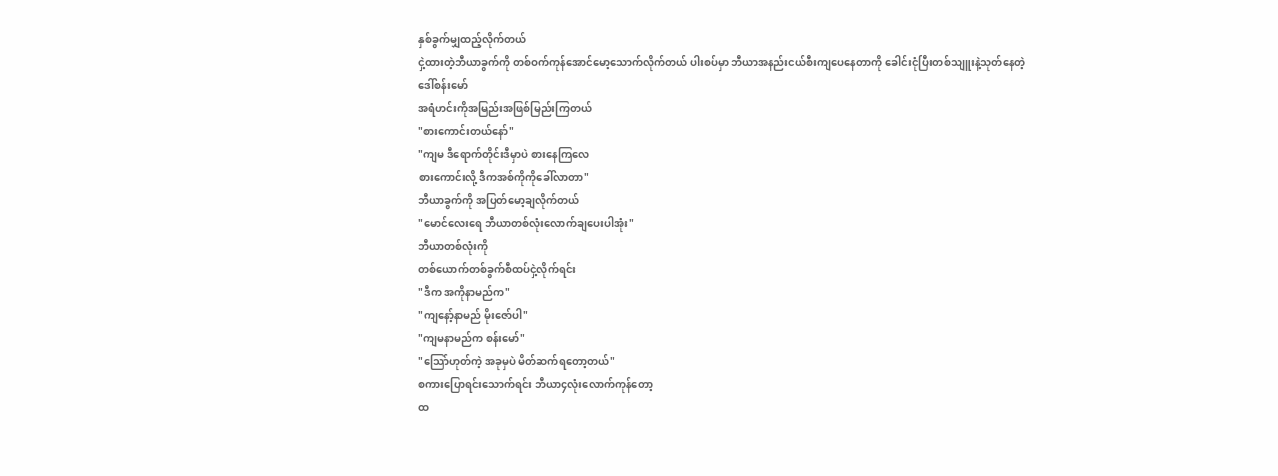နှစ်ခွက်မျှထည့်လိုက်တယ်
ငှဲ့ထားတဲ့ဘီယာခွက်ကို တစ်ဝက်ကုန်အောင်မော့သောက်လိုက်တယ် ပါးစပ်မှာ ဘီယာအနည်းငယ်စီးကျပေနေတာကို ခေါင်းငုံပြီးတစ်သျူးနဲ့သုတ်နေတဲ့
ဒေါ်စန်းမော်
အရံဟင်းကိုအမြည်းအဖြစ်မြည်းကြတယ်
"စားကောင်းတယ်နော်"
"ကျမ ဒီရောက်တိုင်းဒီမှာပဲ စားနေကြလေ
စားကောင်းလို့ ဒီကအစ်ကိုကိုခေါ်လာတာ"
ဘီယာခွက်ကို အပြတ်မော့ချလိုက်တယ်
"မောင်လေးရေ ဘီယာတစ်လုံးလောက်ချပေးပါအုံး"
ဘီယာတစ်လုံးကို
တစ်ယောက်တစ်ခွက်စီထပ်ငှဲ့လိုက်ရင်း
"ဒီက အကိုနာမည်က"
"ကျနော့်နာမည် မိုးဇော်ပါ"
"ကျမနာမည်က စန်းမော်"
"သြော်ဟုတ်ကဲ့ အခုမှပဲ မိတ်ဆက်ရတော့တယ်"
စကားပြောရင်းသောက်ရင်း ဘီယာ၄လုံးလောက်ကုန်တော့
ထ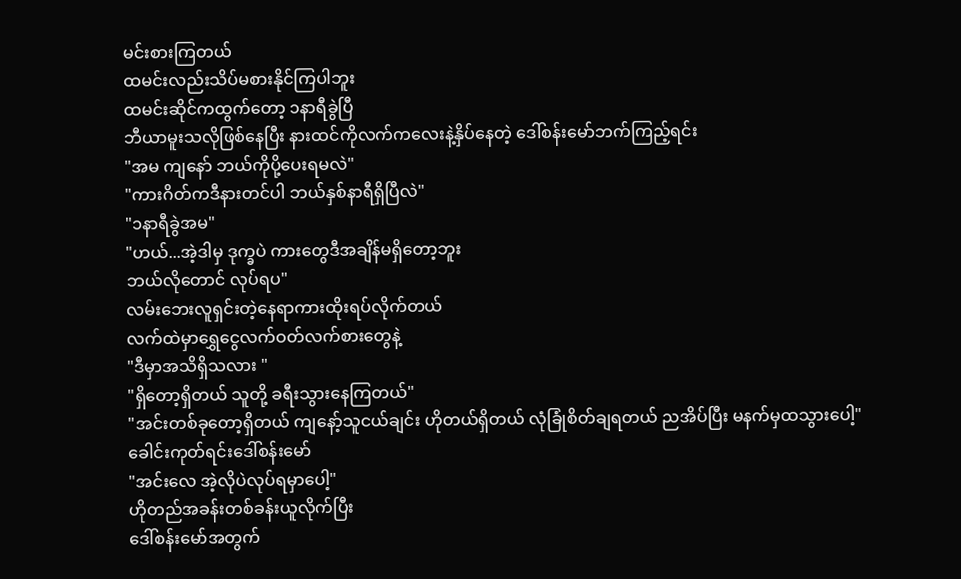မင်းစားကြတယ်
ထမင်းလည်းသိပ်မစားနိုင်ကြပါဘူး
ထမင်းဆိုင်ကထွက်တော့ ၁နာရီခွဲပြီ
ဘီယာမူးသလိုဖြစ်နေပြီး နားထင်ကိုလက်ကလေးနဲ့နှိပ်နေတဲ့ ဒေါ်စန်းမော်ဘက်ကြည့်ရင်း
"အမ ကျနော် ဘယ်ကိုပို့ပေးရမလဲ"
"ကားဂိတ်ကဒီနားတင်ပါ ဘယ်နှစ်နာရီရှိပြီလဲ"
"၁နာရီခွဲအမ"
"ဟယ်...အဲ့ဒါမှ ဒုက္ခပဲ ကားတွေဒီအချိန်မရှိတော့ဘူး
ဘယ်လိုတောင် လုပ်ရပ"
လမ်းဘေးလူရှင်းတဲ့နေရာကားထိုးရပ်လိုက်တယ်
လက်ထဲမှာရွှေငွေလက်ဝတ်လက်စားတွေနဲ့
"ဒီမှာအသိရှိသလား "
"ရှိတော့ရှိတယ် သူတို့ ခရီးသွားနေကြတယ်"
"အင်းတစ်ခုတော့ရှိတယ် ကျနော့်သူငယ်ချင်း ဟိုတယ်ရှိတယ် လုံခြုံစိတ်ချရတယ် ညအိပ်ပြီး မနက်မှထသွားပေါ့"
ခေါင်းကုတ်ရင်းဒေါ်စန်းမော်
"အင်းလေ အဲ့လိုပဲလုပ်ရမှာပေါ့"
ဟိုတည်အခန်းတစ်ခန်းယူလိုက်ပြီး
ဒေါ်စန်းမော်အတွက်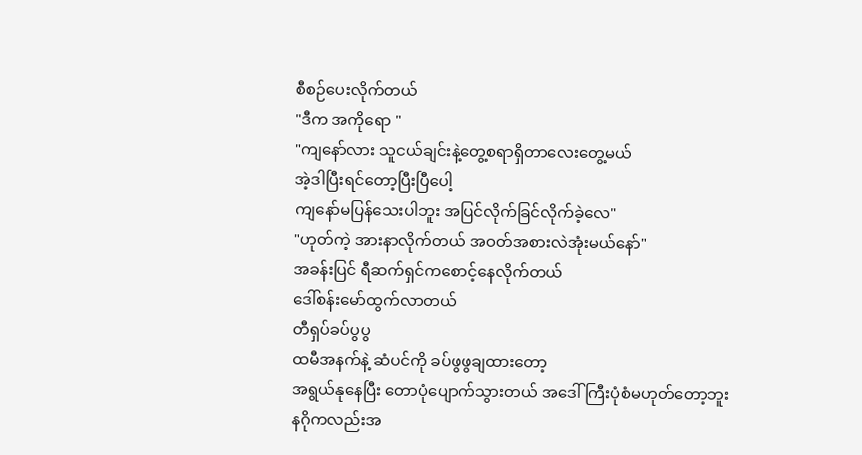စီစဉ်ပေးလိုက်တယ်
"ဒီက အကိုရော "
"ကျနော်လား သူငယ်ချင်းနဲ့တွေ့စရာရှိတာလေးတွေ့မယ်
အဲ့ဒါပြီးရင်တော့ပြီးပြီပေါ့
ကျနော်မပြန်သေးပါဘူး အပြင်လိုက်ခြင်လိုက်ခဲ့လေ"
"ဟုတ်ကဲ့ အားနာလိုက်တယ် အဝတ်အစားလဲအုံးမယ်နော်"
အခန်းပြင် ရီဆက်ရှင်ကစောင့်နေလိုက်တယ်
ဒေါ်စန်းမော်ထွက်လာတယ်
တီရှပ်ခပ်ပွပွ
ထမီအနက်နဲ့ ဆံပင်ကို ခပ်ဖွဖွချထားတော့
အရွယ်နုနေပြီး တောပုံပျောက်သွားတယ် အဒေါ်ကြီးပုံစံမဟုတ်တော့ဘူး
နဂိုကလည်းအ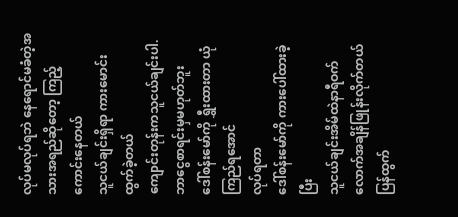လုပ်မလုပ်ရဘဲ နေရောင်မခံတဲ့အသားအရည်ဆိုတော့ ကြည့်ကောင်းနေတယ်
သူငယ်ချင်းရှိရာ ကားမောင်းထွက်ခဲ့တယ်
ကျောင်းတုန်းကသူငယ်ချင်းပါ.ဘာငွေစာရင်းမှမဟုတ်ဘူး
ဒေါ်စန်းမော်ကို ရွှီးထားတာ ယုံကြည်ရအောင်
လုပ်ရတာ
ဒေါ်စန်းမော်ကို ကားပေါ်ထားခဲ့ပြီး
သူငယ်ချင်းအိမ်ထဲနာရီဝက်လောက်အချိန်ဖြုန်းလိုက်တယ်
ပြန်ထွက်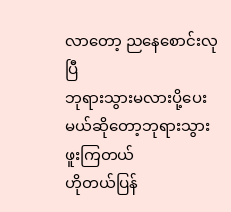လာတော့ ညနေစောင်းလုပြီ
ဘုရားသွားမလားပို့ပေးမယ်ဆိုတော့ဘုရားသွားဖူးကြတယ်
ဟိုတယ်ပြန်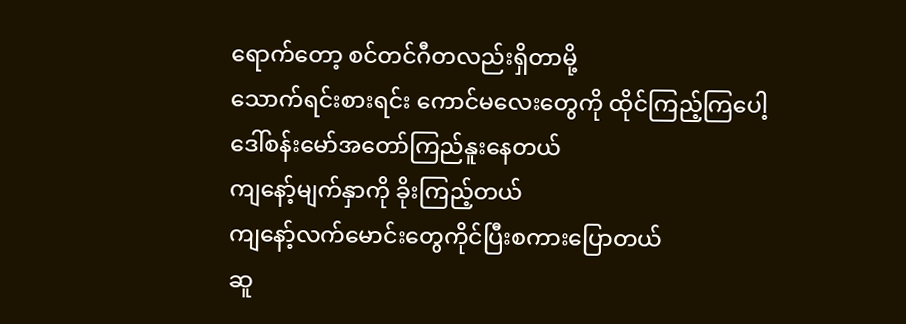ရောက်တော့ စင်တင်ဂီတလည်းရှိတာမို့
သောက်ရင်းစားရင်း ကောင်မလေးတွေကို ထိုင်ကြည့်ကြပေါ့
ဒေါ်စန်းမော်အတော်ကြည်နူးနေတယ်
ကျနော့်မျက်နှာကို ခိုးကြည့်တယ်
ကျနော့်လက်မောင်းတွေကိုင်ပြီးစကားပြောတယ်
ဆူ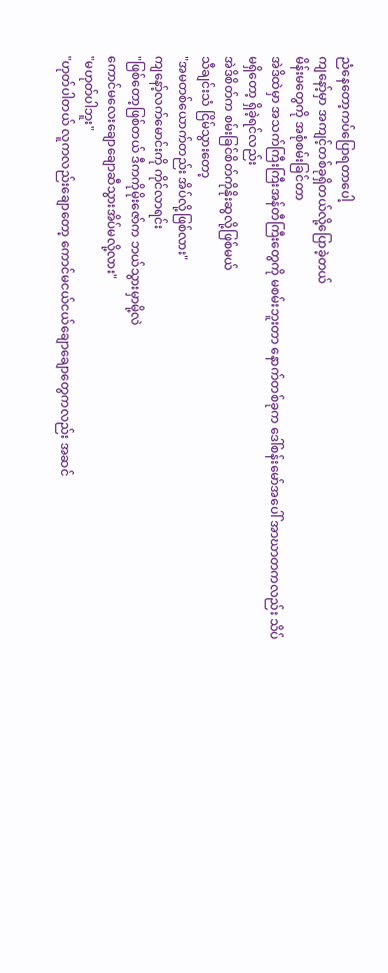ညံနေတော့ကပ်ပြောရတာပေါ့
ကျနော့်မှာ အကျင့်တစ်ခုရှိတယ်လို့ပြောခဲ့တယ်
မိန်းမတွေကို အစုံစမ်းခြင်တာ
အဲဒိထဲမှာ အသက်ကြီးကြီးအန်တီကြီးတွေကို မစမ်းဘူးတာ နောက်တစ်ခုက ဒေါ်စန်းမော်အပေါ် အာဃာတကလည်း သိပ်မရှိတော့ ရှိခဲ့ရင်လည်း
အဲဒိစိတ်က စမ်းခြင်စိတ်ကိုနိုးဆွလို့ဖြစ်မယ်
သီချင်းသံ ငြိမ်သွားတော့
"အမတစ်ယောက်တည်း အိပ်လို့ဖြစ်လား"
ကျနော့်လက်မောင်းကို ကိုင်လာရင်း
"ဖြစ်တော့ဖြစ်တယ် ဒီကကိုမိုးဇော်က ဘယ်သွားမှာမို့လဲ
ကောင်မလေးချောချောဆီသွားအိပ်မလို့လား"
"မဟုတ်ပါဘူး"
"ဟုတ်ပါတယ် လူကလည်းချောတော့ ကောင်မငယ်ငယ်ချောချောတွေကလည်း အဆင်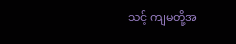သင့် ကျမတို့အ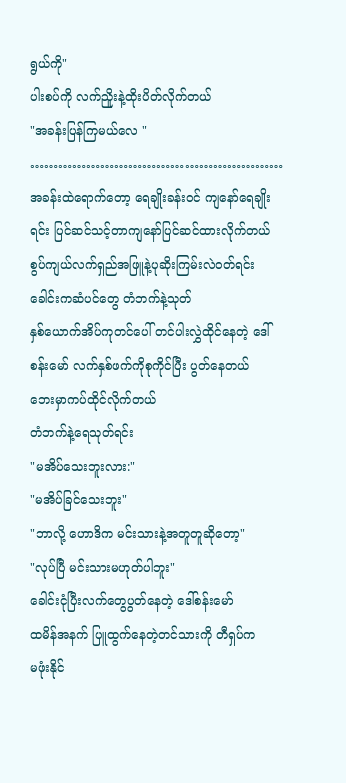ရွယ်ကို"
ပါးစပ်ကို လက်ညိူးနဲ့ထိုးပိတ်လိုက်တယ်
"အခန်းပြန်ကြမယ်လေ "
………………………………………………
အခန်းထဲရောက်တော့ ရေချိုးခန်းဝင် ကျနော်ရေချိုးရင်း ပြင်ဆင်သင့်တာကျနော်ပြင်ဆင်ထားလိုက်တယ်
စွပ်ကျယ်လက်ရှည်အဖြူနဲ့ပုဆိုးကြမ်းလဲဝတ်ရင်း
ခေါင်းကဆံပင်တွေ တံဘက်နဲ့သုတ်
နှစ်ယောက်အိပ်ကုတင်ပေါ် တင်ပါးလွှဲထိုင်နေတဲ့ ဒေါ်စန်းမော် လက်နှစ်ဖက်ကိုစုကိုင်ပြီး ပွတ်နေတယ်
ဘေးမှာကပ်ထိုင်လိုက်တယ်
တံဘက်နဲ့ရေသုတ်ရင်း
"မအိပ်သေးဘူးလား:"
"မအိပ်ခြင်သေးဘူး"
"ဘာလို့ ဟောဒိက မင်းသားနဲ့အတူတူဆိုတော့"
"လုပ်ပြီ မင်းသားမဟုတ်ပါဘူး"
ခေါင်းငုံပြီးလက်တွေပွတ်နေတဲ့ ဒေါ်စန်းမော်
ထမိန်အနက် ပြူထွက်နေတဲ့တင်သားကို တီရှပ်က
မဖုံးနိုင်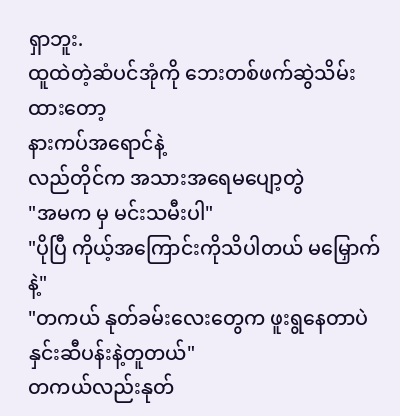ရှာဘူး.
ထူထဲတဲ့ဆံပင်အုံကို ဘေးတစ်ဖက်ဆွဲသိမ်းထားတော့
နားကပ်အရောင်နဲ့
လည်တိုင်က အသားအရေမပျော့တွဲ
"အမက မှ မင်းသမီးပါ"
"ပိုပြီ ကိုယ့်အကြောင်းကိုသိပါတယ် မမြှောက်နဲ့"
"တကယ် နုတ်ခမ်းလေးတွေက ဖူးရွနေတာပဲ
နှင်းဆီပန်းနဲ့တူတယ်"
တကယ်လည်းနုတ်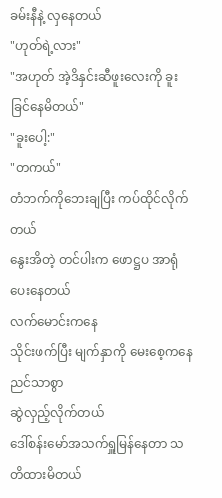ခမ်းနီနဲ့ လှနေတယ်
"ဟုတ်ရဲ့လား"
"အဟုတ် အဲ့ဒိနှင်းဆီဖူးလေးကို ခူးခြင်နေမိတယ်"
"ခူးပေါ့:"
"တကယ်"
တံဘက်ကိုဘေးချပြီး ကပ်ထိုင်လိုက်တယ်
နွေးအိတဲ့ တင်ပါးက ဖောဋ္ဌပ အာရုံပေးနေတယ်
လက်မောင်းကနေ
သိုင်းဖက်ပြီး မျက်နှာကို မေးစေ့ကနေ ညင်သာစွာ
ဆွဲလှည့်လိုက်တယ်
ဒေါ်စန်းမော်အသက်ရှူမြန်နေတာ သတိထားမိတယ်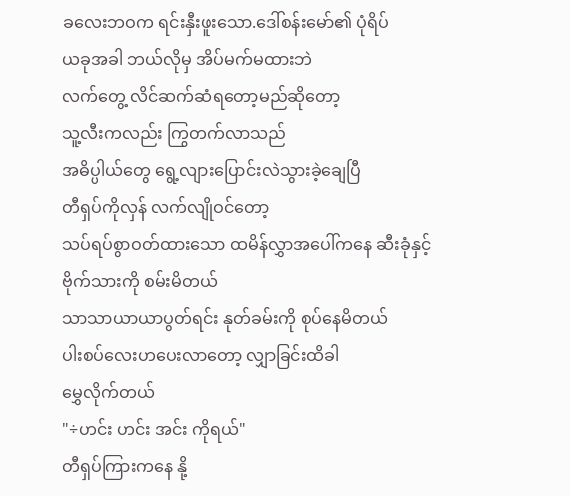ခလေးဘဝက ရင်းနှီးဖူးသော.ဒေါ်စန်းမော်၏ ပုံရိပ်
ယခုအခါ ဘယ်လိုမှ အိပ်မက်မထားဘဲ
လက်တွေ့ လိင်ဆက်ဆံရတော့မည်ဆိုတော့
သူ့လီးကလည်း ကြွတက်လာသည်
အဓိပ္ပါယ်တွေ ရွေ့လျားပြောင်းလဲသွားခဲ့ချေပြီ
တီရှပ်ကိုလှန် လက်လျိုဝင်တော့
သပ်ရပ်စွာဝတ်ထားသော ထမိန်လွှာအပေါ်ကနေ ဆီးခုံနှင့်
ဗိုက်သားကို စမ်းမိတယ်
သာသာယာယာပွတ်ရင်း နုတ်ခမ်းကို စုပ်နေမိတယ်
ပါးစပ်လေးဟပေးလာတော့ လျှာခြင်းထိခါ
မွှေလိုက်တယ်
"÷ဟင်း ဟင်း အင်း ကိုရယ်"
တီရှပ်ကြားကနေ နို့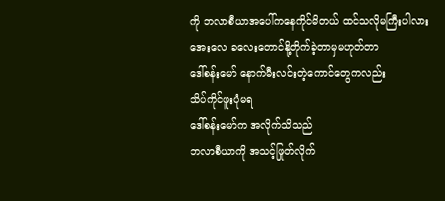ကို ဘလာစီယာအပေါ်ကနေကိုင်မိတယ် ထင်သလိုမကြီးပါလား
အေးလေ ခလေးတောင်နို့တိုက်ခဲ့တာမှမဟုတ်တာ
ဒေါ်စန်းမော် နောက်မီးလင်းတဲ့ကောင်တွေကလည်း
သိပ်ကိုင်ဖူးပုံမရ
ဒေါ်စန်းမော်က အလိုက်သိသည်
ဘလာစီယာကို အသင့်ဖြုတ်လိုက်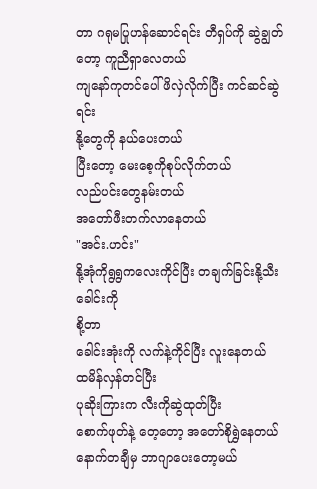တာ ဂရုမပြုဟန်ဆောင်ရင်း တီရှပ်ကို ဆွဲချွတ်တော့ ကူညီရှာလေတယ်
ကျနော်ကုတင်ပေါ် ဖိလှဲလိုက်ပြီး ကင်ဆင်ဆွဲရင်း
နို့တွေကို နယ်ပေးတယ်
ပြီးတော့ မေးစေ့ကိုစုပ်လိုက်တယ်
လည်ပင်းတွေနမ်းတယ်
အတော်ဖီးတက်လာနေတယ်
"အင်း.ဟင်း"
နို့အုံကိုရွရွကလေးကိုင်ပြီး တချက်ခြင်းနို့သီးခေါင်းကို
စို့တာ
ခေါင်းအုံးကို လက်နဲ့ကိုင်ပြီး လူးနေတယ်
ထမိန်လှန်တင်ပြီး
ပုဆိုးကြားက လီးကိုဆွဲထုတ်ပြီး
စောက်ဖုတ်နဲ့ တေ့တော့ အတော်စိုရွှဲနေတယ်
နောက်တချီမှ ဘာဂျာပေးတော့မယ်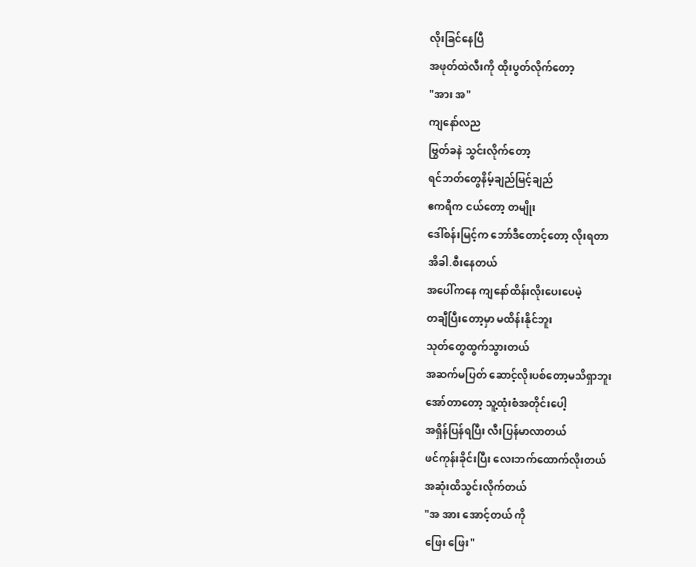လိုးခြင်နေပြီ
အဖုတ်ထဲလီးကို ထိုးပွတ်လိုက်တော့
"အား အ"
ကျနော်လည
ဗြွတ်ခနဲ သွင်းလိုက်တော့
ရင်ဘတ်တွေနိမ့်ချည်မြင့်ချည်
ဧကရီက ငယ်တော့ တမျိုး
ဒေါ်စန်းမြင့်က ဘော်ဒီတောင့်တော့ လိုးရတာ
အိခါ.စီးနေတယ်
အပေါ်ကနေ ကျနော်ထိန်းလိုးပေးပေမဲ့
တချီပြီးတော့မှာ မထိန်းနိုင်ဘူး
သုတ်တွေထွက်သွားတယ်
အဆက်မပြတ် ဆောင့်လိုးပစ်တော့မသိရှာဘူး
အော်တာတော့ သူ့ထုံးစံအတိုင်းပေါ့
အရှိန်ပြန်ရပြီး လီးပြန်မာလာတယ်
ဖင်ကုန်းခိုင်းပြီး လေးဘက်ထောက်လိုးတယ်
အဆုံးထိသွင်းလိုက်တယ်
"အ အား အောင့်တယ် ကို
ဖြေး ဖြေး"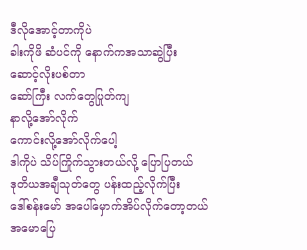ဒီလိုအောင့်တာကိုပဲ
ခါးကိုဖိ ဆံပင်ကို နောက်ကအသာဆွဲပြီး
ဆောင့်လိုးပစ်တာ
ဆော်ကြီး လက်တွေပြုတ်ကျ
နာလို့အော်လိုက်
ကောင်းလို့အော်လိုက်ပေါ့
ဒါကိုပဲ သိပ်ကြိုက်သွားတယ်လို့ ပြောပြတယ်
ဒုတိယအချီသုတ်တွေ ပန်းထည့်လိုက်ပြီး
ဒေါ်စန်းမော် အပေါ်မှောက်အိပ်လိုက်တော့တယ်
အမောပြေ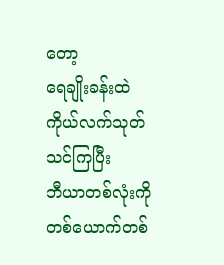တော့
ရေချိုးခန်းထဲ ကိုယ်လက်သုတ်သင်ကြပြီး
ဘီယာတစ်လုံးကို တစ်ယောက်တစ်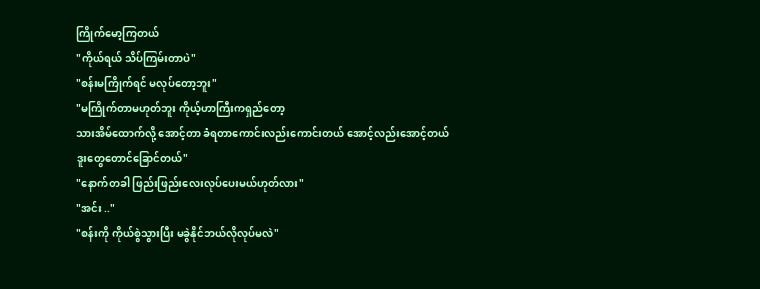ကြိုက်မော့ကြတယ်
"ကိုယ်ရယ် သိပ်ကြမ်းတာပဲ"
"စန်းမကြိုက်ရင် မလုပ်တော့ဘူး"
"မကြိုက်တာမဟုတ်ဘူး ကိုယ့်ဟာကြီးကရှည်တော့
သားအိမ်ထောက်လို့ အောင့်တာ ခံရတာကောင်းလည်းကောင်းတယ် အောင့်လည်းအောင့်တယ်
ဒူးတွေတောင်ခြောင်တယ်"
"နောက်တခါ ဖြည်းဖြည်းလေးလုပ်ပေးမယ်ဟုတ်လား"
"အင်း .."
"စန်းကို ကိုယ်စွဲသွားပြီး မခွဲနိုင်ဘယ်လိုလုပ်မလဲ"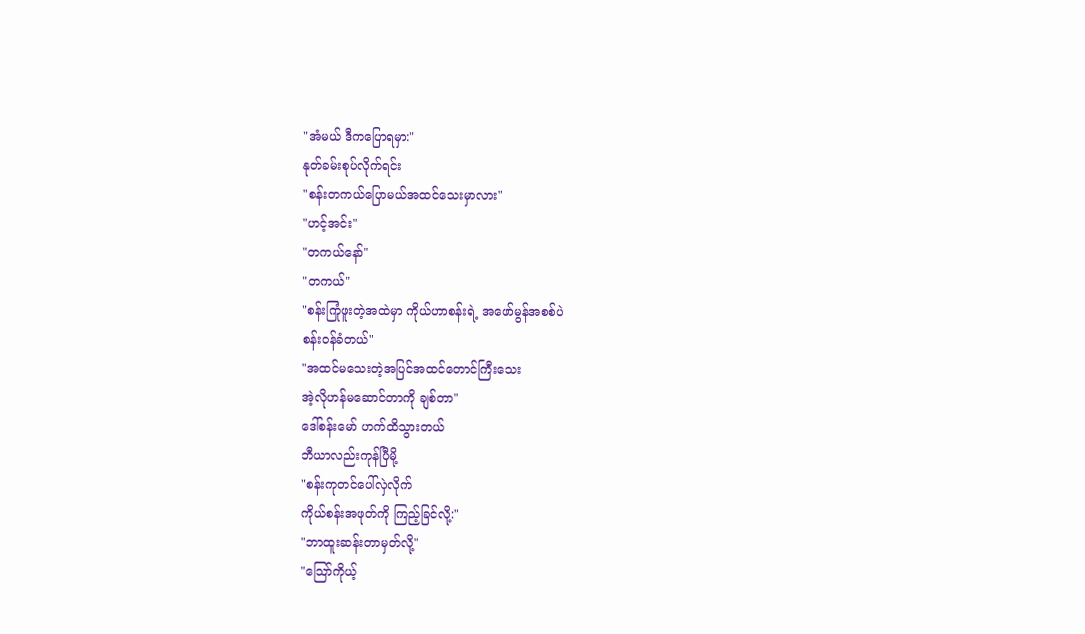"အံမယ် ဒီကပြောရမှာ:"
နုတ်ခမ်းစုပ်လိုက်ရင်း
"စန်းတကယ်ပြောမယ်အထင်သေးမှာလား"
"ဟင့်အင်း"
"တကယ်နော်"
"တကယ်"
"စန်းကြုံဖူးတဲ့အထဲမှာ ကိုယ်ဟာစန်းရဲ့ အဖော်မွန်အစစ်ပဲ
စန်းဝန်ခံတယ်"
"အထင်မသေးတဲ့အပြင်အထင်တောင်ကြီးသေး
အဲ့လိုဟန်မဆောင်တာကို ချစ်တာ"
ဒေါ်စန်းမော် ဟက်ထိသွားတယ်
ဘီယာလည်းကုန်ပြီမို့
"စန်းကုတင်ပေါ်လှဲလိုက်
ကိုယ်စန်းအဖုတ်ကို ကြည့်ခြင်လို့:"
"ဘာထူးဆန်းတာမှတ်လို့"
"သြော်ကိုယ့်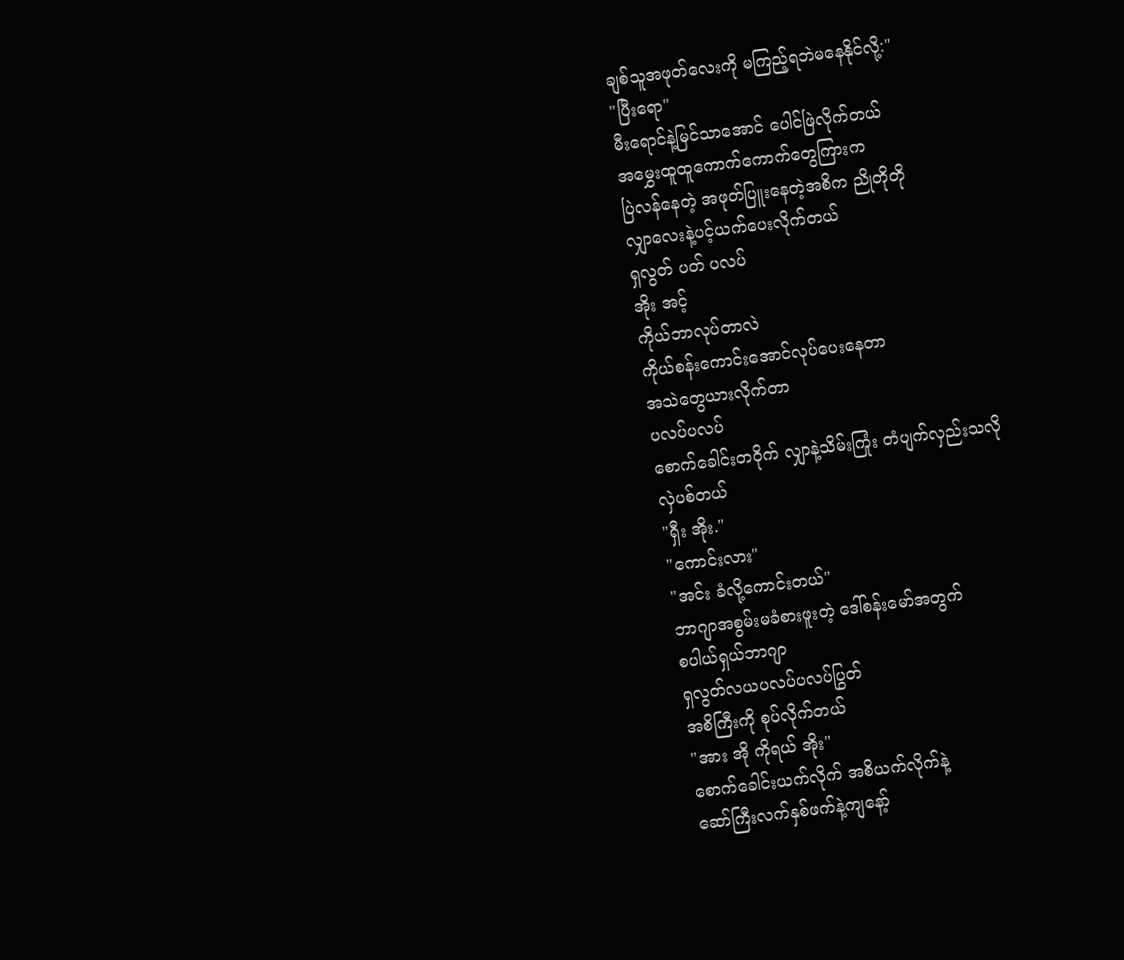ချစ်သူအဖုတ်လေးကို မကြည့်ရဘဲမနေနိုင်လို့:"
"ပြီးရော"
မီးရောင်နဲ့မြင်သာအောင် ပေါင်ဖြဲလိုက်တယ်
အမွှေးထူထူကောက်ကောက်တွေကြားက
ပြဲလန်နေတဲ့ အဖုတ်ပြူးနေတဲ့အစိက ညိုတိုတို
လျှာလေးနဲ့ပင့်ယက်ပေးလိုက်တယ်
ရှလွတ် ပတ် ပလပ်
အိုး အင့်
ကိုယ်ဘာလုပ်တာလဲ
ကိုယ်စန်းကောင်းအောင်လုပ်ပေးနေတာ
အသဲတွေယားလိုက်တာ
ပလပ်ပလပ်
စောက်ခေါင်းတဝိုက် လျှာနဲ့သိမ်းကြုံး တံပျက်လှည်းသလို
လှဲပစ်တယ်
"ရှီး အိုး."
"ကောင်းလား"
"အင်း ခံလို့ကောင်းတယ်"
ဘာဂျာအစွမ်းမခံစားဖူးတဲ့ ဒေါ်စန်းမော်အတွက်
စပါယ်ရှယ်ဘာဂျာ
ရှလွတ်လယပလပ်ပလပ်ပြွတ်
အစိကြီးကို စုပ်လိုက်တယ်
"အား အို ကိုရယ် အိုး"
စောက်ခေါင်းယက်လိုက် အစိယက်လိုက်နဲ့
ဆော်ကြီးလက်နှစ်ဖက်နဲ့ကျနော့်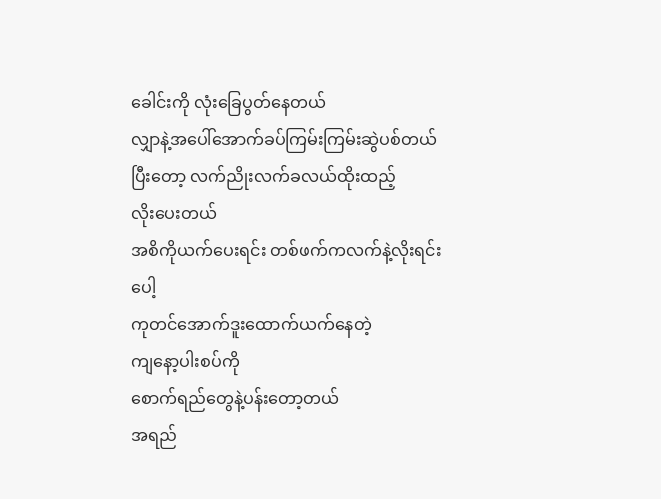ခေါင်းကို လုံးခြေပွတ်နေတယ်
လျှာနဲ့အပေါ်အောက်ခပ်ကြမ်းကြမ်းဆွဲပစ်တယ်
ပြီးတော့ လက်ညိုးလက်ခလယ်ထိုးထည့်
လိုးပေးတယ်
အစိကိုယက်ပေးရင်း တစ်ဖက်ကလက်နဲ့လိုးရင်းပေါ့
ကုတင်အောက်ဒူးထောက်ယက်နေတဲ့
ကျနော့ပါးစပ်ကို
စောက်ရည်တွေနဲ့ပန်းတော့တယ်
အရည်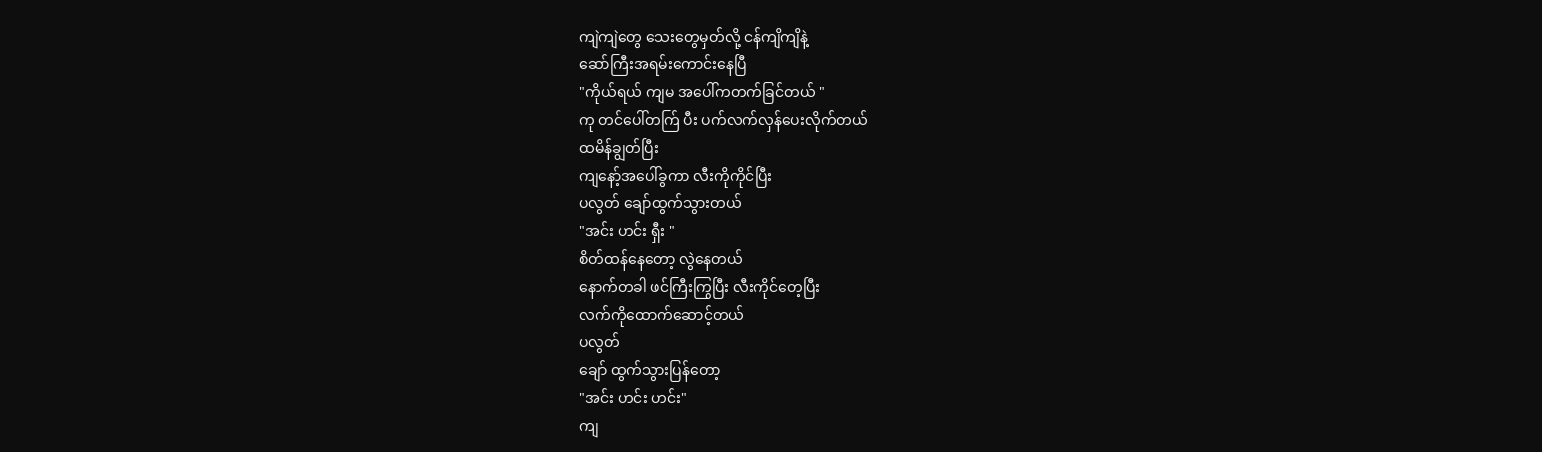ကျဲကျဲတွေ သေးတွေမှတ်လို့ ငန်ကျိကျိနဲ့
ဆော်ကြီးအရမ်းကောင်းနေပြီ
"ကိုယ်ရယ် ကျမ အပေါ်ကတက်ခြင်တယ် "
ကု တင်ပေါ်တက်ြ ပီး ပက်လက်လှန်ပေးလိုက်တယ်
ထမိန်ချွတ်ပြီး
ကျနော့်အပေါ်ခွကာ လီးကိုကိုင်ပြီး
ပလွတ် ချော်ထွက်သွားတယ်
"အင်း ဟင်း ရှီး "
စိတ်ထန်နေတော့ လွဲနေတယ်
နောက်တခါ ဖင်ကြီးကြွပြီး လီးကိုင်တေ့ပြီး
လက်ကိုထောက်ဆောင့်တယ်
ပလွတ်
ချော် ထွက်သွားပြန်တော့
"အင်း ဟင်း ဟင်း"
ကျ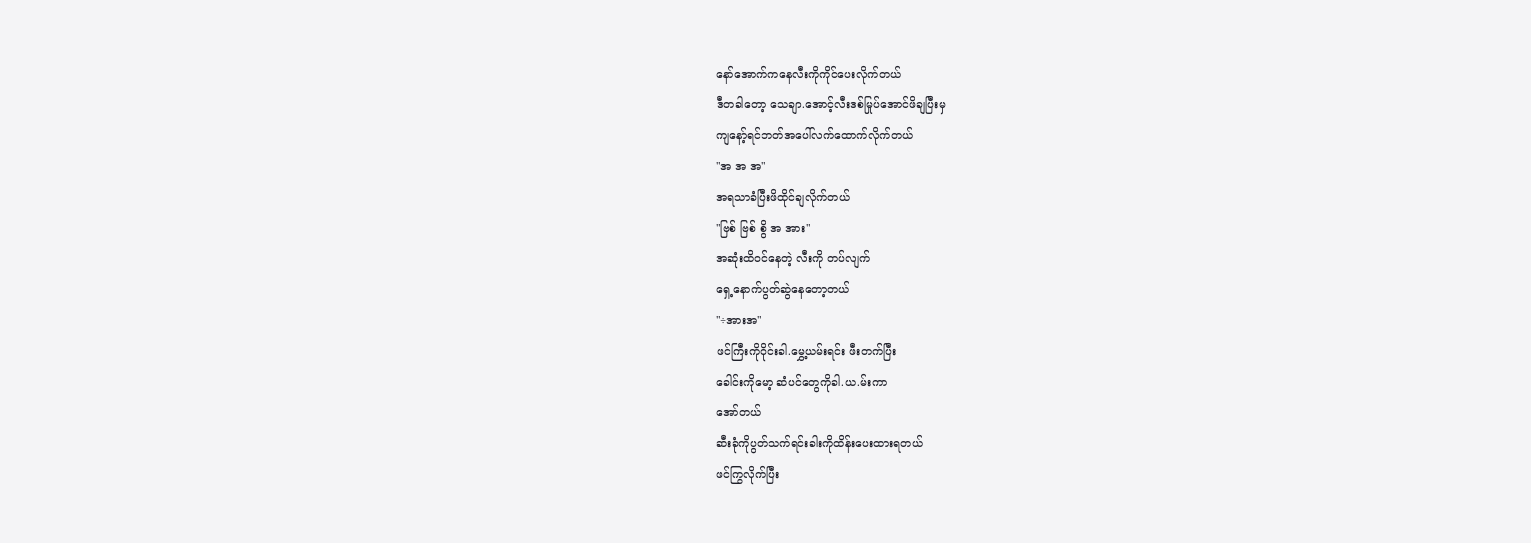နော်အောက်ကနေလီးကိုကိုင်ပေးလိုက်တယ်
ဒီတခါတော့ သေချာ.အောင့်လီးဒစ်မြုပ်အောင်ဖိချပြီးမှ
ကျနော့်ရင်ဘတ်အပေါ်လက်ထောက်လိုက်တယ်
"အ အ အ"
အရသာခံပြီးဖိထိုင်ချလိုက်တယ်
"ဗြစ် ဗြစ် စွိ အ အား"
အဆုံးထိဝင်နေတဲ့ လီးကို တပ်လျက်
ရှေ့နောက်ပွတ်ဆွဲနေတော့တယ်
"÷အားအ"
ဖင်ကြီးကိုဝိုင်းခါ.မွှေ့ယမ်းရင်း ဖီးတက်ပြီး
ခေါင်းကိုမော့ ဆံပင်တွေကိုခါ.ယ.မ်းကာ
အော်တယ်
ဆီးခုံကိုပွတ်သက်ရင်းခါးကိုထိန်းပေးထားရတယ်
ဖင်ကြွလိုက်ပြီး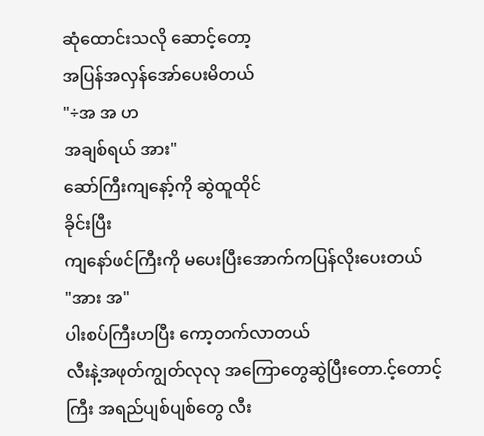ဆုံထောင်းသလို ဆောင့်တော့
အပြန်အလှန်အော်ပေးမိတယ်
"÷အ အ ဟ
အချစ်ရယ် အား"
ဆော်ကြီးကျနော့်ကို ဆွဲထူထိုင်
ခိုင်းပြီး
ကျနော်ဖင်ကြီးကို မပေးပြီးအောက်ကပြန်လိုးပေးတယ်
"အား အ"
ပါးစပ်ကြီးဟပြီး ကော့တက်လာတယ်
လီးနဲ့အဖုတ်ကျွတ်လုလု အကြောတွေဆွဲပြီးတော.င့်တောင့်ကြီး အရည်ပျစ်ပျစ်တွေ လီး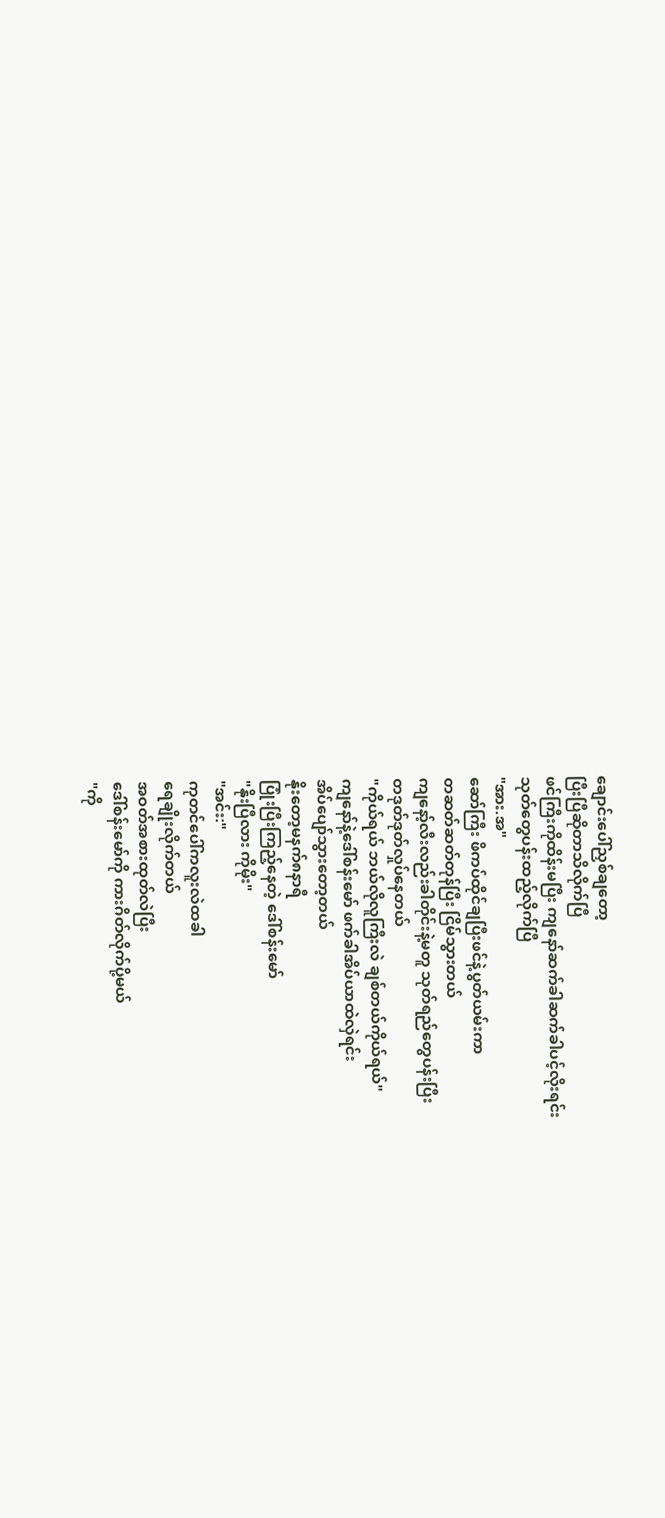ချောင်းပေါ်ညှစ်ချတော့
ပြီးပြီဆိုတာသိလိုက်ပြီ
ဖင်ကြီးကိုထိန်းမပြီး ကျနော်ဆက်ခါဆက်ခါပင့်လိုးရင်း
သုတ်တွေပန်းထည့်လိုက်ပြီ
"အား.အ"
ဆော်ကြီး ဖိကပ်ထိုင်ချပြီးဖင်နဲ့ပွတ်ယမ်းကာ
တဆတ်ဆတ်တုန်ပြီး ငြိမ်သွားတယ်
ကျနော့်လီးလည်းခါတိုင်းနဲ့မတူ သုတ်ရည်တွေပန်းပြီး
တဒုတ်ဒုတ်လှုပ်နေတယ်
"ကိုယ်ရယ် ဘယ်လိုလူကြီးလဲ ချစ်တယ်ကိုယ်ရယ်"
ကျနော်နဲ့ဒေါ်စန်းမော် ဖက်ခါအိပ်ယာထဲလှဲရင်း
အိပ်ပျော်သွားတော့တယ်
နိုးတော့မနက်၈နာရီ
ပြုံးပြီးကြည့်နေတဲ့ ဒေါ်စန်းမော်
"နိုးပြီလား ကိုမိုး"
"အင်း:"
ကုတင်ပေါ်ကလူးလဲထခါ
ရေချိုးလိုက်တယ်
အဝတ်အစားထုတ်လဲပြီး
ဒေါ်စန်းမော်ကို ကားဂိတ်လိုက်ပို့မယ်
"ကို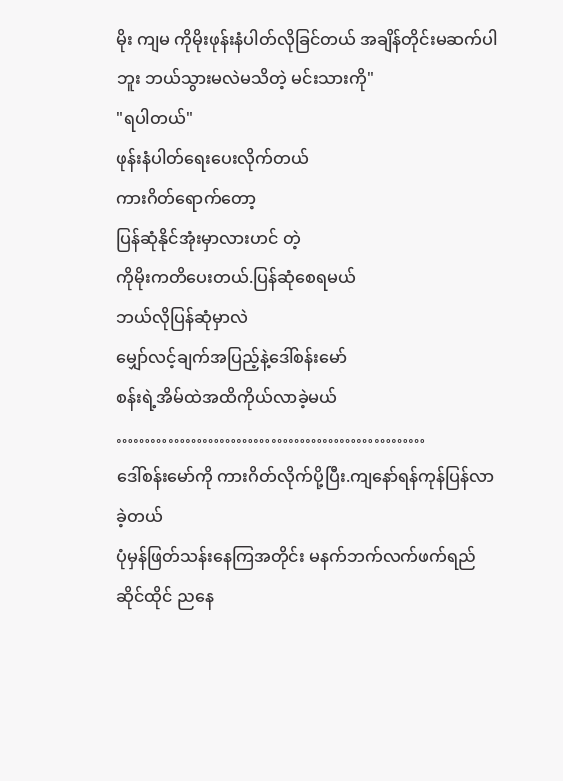မိုး ကျမ ကိုမိုးဖုန်းနံပါတ်လိုခြင်တယ် အချိန်တိုင်းမဆက်ပါဘူး ဘယ်သွားမလဲမသိတဲ့ မင်းသားကို"
"ရပါတယ်"
ဖုန်းနံပါတ်ရေးပေးလိုက်တယ်
ကားဂိတ်ရောက်တော့
ပြန်ဆုံနိုင်အုံးမှာလားဟင် တဲ့
ကိုမိုးကတိပေးတယ်.ပြန်ဆုံစေရမယ်
ဘယ်လိုပြန်ဆုံမှာလဲ
မျှော်လင့်ချက်အပြည့်နဲ့ဒေါ်စန်းမော်
စန်းရဲ့အိမ်ထဲအထိကိုယ်လာခဲ့မယ်
………………………………………………
ဒေါ်စန်းမော်ကို ကားဂိတ်လိုက်ပို့ပြီး.ကျနော်ရန်ကုန်ပြန်လာခဲ့တယ်
ပုံမှန်ဖြတ်သန်းနေကြအတိုင်း မနက်ဘက်လက်ဖက်ရည်ဆိုင်ထိုင် ညနေ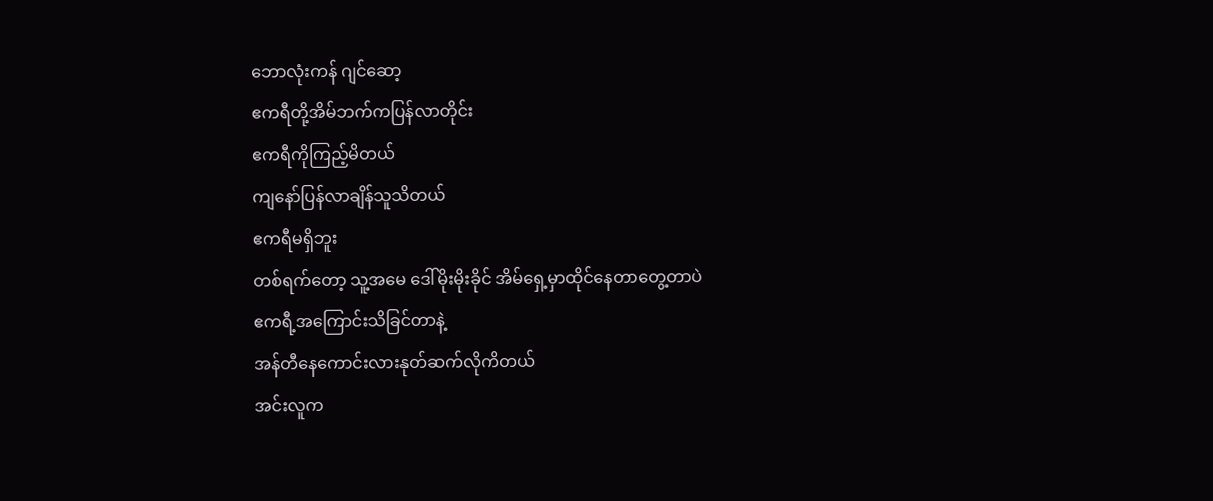ဘောလုံးကန် ဂျင်ဆော့
ဧကရီတို့အိမ်ဘက်ကပြန်လာတိုင်း
ဧကရီကိုကြည့်မိတယ်
ကျနော်ပြန်လာချိန်သူသိတယ်
ဧကရီမရှိဘူး
တစ်ရက်တော့ သူ့အမေ ဒေါ်မိုးမိုးခိုင် အိမ်ရှေ့မှာထိုင်နေတာတွေ့တာပဲ
ဧကရီ့အကြောင်းသိခြင်တာနဲ့
အန်တီနေကောင်းလားနုတ်ဆက်လိုကိတယ်
အင်းလူက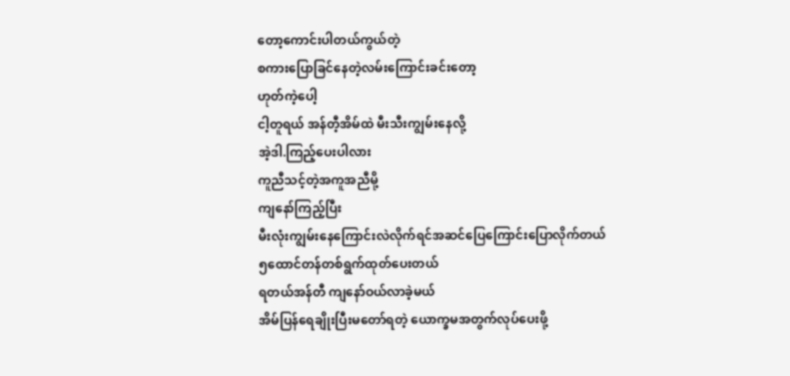တော့ကောင်းပါတယ်ကွယ်တဲ့
စကားပြောခြင်နေတဲ့လမ်းကြောင်းခင်းတော့
ဟုတ်ကဲ့ပေါ့
ငါ့တူရယ် အန်တီ့အိမ်ထဲ မီးသီးကျွမ်းနေလို့
အဲ့ဒါ.ကြည့်ပေးပါလား
ကူညီသင့်တဲ့အကူအညီမို့
ကျနော်ကြည့်ပြီး
မီးလုံးကျွမ်းနေကြောင်းလဲလိုက်ရင်အဆင်ပြေကြောင်းပြောလိုက်တယ်
၅ထောင်တန်တစ်ရွက်ထုတ်ပေးတယ်
ရတယ်အန်တီ ကျနော်ဝယ်လာခဲ့မယ်
အိမ်ပြန်ရေချိုးပြီးမတော်ရတဲ့ ယောက္ခမအတွက်လုပ်ပေးဖို့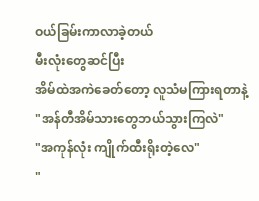ဝယ်ခြမ်းကာလာခဲ့တယ်
မီးလုံးတွေဆင်ပြီး
အိမ်ထဲအကဲခေတ်တော့ လူသံမကြားရတာနဲ့
"အန်တီအိမ်သားတွေဘယ်သွားကြလဲ"
"အကုန်လုံး ကျိုက်ထီးရိုးတဲ့လေ"
"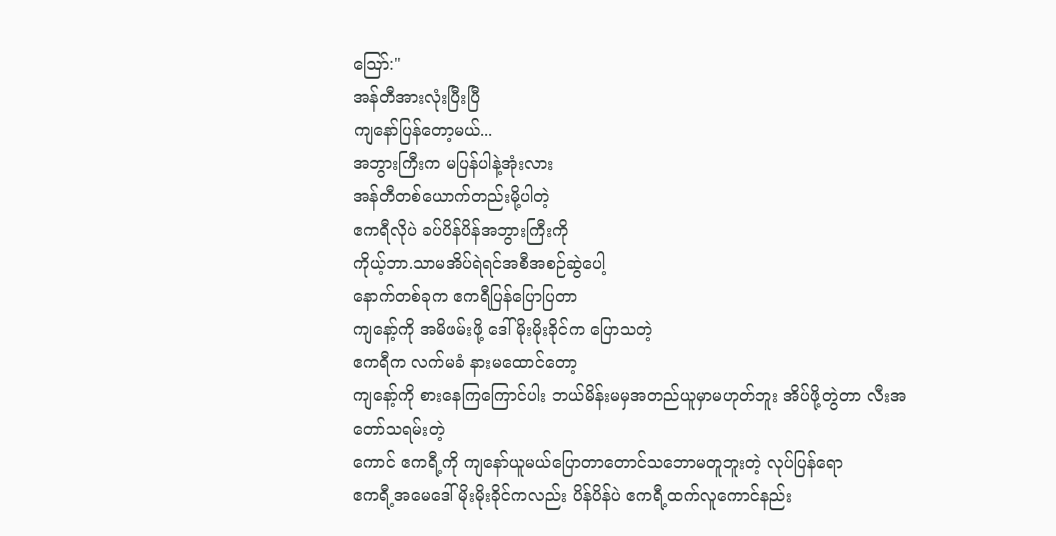သြော်:"
အန်တီအားလုံးပြီးပြီ
ကျနော်ပြန်တော့မယ်...
အဘွားကြီးက မပြန်ပါနဲ့အုံးလား
အန်တီတစ်ယောက်တည်းမို့ပါတဲ့
ဧကရီလိုပဲ ခပ်ပိန်ပိန်အဘွားကြီးကို
ကိုယ့်ဘာ.သာမအိပ်ရဲရင်အစီအစဉ်ဆွဲပေါ့
နောက်တစ်ခုက ဧကရီပြန်ပြောပြတာ
ကျနော့်ကို အမိဖမ်းဖို့ ဒေါ်မိုးမိုးခိုင်က ပြောသတဲ့
ဧကရီက လက်မခံ နားမထောင်တော့
ကျနော့်ကို စားနေကြကြောင်ပါး ဘယ်မိန်းမမှအတည်ယူမှာမဟုတ်ဘူး အိပ်ဖို့တွဲတာ လီးအတော်သရမ်းတဲ့
ကောင် ဧကရီ့ကို ကျနော်ယူမယ်ပြောတာတောင်သဘောမတူဘူးတဲ့ လုပ်ပြန်ရော
ဧကရီ့အမေဒေါ်မိုးမိုးခိုင်ကလည်း ပိန်ပိန်ပဲ ဧကရီ့ထက်လူကောင်နည်း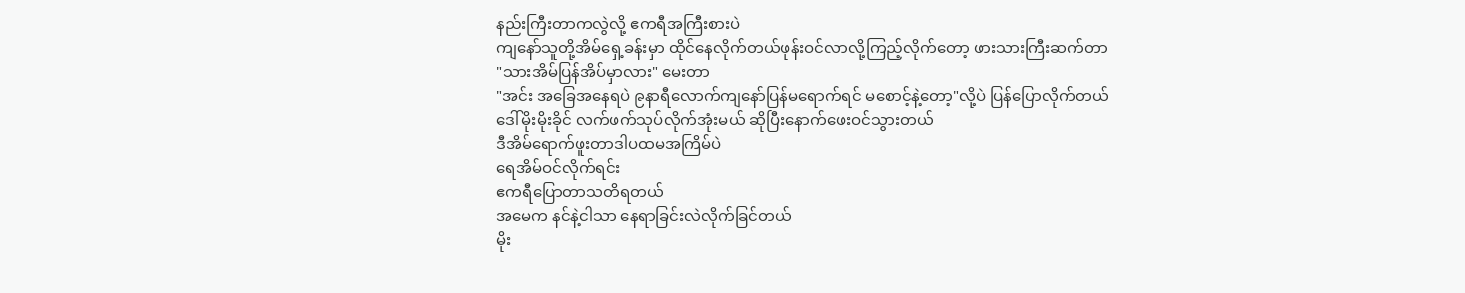နည်းကြီးတာကလွဲလို့ ဧကရီအကြီးစားပဲ
ကျနော်သူတို့အိမ်ရှေ့ခန်းမှာ ထိုင်နေလိုက်တယ်ဖုန်းဝင်လာလို့ကြည့်လိုက်တော့ ဖားသားကြီးဆက်တာ
"သားအိမ်ပြန်အိပ်မှာလား" မေးတာ
"အင်း အခြေအနေရပဲ ၉နာရီလောက်ကျနော်ပြန်မရောက်ရင် မစောင့်နဲ့တော့"လို့ပဲ ပြန်ပြောလိုက်တယ်
ဒေါ်မိုးမိုးခိုင် လက်ဖက်သုပ်လိုက်အုံးမယ် ဆိုပြီးနောက်ဖေးဝင်သွားတယ်
ဒီအိမ်ရောက်ဖူးတာဒါပထမအကြိမ်ပဲ
ရေအိမ်ဝင်လိုက်ရင်း
ဧကရီပြောတာသတိရတယ်
အမေက နင်နဲ့ငါသာ နေရာခြင်းလဲလိုက်ခြင်တယ်
မိုး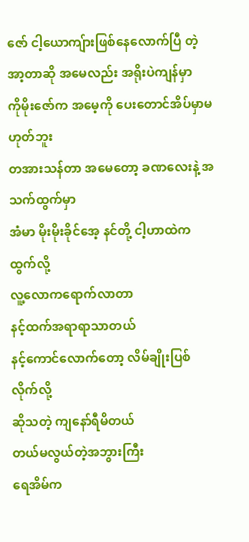ဇော် ငါ့ယောကျ်ားဖြစ်နေလောက်ပြီ တဲ့
အာ့တာဆို အမေလည်း အရိုးပဲကျန်မှာ
ကိုမိုးဇော်က အမေ့ကို ပေးတောင်အိပ်မှာမဟုတ်ဘူး
တအားသန်တာ အမေတော့ ခဏလေးနဲ့ အသက်ထွက်မှာ
အံမာ မိုးမိုးခိုင်အေ့ နင်တို့ ငါ့ဟာထဲကထွက်လို့
လူ့လောကရောက်လာတာ
နင့်ထက်အရာရာသာတယ်
နင့်ကောင်လောက်တော့ လိမ်ချိုးပြစ်လိုက်လို့
ဆိုသတဲ့ ကျနော်ရီမိတယ်
တယ်မလွယ်တဲ့အဘွားကြီး
ရေအိမ်က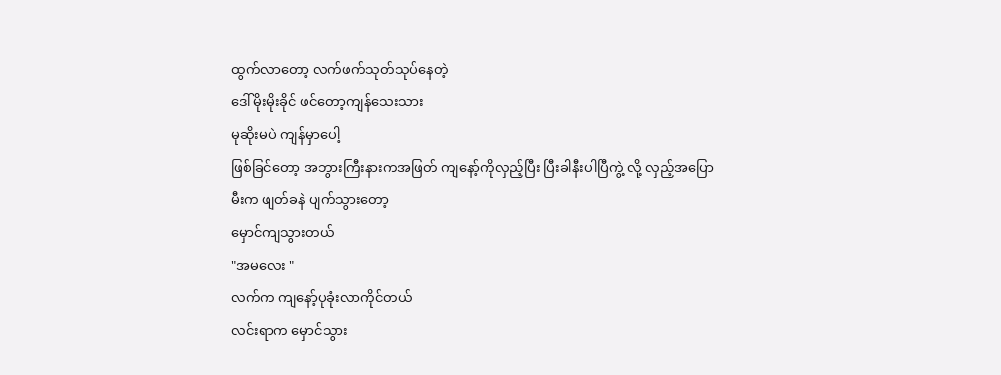ထွက်လာတော့ လက်ဖက်သုတ်သုပ်နေတဲ့
ဒေါ်မိုးမိုးခိုင် ဖင်တော့ကျန်သေးသား
မုဆိုးမပဲ ကျန်မှာပေါ့
ဖြစ်ခြင်တော့ အဘွားကြီးနားကအဖြတ် ကျနော့်ကိုလှည့်ပြီး ပြီးခါနီးပါပြီကွဲ့ လို့ လှည့်အပြော
မီးက ဖျတ်ခနဲ ပျက်သွားတော့
မှောင်ကျသွားတယ်
"အမလေး "
လက်က ကျနော့်ပုခုံးလာကိုင်တယ်
လင်းရာက မှောင်သွား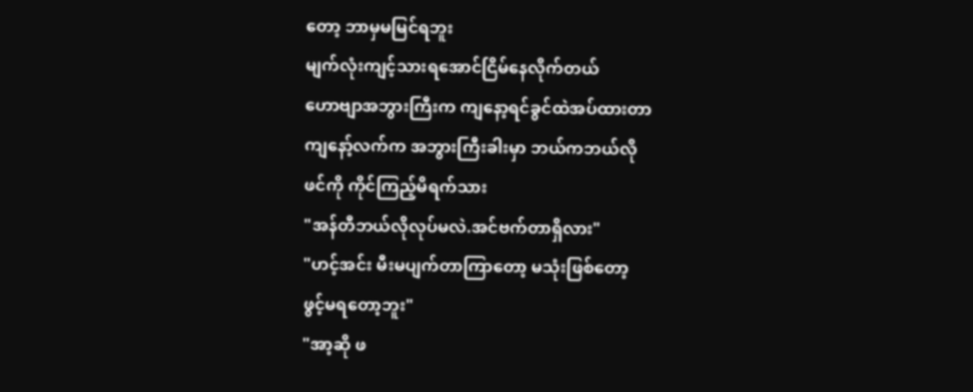တော့ ဘာမှမမြင်ရဘူး
မျက်လုံးကျင့်သားရအောင်ငြိမ်နေလိုက်တယ်
ဟောဗျာအဘွားကြီးက ကျနော့ရင်ခွင်ထဲအပ်ထားတာ
ကျနော့်လက်က အဘွားကြီးခါးမှာ ဘယ်ကဘယ်လို
ဖင်ကို ကိုင်ကြည့်မိရက်သား
"အန်တီဘယ်လိုလုပ်မလဲ.အင်ဗက်တာရှိလား"
"ဟင့်အင်း မီးမပျက်တာကြာတော့ မသုံးဖြစ်တော့
ဖွင့်မရတော့ဘူး"
"အာ့ဆို ဖ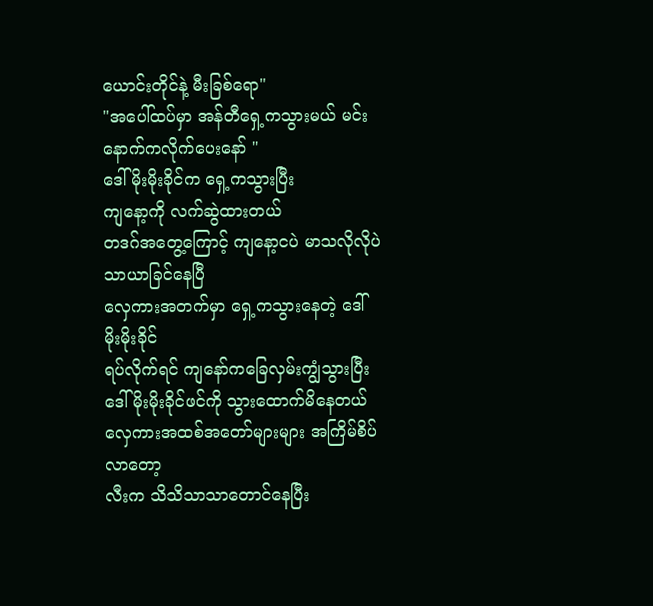ယောင်းတိုင်နဲ့ မီးခြစ်ရော"
"အပေါ်ထပ်မှာ အန်တီရှေ့ကသွားမယ် မင်းနောက်ကလိုက်ပေးနော် "
ဒေါ်မိုးမိုးခိုင်က ရှေ့ကသွားပြီး
ကျနော့ကို လက်ဆွဲထားတယ်
တဒဂ်အတွေ့ကြောင့် ကျနော့ငပဲ မာသလိုလိုပဲ
သာယာခြင်နေပြီ
လှေကားအတက်မှာ ရှေ့ကသွားနေတဲ့ ဒေါ်မိုးမိုးခိုင်
ရပ်လိုက်ရင် ကျနော်ကခြေလှမ်းကျွံသွားပြီး
ဒေါ်မိုးမိုးခိုင်ဖင်ကို သွားထောက်မိနေတယ်
လှေကားအထစ်အတော်များများ အကြိမ်စိပ်လာတော့
လီးက သိသိသာသာတောင်နေပြီး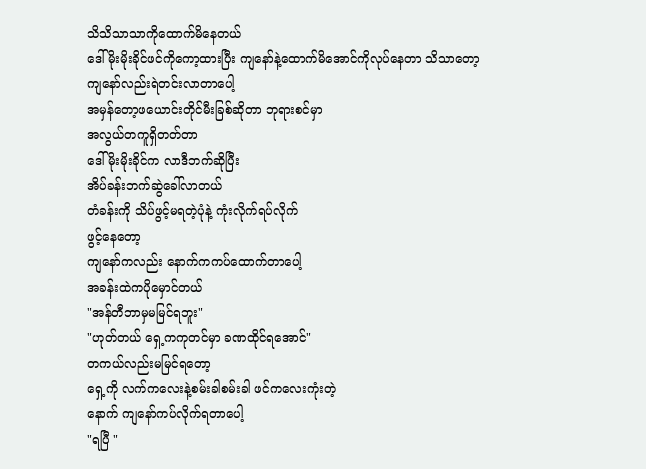သိသိသာသာကိုထောက်မိနေတယ်
ဒေါ်မိုးမိုးခိုင်ဖင်ကိုကော့ထားပြီး ကျနော်နဲ့ထောက်မိအောင်ကိုလုပ်နေတာ သိသာတော့
ကျနော်လည်းရဲတင်းလာတာပေါ့
အမှန်တော့ဖယောင်းတိုင်မီးခြစ်ဆိုတာ ဘုရားစင်မှာ
အလွယ်တကူရှိတတ်တာ
ဒေါ်မိုးမိုးခိုင်က လာဒီဘက်ဆိုပြီး
အိပ်ခန်းဘက်ဆွဲခေါ်လာတယ်
တံခန်းကို သိပ်ဖွင့်မရတဲ့ပုံနဲ့ ကုံးလိုက်ရပ်လိုက်
ဖွင့်နေတော့
ကျနော်ကလည်း နောက်ကကပ်ထောက်တာပေါ့
အခန်းထဲကပိုမှောင်တယ်
"အန်တီဘာမှမမြင်ရဘူး"
"ဟုတ်တယ် ရှေ့ကကုတင်မှာ ခဏထိုင်ရအောင်"
တကယ်လည်းမမြင်ရတော့
ရှေ့ကို လက်ကလေးနဲ့စမ်းခါစမ်းခါ ဖင်ကလေးကုံးတဲ့
နောက် ကျနော်ကပ်လိုက်ရတာပေါ့
"ရပြီ "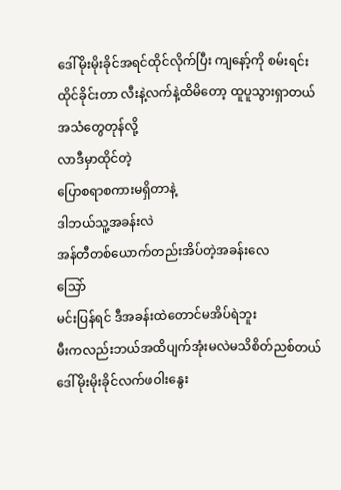ဒေါ်မိုးမိုးခိုင်အရင်ထိုင်လိုက်ပြီး ကျနော့်ကို စမ်းရင်း
ထိုင်ခိုင်းတာ လီးနဲ့လက်နဲ့ထိမိတော့ ထူပူသွားရှာတယ်
အသံတွေတုန်လို့
လာဒီမှာထိုင်တဲ့
ပြောစရာစကားမရှိတာနဲ့
ဒါဘယ်သူ့အခန်းလဲ
အန်တီတစ်ယောက်တည်းအိပ်တဲ့အခန်းလေ
သြော်
မင်းပြန်ရင် ဒီအခန်းထဲတောင်မအိပ်ရဲဘူး
မီးကလည်းဘယ်အထိပျက်အုံးမလဲမသိစိတ်ညစ်တယ်
ဒေါ်မိုးမိုးခိုင်လက်ဖဝါးနွေး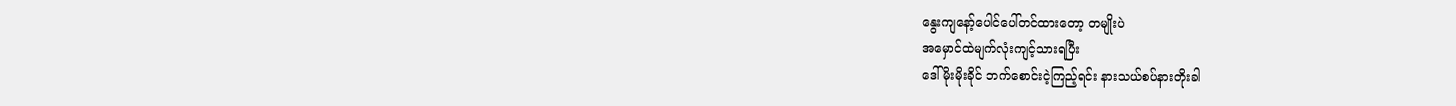နွေးကျနော့်ပေါင်ပေါ်တင်ထားတော့ တမျိုးပဲ
အမှောင်ထဲမျက်လုံးကျင့်သားရပြီး
ဒေါ်မိုးမိုးခိုင် ဘက်စောင်းငဲ့ကြည့်ရင်း နားသယ်စပ်နားတိုးခါ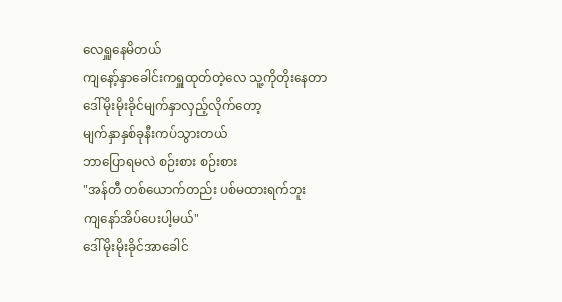လေရှူနေမိတယ်
ကျနော့်နှာခေါင်းကရှူထုတ်တဲ့လေ သူ့ကိုတိုးနေတာ
ဒေါ်မိုးမိုးခိုင်မျက်နှာလှည့်လိုက်တော့
မျက်နှာနှစ်ခုနီးကပ်သွားတယ်
ဘာပြောရမလဲ စဉ်းစား စဉ်းစား
"အန်တီ တစ်ယောက်တည်း ပစ်မထားရက်ဘူး
ကျနော်အိပ်ပေးပါ့မယ်"
ဒေါ်မိုးမိုးခိုင်အာခေါင်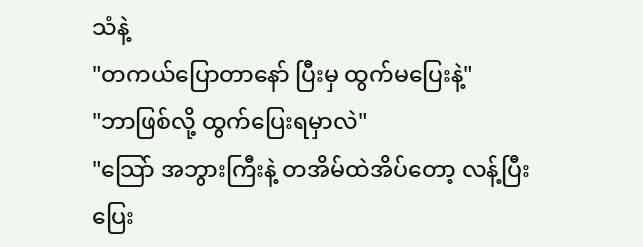သံနဲ့
"တကယ်ပြောတာနော် ပြီးမှ ထွက်မပြေးနဲ့"
"ဘာဖြစ်လို့ ထွက်ပြေးရမှာလဲ"
"သြော် အဘွားကြီးနဲ့ တအိမ်ထဲအိပ်တော့ လန့်ပြီးပြေး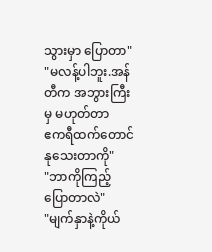သွားမှာ ပြောတာ"
"မလန့်ပါဘူး.အန်တီက အဘွားကြီးမှ မဟုတ်တာ
ဧကရီထက်တောင် နုသေးတာကို"
"ဘာကိုကြည့်ပြောတာလဲ"
"မျက်နှာနဲ့ကိုယ်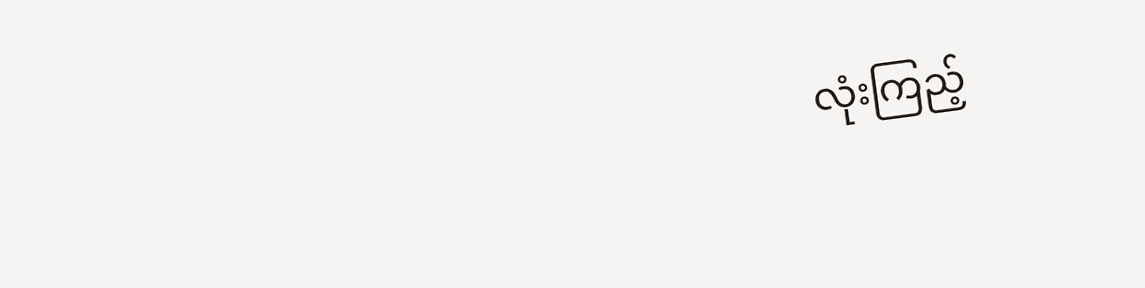လုံးကြည့်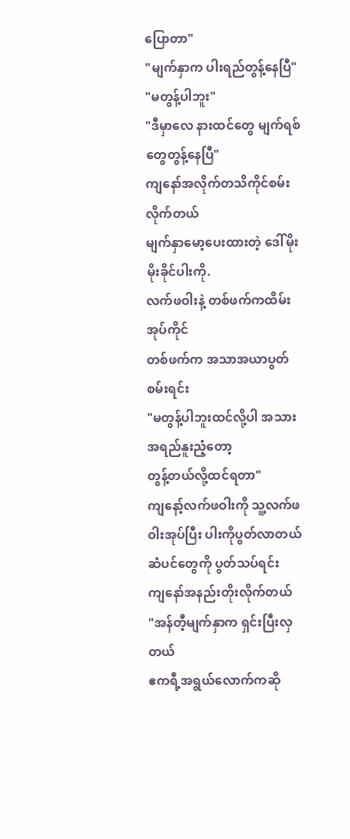ပြောတာ"
"မျက်နှာက ပါးရည်တွန့်နေပြီ"
"မတွန့်ပါဘူး"
"ဒီမှာလေ နားထင်တွေ မျက်ရစ်တွေတွန့်နေပြီ"
ကျနော်အလိုက်တသိကိုင်စမ်းလိုက်တယ်
မျက်နှာမော့ပေးထားတဲ့ ဒေါ်မိုးမိုးခိုင်ပါးကို.
လက်ဖဝါးနဲ့ တစ်ဖက်ကထိမ်းအုပ်ကိုင်
တစ်ဖက်က အသာအယာပွတ်စမ်းရင်း
"မတွန့်ပါဘူးထင်လို့ပါ အသားအရည်နူးညံ့တော့
တွန့်တယ်လို့ထင်ရတာ"
ကျနော့်လက်ဖဝါးကို သူ့လက်ဖဝါးအုပ်ပြီး ပါးကိုပွတ်လာတယ်
ဆံပင်တွေကို ပွတ်သပ်ရင်း
ကျနော်အနည်းတိုးလိုက်တယ်
"အန်တီ့မျက်နှာက ရှင်းပြီးလှတယ်
ဧကရီ့အရွယ်လောက်ကဆို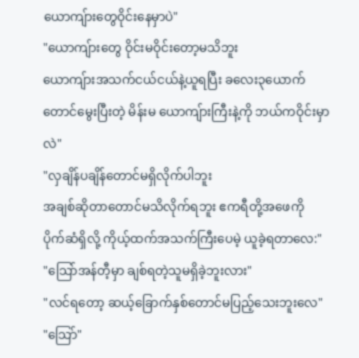ယောကျ်ားတွေဝိုင်းနေမှာပဲ"
"ယောကျ်ားတွေ ဝိုင်းမဝိုင်းတော့မသိဘူး
ယောကျ်ားအသက်ငယ်ငယ်နဲ့ယူရပြီး ခလေး၃ယောက်တောင်မွေးပြီးတဲ့ မိန်းမ ယောကျ်ားကြီးနဲ့ကို ဘယ်ကဝိုင်းမှာလဲ"
"လှချိန်ပချိန်တောင်မရှိလိုက်ပါဘူး
အချစ်ဆိုတာတောင်မသိလိုက်ရဘူး ဧကရီတို့အဖေကို
ပိုက်ဆံရှိလို့ ကိုယ့်ထက်အသက်ကြီးပေမဲ့ ယူခဲ့ရတာလေ:"
"သြော်အန်တီ့မှာ ချစ်ရတဲ့သူမရှိခဲ့ဘူးလား"
"လင်ရတော့ ဆယ့်ခြောက်နှစ်တောင်မပြည့်သေးဘူးလေ"
"သြော်"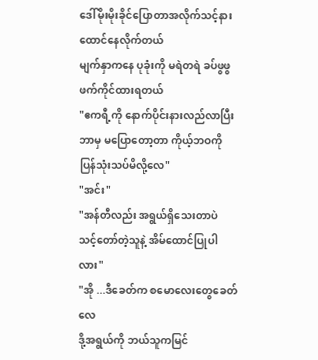ဒေါ်မိုးမိုးခိုင်ပြောတာအလိုက်သင့်နားထောင်နေလိုက်တယ်
မျက်နှာကနေ ပုခုံးကို မရဲတရဲ ခပ်ဖွဖွဖက်ကိုင်ထားရတယ်
"ဧကရီ့ကို နောက်ပိုင်းနားလည်လာပြီး
ဘာမှ မပြောတော့တာ ကိုယ့်ဘဝကို ပြန်သုံးသပ်မိလို့လေ"
"အင်း"
"အန်တီလည်း အရွယ်ရှိသေးတာပဲ
သင့်တော်တဲ့သူနဲ့ အိမ်ထောင်ပြုပါလား"
"အို ...ဒီခေတ်က စမောလေးတွေခေတ်လေ
ဒို့အရွယ်ကို ဘယ်သူကမြင်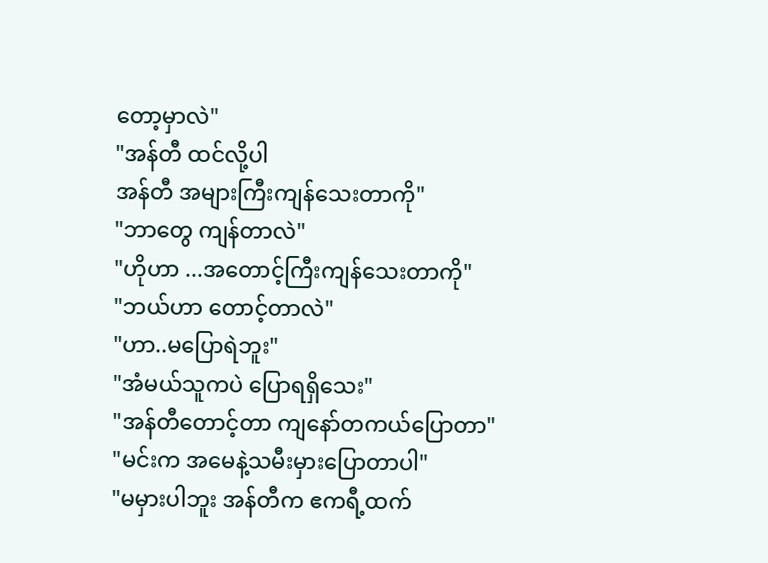တော့မှာလဲ"
"အန်တီ ထင်လို့ပါ
အန်တီ အများကြီးကျန်သေးတာကို"
"ဘာတွေ ကျန်တာလဲ"
"ဟိုဟာ ...အတောင့်ကြီးကျန်သေးတာကို"
"ဘယ်ဟာ တောင့်တာလဲ"
"ဟာ..မပြောရဲဘူး"
"အံမယ်သူကပဲ ပြောရရှိသေး"
"အန်တီတောင့်တာ ကျနော်တကယ်ပြောတာ"
"မင်းက အမေနဲ့သမီးမှားပြောတာပါ"
"မမှားပါဘူး အန်တီက ဧကရီ့ထက်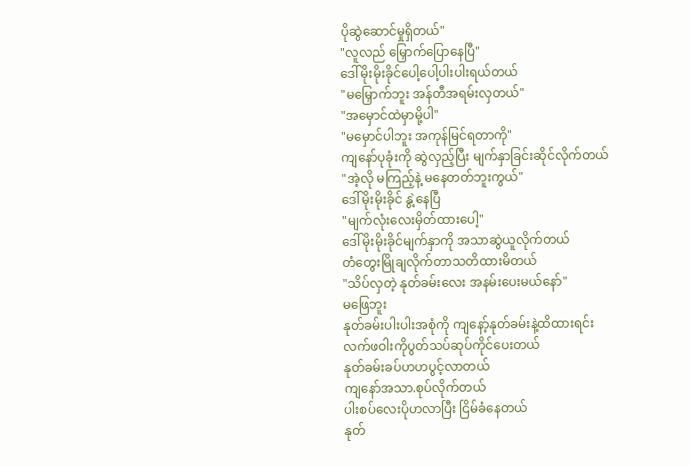ပိုဆွဲဆောင်မှုရှိတယ်"
"လူလည် မြှောက်ပြောနေပြီ"
ဒေါ်မိုးမိုးခိုင်ပေါ့ပေါ့ပါးပါးရယ်တယ်
"မမြှောက်ဘူး အန်တီအရမ်းလှတယ်"
"အမှောင်ထဲမှာမို့ပါ"
"မမှောင်ပါဘူး အကုန်မြင်ရတာကို"
ကျနော်ပုခုံးကို ဆွဲလှည့်ပြီး မျက်နှာခြင်းဆိုင်လိုက်တယ်
"အဲ့လို မကြည့်နဲ့ မနေတတ်ဘူးကွယ်"
ဒေါ်မိုးမိုးခိုင် နွဲ့နေပြီ
"မျက်လုံးလေးမှိတ်ထားပေါ့"
ဒေါ်မိုးမိုးခိုင်မျက်နှာကို အသာဆွဲယူလိုက်တယ်
တံတွေးမြိုချလိုက်တာသတိထားမိတယ်
"သိပ်လှတဲ့ နုတ်ခမ်းလေး အနမ်းပေးမယ်နော်"
မဖြေဘူး
နုတ်ခမ်းပါးပါးအစုံကို ကျနော့်နုတ်ခမ်းနဲ့ထိထားရင်း
လက်ဖဝါးကိုပွတ်သပ်ဆုပ်ကိုင်ပေးတယ်
နုတ်ခမ်းခပ်ဟဟပွင့်လာတယ်
ကျနော်အသာ.စုပ်လိုက်တယ်
ပါးစပ်လေးပိုဟလာပြီး ငြိမ်ခံနေတယ်
နုတ်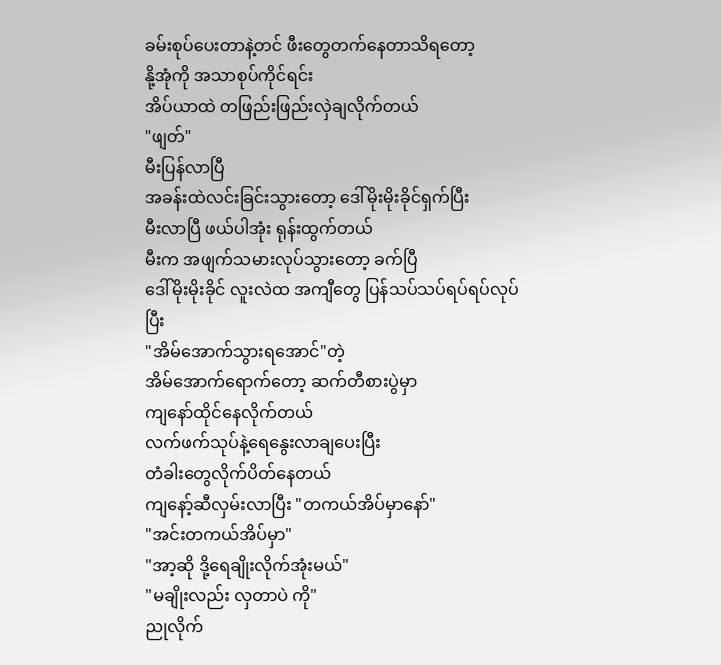ခမ်းစုပ်ပေးတာနဲ့တင် ဖီးတွေတက်နေတာသိရတော့
နို့အုံကို အသာစုပ်ကိုင်ရင်း
အိပ်ယာထဲ တဖြည်းဖြည်းလှဲချလိုက်တယ်
"ဖျတ်"
မီးပြန်လာပြီ
အခန်းထဲလင်းခြင်းသွားတော့ ဒေါ်မိုးမိုးခိုင်ရှက်ပြီး
မီးလာပြီ ဖယ်ပါအုံး ရုန်းထွက်တယ်
မီးက အဖျက်သမားလုပ်သွားတော့ ခက်ပြီ
ဒေါ်မိုးမိုးခိုင် လူးလဲထ အကျီတွေ ပြန်သပ်သပ်ရပ်ရပ်လုပ်ပြီး
"အိမ်အောက်သွားရအောင်"တဲ့
အိမ်အောက်ရောက်တော့ ဆက်တီစားပွဲမှာ
ကျနော်ထိုင်နေလိုက်တယ်
လက်ဖက်သုပ်နဲ့ရေနွေးလာချပေးပြီး
တံခါးတွေလိုက်ပိတ်နေတယ်
ကျနော့်ဆီလှမ်းလာပြီး "တကယ်အိပ်မှာနော်"
"အင်းတကယ်အိပ်မှာ"
"အာ့ဆို ဒို့ရေချိုးလိုက်အုံးမယ်"
"မချိုးလည်း လှတာပဲ ကို"
ညုလိုက်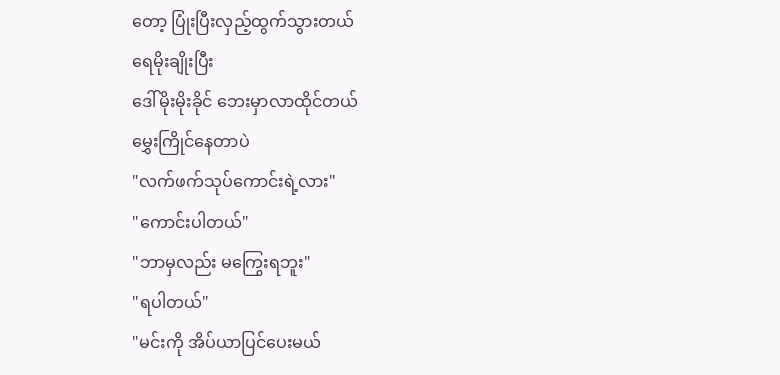တော့ ပြုံးပြီးလှည့်ထွက်သွားတယ်
ရေမိုးချိုးပြီး
ဒေါ်မိုးမိုးခိုင် ဘေးမှာလာထိုင်တယ်
မွှေးကြိုင်နေတာပဲ
"လက်ဖက်သုပ်ကောင်းရဲ့လား"
"ကောင်းပါတယ်"
"ဘာမှလည်း မကြွေးရဘူး"
"ရပါတယ်"
"မင်းကို အိပ်ယာပြင်ပေးမယ်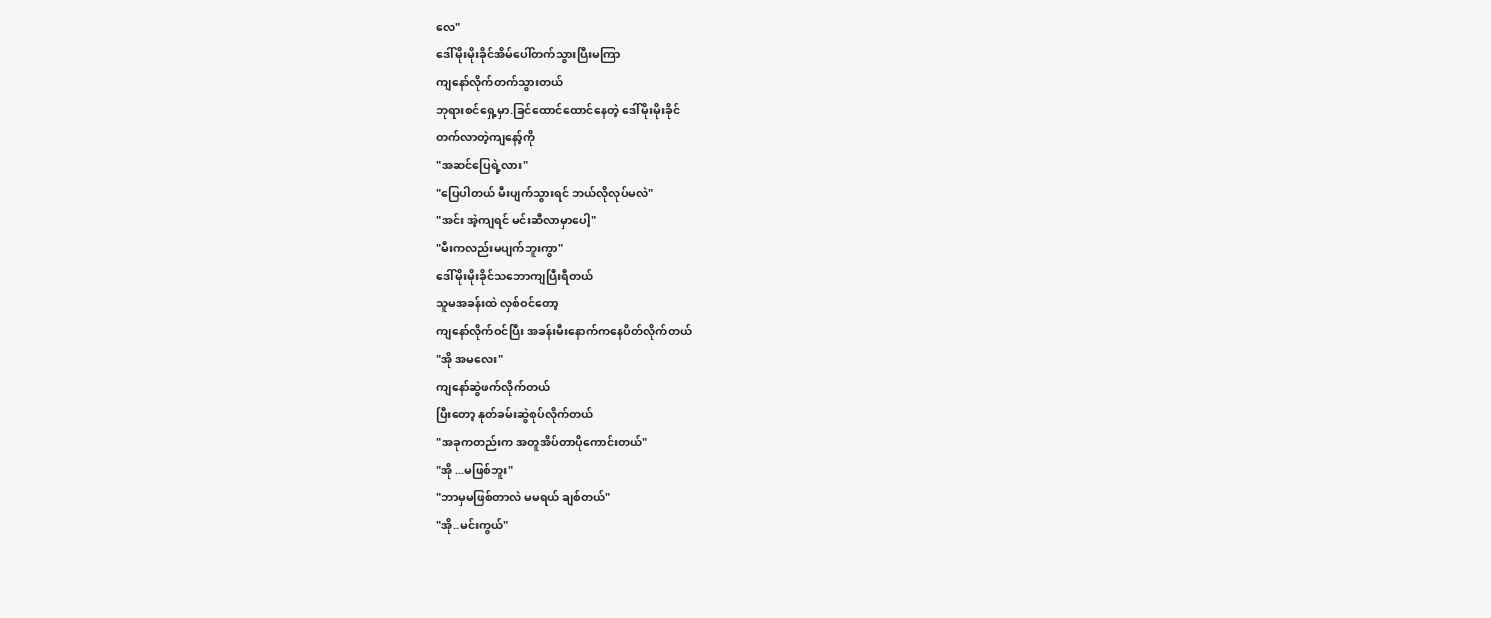လေ"
ဒေါ်မိုးမိုးခိုင်အိမ်ပေါ်တက်သွားပြီးမကြာ
ကျနော်လိုက်တက်သွားတယ်
ဘုရားစင်ရှေ့မှာ.ခြင်ထောင်ထောင်နေတဲ့ ဒေါ်မိုးမိုးခိုင်
တက်လာတဲ့ကျနော့်ကို
"အဆင်ပြေရဲ့လား"
"ပြေပါတယ် မီးပျက်သွားရင် ဘယ်လိုလုပ်မလဲ"
"အင်း အဲ့ကျရင် မင်းဆီလာမှာပေါ့"
"မီးကလည်းမပျက်ဘူးကွာ"
ဒေါ်မိုးမိုးခိုင်သဘောကျပြီးရီတယ်
သူမအခန်းထဲ လှစ်ဝင်တော့
ကျနော်လိုက်ဝင်ပြီး အခန်းမီးနောက်ကနေပိတ်လိုက်တယ်
"အို အမလေး"
ကျနော်ဆွဲဖက်လိုက်တယ်
ပြီးတော့ နုတ်ခမ်းဆွဲစုပ်လိုက်တယ်
"အခုကတည်းက အတူအိပ်တာပိုကောင်းတယ်"
"အို ...မဖြစ်ဘူး"
"ဘာမှမဖြစ်တာလဲ မမရယ် ချစ်တယ်"
"အို..မင်းကွယ်"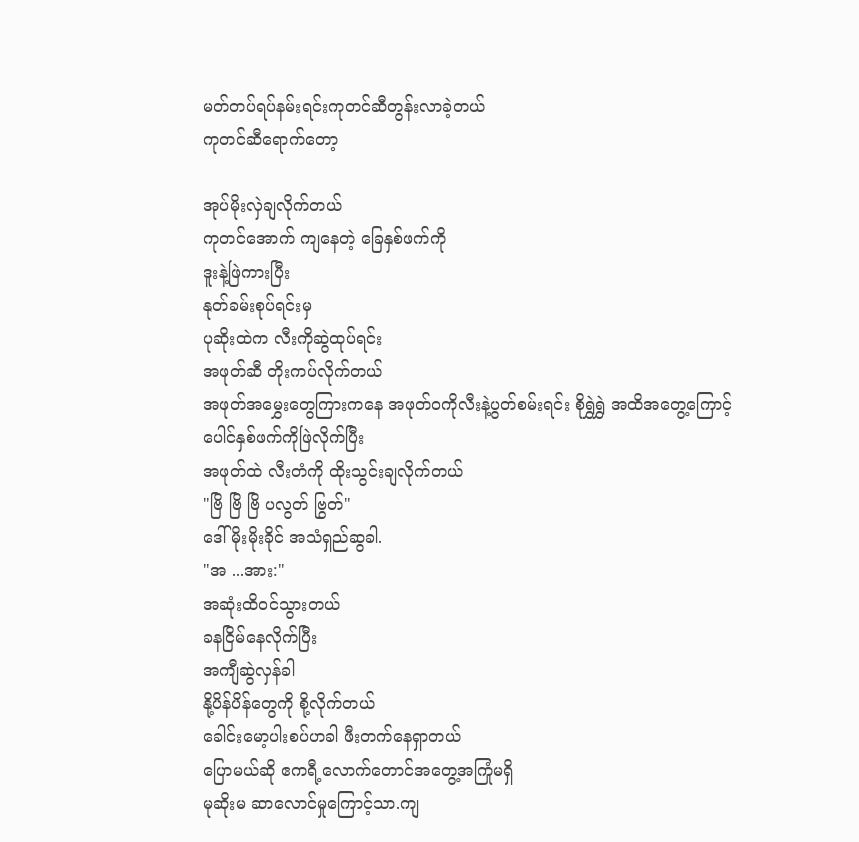မတ်တပ်ရပ်နမ်းရင်းကုတင်ဆီတွန်းလာခဲ့တယ်
ကုတင်ဆီရောက်တော့

အုပ်မိုးလှဲချလိုက်တယ်
ကုတင်အောက် ကျနေတဲ့ ခြေနှစ်ဖက်ကို
ဒူးနဲ့ဖြဲကားပြီး
နုတ်ခမ်းစုပ်ရင်းမှ
ပုဆိုးထဲက လီးကိုဆွဲထုပ်ရင်း
အဖုတ်ဆီ တိုးကပ်လိုက်တယ်
အဖုတ်အမွှေးတွေကြားကနေ အဖုတ်ဝကိုလီးနဲ့ပွတ်စမ်းရင်း စိုရွှဲရွှဲ အထိအတွေ့ကြောင့်
ပေါင်နှစ်ဖက်ကိုဖြဲလိုက်ပြီး
အဖုတ်ထဲ လီးတံကို ထိုးသွင်းချလိုက်တယ်
"ဗြိ ဗြိ ဗြိ ပလွတ် ဗြွတ်"
ဒေါ်မိုးမိုးခိုင် အသံရှည်ဆွခါ.
"အ ...အား:"
အဆုံးထိဝင်သွားတယ်
ခနငြိမ်နေလိုက်ပြီး
အကျီဆွဲလှန်ခါ
နို့ပိန်ပိန်တွေကို စို့လိုက်တယ်
ခေါင်းမော့ပါးစပ်ဟခါ ဖီးတက်နေရှာတယ်
ပြောမယ်ဆို ဧကရီ့လောက်တောင်အတွေ့အကြုံမရှိ
မုဆိုးမ ဆာလောင်မှုကြောင့်သာ.ကျ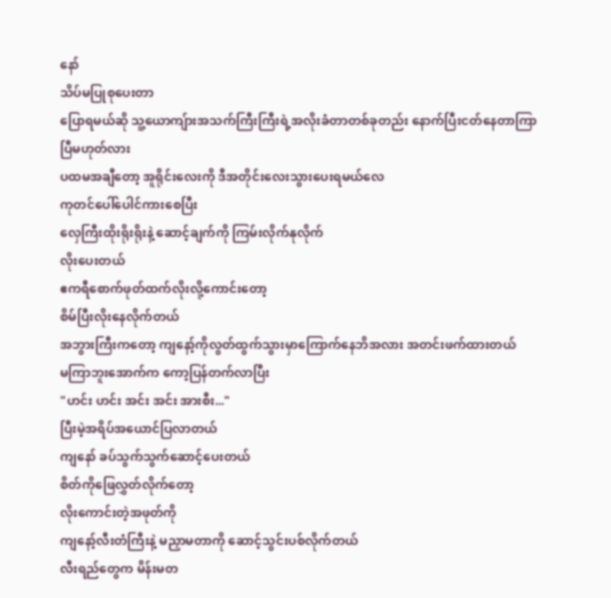နော်
သိပ်မပြုစုပေးတာ
ပြောရမယ်ဆို သူ့ယောကျ်ားအသက်ကြီးကြီးရဲ့အလိုးခံတာတစ်ခုတည်း နောက်ပြီးငတ်နေတာကြာပြီမဟုတ်လား
ပထမအချီတော့ အူရိုင်းလေးကို ဒီအတိုင်းလေးသွားပေးရမယ်လေ
ကုတင်ပေါ်ပေါင်ကားစေပြီး
လှေကြီးထိုးရိုးရိုးနဲ့ ဆောင့်ချက်ကို ကြမ်းလိုက်နုလိုက်
လိုးပေးတယ်
ဧကရီစောက်ဖုတ်ထက်လိုးလို့ကောင်းတော့
စိမ်ပြီးလိုးနေလိုက်တယ်
အဘွားကြီးကတော့ ကျနော့်ကိုလွတ်ထွက်သွားမှာကြောက်နေဘိအလား အတင်းဖက်ထားတယ်
မကြာဘူးအောက်က ကော့ပြန်တက်လာပြီး
"ဟင်း ဟင်း အင်း အင်း အားစီး..."
ပြီးမဲ့အရိပ်အယောင်ပြလာတယ်
ကျနော် ခပ်သွက်သွက်ဆောင့်ပေးတယ်
စိတ်ကိုဖြေလွှတ်လိုက်တော့
လိုးကောင်းတဲ့အဖုတ်ကို
ကျနော့်လီးတံကြီးနဲ့ မညှာမတာကို ဆောင့်သွင်းပစ်လိုက်တယ်
လီးရည်တွေက မိန်းမတ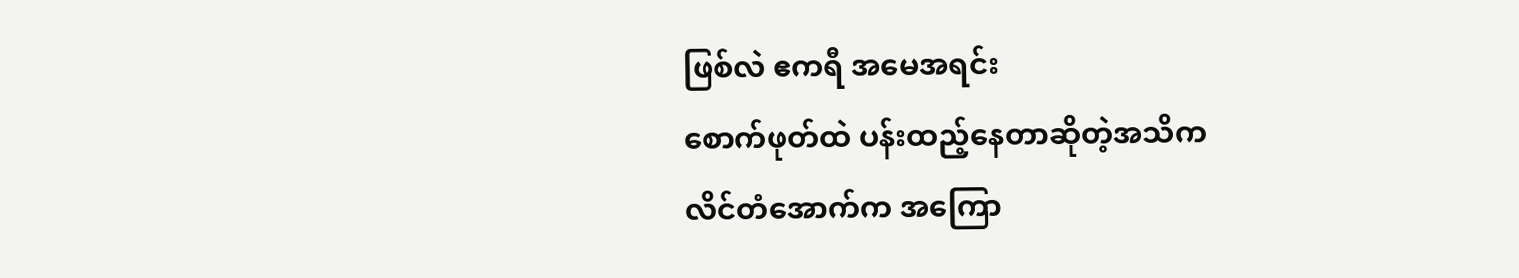ဖြစ်လဲ ဧကရီ အမေအရင်း
စောက်ဖုတ်ထဲ ပန်းထည့်နေတာဆိုတဲ့အသိက
လိင်တံအောက်က အကြော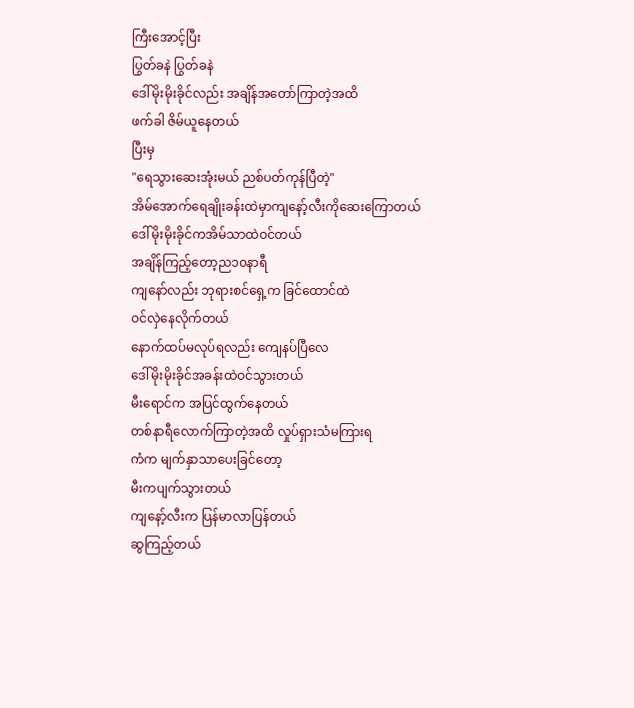ကြီးအောင့်ပြီး
ပြွတ်ခနဲ ပြွတ်ခနဲ
ဒေါ်မိုးမိုးခိုင်လည်း အချိန်အတော်ကြာတဲ့အထိ
ဖက်ခါ ဇိမ်ယူနေတယ်
ပြီးမှ
"ရေသွားဆေးအုံးမယ် ညစ်ပတ်ကုန်ပြီတဲ့"
အိမ်အောက်ရေချိုးခန်းထဲမှာကျနော့်လီးကိုဆေးကြောတယ်
ဒေါ်မိုးမိုးခိုင်ကအိမ်သာထဲဝင်တယ်
အချိန်ကြည့်တော့ည၁၀နာရီ
ကျနော်လည်း ဘုရားစင်ရှေ့က ခြင်ထောင်ထဲ
ဝင်လှဲနေလိုက်တယ်
နောက်ထပ်မလုပ်ရလည်း ကျေနပ်ပြီလေ
ဒေါ်မိုးမိုးခိုင်အခန်းထဲဝင်သွားတယ်
မီးရောင်က အပြင်ထွက်နေတယ်
တစ်နာရီလောက်ကြာတဲ့အထိ လှုပ်ရှားသံမကြားရ
ကံက မျက်နှာသာပေးခြင်တော့
မီးကပျက်သွားတယ်
ကျနော့်လီးက ပြန်မာလာပြန်တယ်
ဆွကြည့်တယ်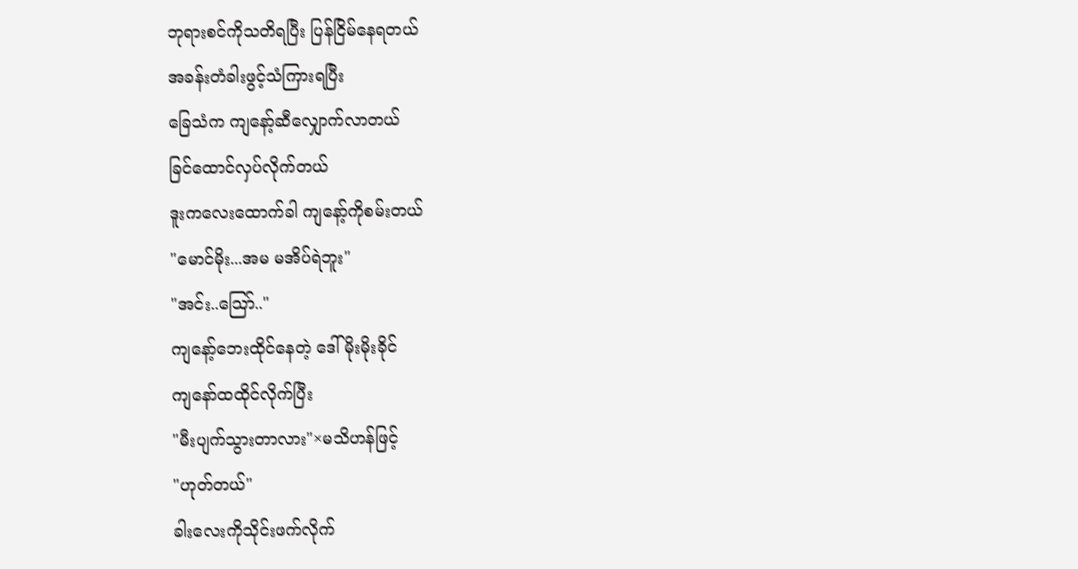ဘုရားစင်ကိုသတိရပြီး ပြန်ငြိမ်နေရတယ်
အခန်းတံခါးဖွင့်သံကြားရပြီး
ခြေသံက ကျနော့်ဆီလျှောက်လာတယ်
ခြင်ထောင်လှပ်လိုက်တယ်
ဒူးကလေးထောက်ခါ ကျနော့်ကိုစမ်းတယ်
"မောင်မိုး...အမ မအိပ်ရဲဘူး"
"အင်း..သြော်.."
ကျနော့်ဘေးထိုင်နေတဲ့ ဒေါ်မိုးမိုးခိုင်
ကျနော်ထထိုင်လိုက်ပြီး
"မီးပျက်သွားတာလား"×မသိဟန်ဖြင့်
"ဟုတ်တယ်"
ခါးလေးကိုသိုင်းဖက်လိုက်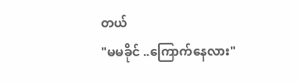တယ်
"မမခိုင် ..ကြောက်နေလား"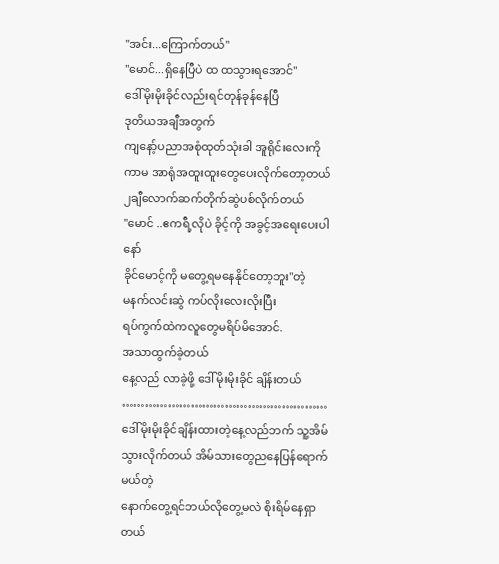"အင်း...ကြောက်တယ်"
"မောင်...ရှိနေပြီပဲ ထ ထသွားရအောင်"
ဒေါ်မိုးမိုးခိုင်လည်းရင်တုန်ခုန်နေပြီ
ဒုတိယအချီအတွက်
ကျနော့်ပညာအစုံထုတ်သုံးခါ အူရိုင်းလေးကို
ကာမ အာရုံအထူးထူးတွေပေးလိုက်တော့တယ်
၂ချီလောက်ဆက်တိုက်ဆွဲပစ်လိုက်တယ်
"မောင် ..ဧကရီ့လိုပဲ ခိုင့်ကို အခွင့်အရေးပေးပါနော်
ခိုင်မောင့်ကို မတွေ့ရမနေနိုင်တော့ဘူး"တဲ့
မနက်လင်းဆွဲ ကပ်လိုးလေးလိုးပြီး
ရပ်ကွက်ထဲကလူတွေမရိပ်မိအောင်.
အသာထွက်ခဲ့တယ်
နေ့လည် လာခဲ့ဖို့ ဒေါ်မိုးမိုးခိုင် ချိန်းတယ်
………………………………………………
ဒေါ်မိုးမိုးခိုင်ချိန်းထားတဲ့နေ့လည်ဘက် သူ့အိမ်သွားလိုက်တယ် အိမ်သားတွေညနေပြန်ရောက်မယ်တဲ့
နောက်တွေ့ရင်ဘယ်လိုတွေ့မလဲ စိုးရိမ်နေရှာတယ်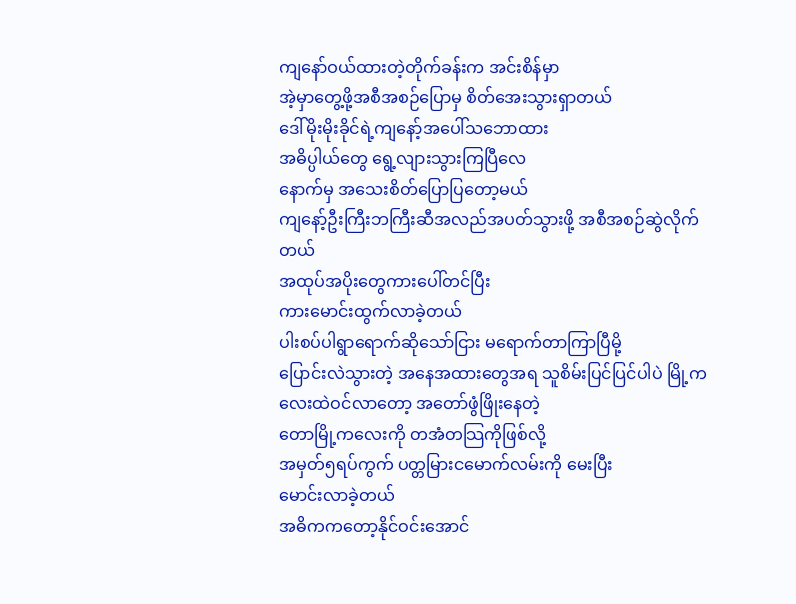ကျနော်ဝယ်ထားတဲ့တိုက်ခန်းက အင်းစိန်မှာ
အဲ့မှာတွေ့ဖို့အစီအစဉ်ပြောမှ စိတ်အေးသွားရှာတယ်
ဒေါ်မိုးမိုးခိုင်ရဲ့ကျနော့်အပေါ်သဘောထား
အဓိပ္ပါယ်တွေ ရွေ့လျားသွားကြပြီလေ
နောက်မှ အသေးစိတ်ပြောပြတော့မယ်
ကျနော့်ဦးကြီးဘကြီးဆီအလည်အပတ်သွားဖို့ အစီအစဉ်ဆွဲလိုက်တယ်
အထုပ်အပိုးတွေကားပေါ်တင်ပြီး
ကားမောင်းထွက်လာခဲ့တယ်
ပါးစပ်ပါရွာရောက်ဆိုသော်ငြား မရောက်တာကြာပြီမို့
ပြောင်းလဲသွားတဲ့ အနေအထားတွေအရ သူစိမ်းပြင်ပြင်ပါပဲ မြို့ကလေးထဲဝင်လာတော့ အတော်ဖွံဖြိုးနေတဲ့
တောမြို့ကလေးကို တအံတသြကိုဖြစ်လို့
အမှတ်၅ရပ်ကွက် ပတ္တမြားငမောက်လမ်းကို မေးပြီး
မောင်းလာခဲ့တယ်
အဓိကကတော့နိုင်ဝင်းအောင်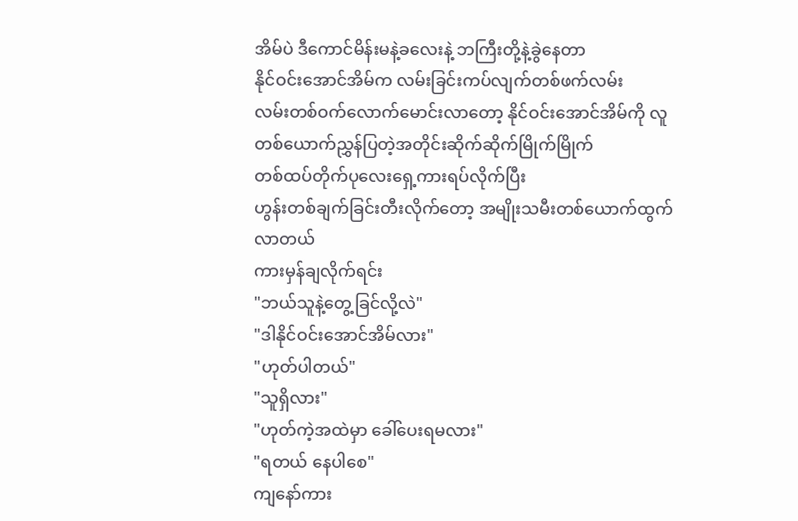အိမ်ပဲ ဒီကောင်မိန်းမနဲ့ခလေးနဲ့ ဘကြီးတို့နဲ့ခွဲနေတာ
နိုင်ဝင်းအောင်အိမ်က လမ်းခြင်းကပ်လျက်တစ်ဖက်လမ်း
လမ်းတစ်ဝက်လောက်မောင်းလာတော့ နိုင်ဝင်းအောင်အိမ်ကို လူတစ်ယောက်ညွှန်ပြတဲ့အတိုင်းဆိုက်ဆိုက်မြိုက်မြိုက်
တစ်ထပ်တိုက်ပုလေးရှေ့ကားရပ်လိုက်ပြီး
ဟွန်းတစ်ချက်ခြင်းတီးလိုက်တော့ အမျိုးသမီးတစ်ယောက်ထွက်လာတယ်
ကားမှန်ချလိုက်ရင်း
"ဘယ်သူနဲ့တွေ့ခြင်လို့လဲ"
"ဒါနိုင်ဝင်းအောင်အိမ်လား"
"ဟုတ်ပါတယ်"
"သူရှိလား"
"ဟုတ်ကဲ့အထဲမှာ ခေါ်ပေးရမလား"
"ရတယ် နေပါစေ"
ကျနော်ကား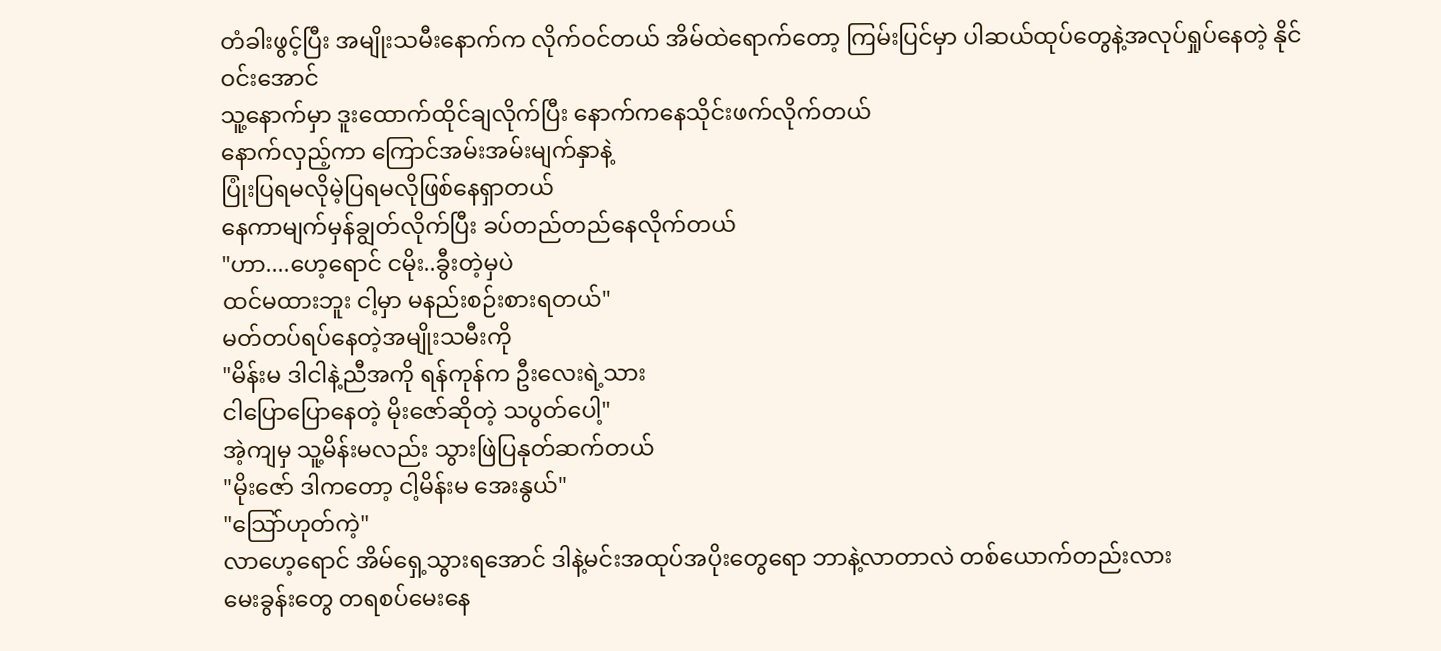တံခါးဖွင့်ပြီး အမျိုးသမီးနောက်က လိုက်ဝင်တယ် အိမ်ထဲရောက်တော့ ကြမ်းပြင်မှာ ပါဆယ်ထုပ်တွေနဲ့အလုပ်ရှုပ်နေတဲ့ နိုင်ဝင်းအောင်
သူ့နောက်မှာ ဒူးထောက်ထိုင်ချလိုက်ပြီး နောက်ကနေသိုင်းဖက်လိုက်တယ်
နောက်လှည့်ကာ ကြောင်အမ်းအမ်းမျက်နှာနဲ့
ပြုံးပြရမလိုမဲ့ပြရမလိုဖြစ်နေရှာတယ်
နေကာမျက်မှန်ချွတ်လိုက်ပြီး ခပ်တည်တည်နေလိုက်တယ်
"ဟာ....ဟေ့ရောင် ငမိုး..ခွီးတဲ့မှပဲ
ထင်မထားဘူး ငါ့မှာ မနည်းစဉ်းစားရတယ်"
မတ်တပ်ရပ်နေတဲ့အမျိုးသမီးကို
"မိန်းမ ဒါငါနဲ့ညီအကို ရန်ကုန်က ဦးလေးရဲ့သား
ငါပြောပြောနေတဲ့ မိုးဇော်ဆိုတဲ့ သပွတ်ပေါ့"
အဲ့ကျမှ သူ့မိန်းမလည်း သွားဖြဲပြနုတ်ဆက်တယ်
"မိုးဇော် ဒါကတော့ ငါ့မိန်းမ အေးနွယ်"
"သြော်ဟုတ်ကဲ့"
လာဟေ့ရောင် အိမ်ရှေ့သွားရအောင် ဒါနဲ့မင်းအထုပ်အပိုးတွေရော ဘာနဲ့လာတာလဲ တစ်ယောက်တည်းလား
မေးခွန်းတွေ တရစပ်မေးနေ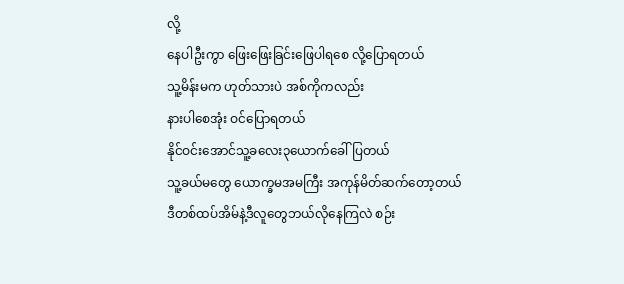လို့
နေပါဦးကွာ ဖြေးဖြေးခြင်းဖြေပါရစေ လို့ပြောရတယ်
သူ့မိန်းမက ဟုတ်သားပဲ အစ်ကိုကလည်း
နားပါစေအုံး ဝင်ပြောရတယ်
နိုင်ဝင်းအောင်သူ့ခလေး၃ယောက်ခေါ်ပြတယ်
သူ့ခယ်မတွေ ယောက္ခမအမကြီး အကုန်မိတ်ဆက်တော့တယ်
ဒီတစ်ထပ်အိမ်နဲ့ဒီလူတွေဘယ်လိုနေကြလဲ စဉ်း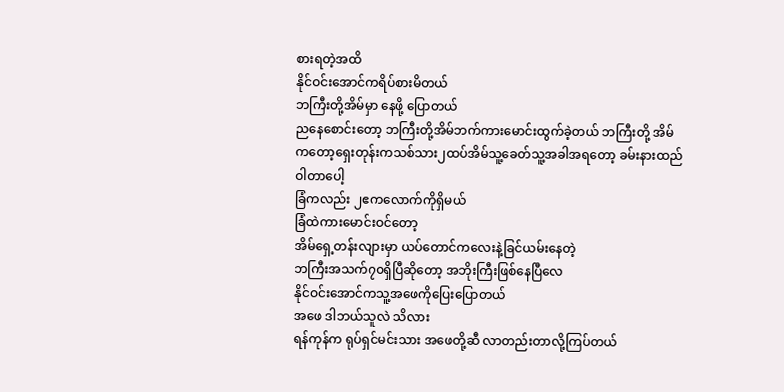စားရတဲ့အထိ
နိုင်ဝင်းအောင်ကရိပ်စားမိတယ်
ဘကြီးတို့အိမ်မှာ နေဖို့ ပြောတယ်
ညနေစောင်းတော့ ဘကြီးတို့အိမ်ဘက်ကားမောင်းထွက်ခဲ့တယ် ဘကြီးတို့ အိမ်ကတော့ရှေးတုန်းကသစ်သား၂ထပ်အိမ်သူ့ခေတ်သူ့အခါအရတော့ ခမ်းနားထည်ဝါတာပေါ့
ခြံကလည်း ၂ဧကလောက်ကိုရှိမယ်
ခြံထဲကားမောင်းဝင်တော့
အိမ်ရှေ့တန်းလျားမှာ ယပ်တောင်ကလေးနဲ့ခြင်ယမ်းနေတဲ့
ဘကြီးအသက်၇၀ရှိပြီဆိုတော့ အဘိုးကြီးဖြစ်နေပြီလေ
နိုင်ဝင်းအောင်ကသူ့အဖေကိုပြေးပြောတယ်
အဖေ ဒါဘယ်သူလဲ သိလား
ရန်ကုန်က ရုပ်ရှင်မင်းသား အဖေတို့ဆီ လာတည်းတာလို့ကြပ်တယ်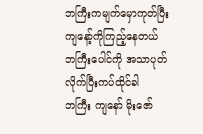ဘကြီးကမျက်မှောကုတ်ပြီး ကျနော့်ကိုကြည့်နေတယ်
ဘကြီးပေါင်ကို အသာပုတ်လိုက်ပြီးကပ်ထိုင်ခါ
ဘကြီး ကျနော် မိုးဇော်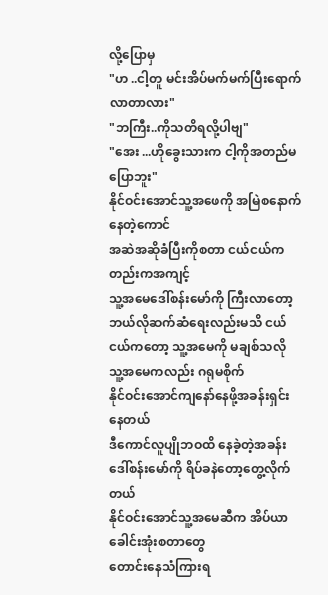လို့ပြောမှ
"ဟ ..ငါ့တူ မင်းအိပ်မက်မက်ပြီးရောက်လာတာလား"
"ဘကြီး..ကိုသတိရလို့ပါဗျ"
"အေး ...ဟိုခွေးသားက ငါ့ကိုအတည်မပြောဘူး"
နိုင်ဝင်းအောင်သူ့အဖေကို အမြဲစနောက်နေတဲ့ကောင်
အဆဲအဆိုခံပြီးကိုစတာ ငယ်ငယ်ကတည်းကအကျင့်
သူ့အမေဒေါ်စန်းမော်ကို ကြီးလာတော့ ဘယ်လိုဆက်ဆံရေးလည်းမသိ ငယ်ငယ်ကတော့ သူ့အမေကို မချစ်သလို
သူ့အမေကလည်း ဂရုမစိုက်
နိုင်ဝင်းအောင်ကျနော်နေဖို့အခန်းရှင်းနေတယ်
ဒီကောင်လူပျိုဘဝထိ နေခဲ့တဲ့အခန်း
ဒေါ်စန်းမော်ကို ရိပ်ခနဲတော့တွေ့လိုက်တယ်
နိုင်ဝင်းအောင်သူ့အမေဆီက အိပ်ယာခေါင်းအုံးစတာတွေ
တောင်းနေသံကြားရ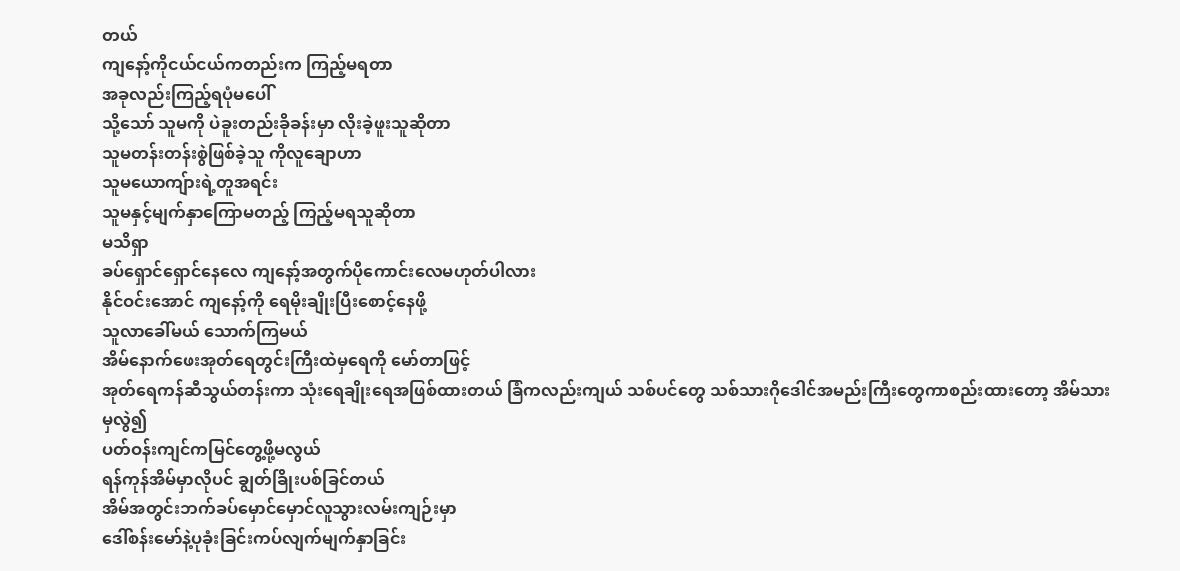တယ်
ကျနော့်ကိုငယ်ငယ်ကတည်းက ကြည့်မရတာ
အခုလည်းကြည့်ရပုံမပေါ်
သို့သော် သူမကို ပဲခူးတည်းခိုခန်းမှာ လိုးခဲ့ဖူးသူဆိုတာ
သူမတန်းတန်းစွဲဖြစ်ခဲ့သူ ကိုလူချောဟာ
သူမယောကျ်ားရဲ့တူအရင်း
သူမနှင့်မျက်နှာကြောမတည့် ကြည့်မရသူဆိုတာ
မသိရှာ
ခပ်ရှောင်ရှောင်နေလေ ကျနော့်အတွက်ပိုကောင်းလေမဟုတ်ပါလား
နိုင်ဝင်းအောင် ကျနော့်ကို ရေမိုးချိုးပြီးစောင့်နေဖို့
သူလာခေါ်မယ် သောက်ကြမယ်
အိမ်နောက်ဖေးအုတ်ရေတွင်းကြီးထဲမှရေကို မော်တာဖြင့်
အုတ်ရေကန်ဆီသွယ်တန်းကာ သုံးရေချိုးရေအဖြစ်ထားတယ် ခြံကလည်းကျယ် သစ်ပင်တွေ သစ်သားဂိုဒေါင်အမည်းကြီးတွေကာစည်းထားတော့ အိမ်သားမှလွဲ၍
ပတ်ဝန်းကျင်ကမြင်တွေ့ဖို့မလွယ်
ရန်ကုန်အိမ်မှာလိုပင် ချွတ်ခြိုးပစ်ခြင်တယ်
အိမ်အတွင်းဘက်ခပ်မှောင်မှောင်လူသွားလမ်းကျဉ်းမှာ
ဒေါ်စန်းမော်နဲ့ပုခုံးခြင်းကပ်လျက်မျက်နှာခြင်း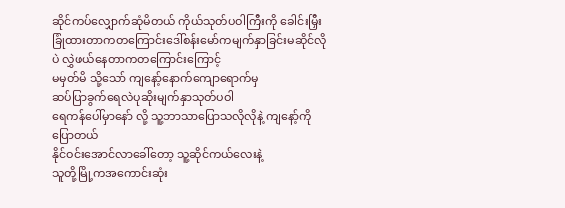ဆိုင်ကပ်လျှောက်ဆုံမိတယ် ကိုယ်သုတ်ပဝါကြီးကို ခေါင်းမြှီးခြုံထားတာကတကြောင်းဒေါ်စန်းမော်ကမျက်နှာခြင်းမဆိုင်လိုပဲ လွှဲဖယ်နေတာကတကြောင်းကြောင့်
မမှတ်မိ သို့သော် ကျနော့်နောက်ကျောရောက်မှ
ဆပ်ပြာခွက်ရေလဲပုဆိုးမျက်နှာသုတ်ပဝါ
ရေကန်ပေါ်မှာနော် လို့ သူ့ဘာသာပြောသလိုလိုနဲ့ ကျနော့်ကိုပြောတယ်
နိုင်ဝင်းအောင်လာခေါ်တော့ သူ့ဆိုင်ကယ်လေးနဲ့
သူတို့မြို့ကအကောင်းဆုံး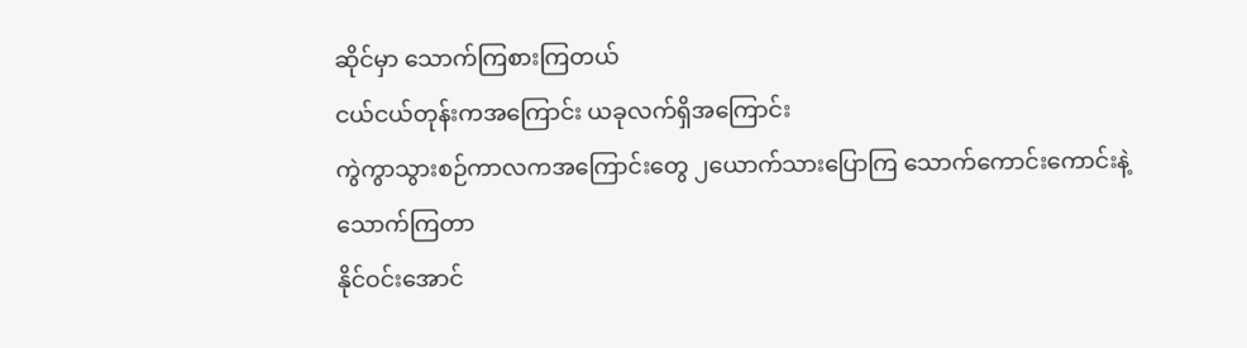ဆိုင်မှာ သောက်ကြစားကြတယ်
ငယ်ငယ်တုန်းကအကြောင်း ယခုလက်ရှိအကြောင်း
ကွဲကွာသွားစဉ်ကာလကအကြောင်းတွေ ၂ယောက်သားပြောကြ သောက်ကောင်းကောင်းနဲ့ သောက်ကြတာ
နိုင်ဝင်းအောင်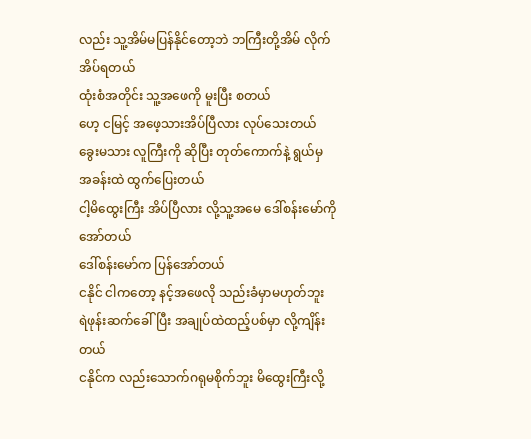လည်း သူ့အိမ်မပြန်နိုင်တော့ဘဲ ဘကြီးတို့အိမ် လိုက်အိပ်ရတယ်
ထုံးစံအတိုင်း သူ့အဖေကို မူးပြီး စတယ်
ဟေ့ ငမြင့် အဖေ့သားအိပ်ပြီလား လုပ်သေးတယ်
ခွေးမသား လူကြီးကို ဆိုပြီး တုတ်ကောက်နဲ့ ရွယ်မှ
အခန်းထဲ ထွက်ပြေးတယ်
ငါ့မိထွေးကြီး အိပ်ပြီလား လို့သူ့အမေ ဒေါ်စန်းမော်ကို
အော်တယ်
ဒေါ်စန်းမော်က ပြန်အော်တယ်
ငနိုင် ငါကတော့ နင့်အဖေလို သည်းခံမှာမဟုတ်ဘူး
ရဲဖုန်းဆက်ခေါ်ပြီး အချုပ်ထဲထည့်ပစ်မှာ လို့ကျိန်းတယ်
ငနိုင်က လည်းသောက်ဂရုမစိုက်ဘူး မိထွေးကြီးလို့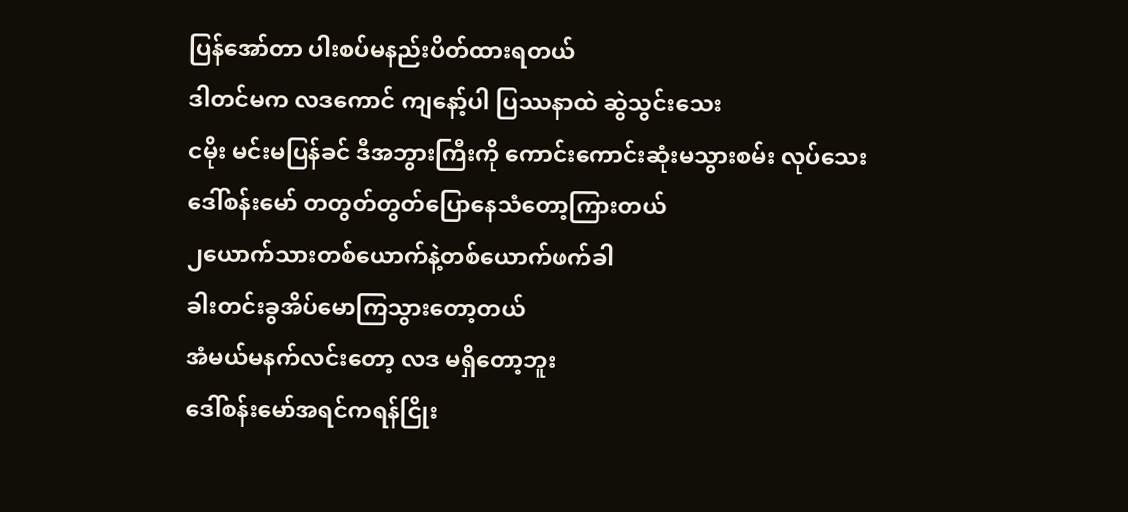ပြန်အော်တာ ပါးစပ်မနည်းပိတ်ထားရတယ်
ဒါတင်မက လဒကောင် ကျနော့်ပါ ပြဿနာထဲ ဆွဲသွင်းသေး
ငမိုး မင်းမပြန်ခင် ဒီအဘွားကြီးကို ကောင်းကောင်းဆုံးမသွားစမ်း လုပ်သေး
ဒေါ်စန်းမော် တတွတ်တွတ်ပြောနေသံတော့ကြားတယ်
၂ယောက်သားတစ်ယောက်နဲ့တစ်ယောက်ဖက်ခါ
ခါးတင်းခွအိပ်မောကြသွားတော့တယ်
အံမယ်မနက်လင်းတော့ လဒ မရှိတော့ဘူး
ဒေါ်စန်းမော်အရင်ကရန်ငြိုး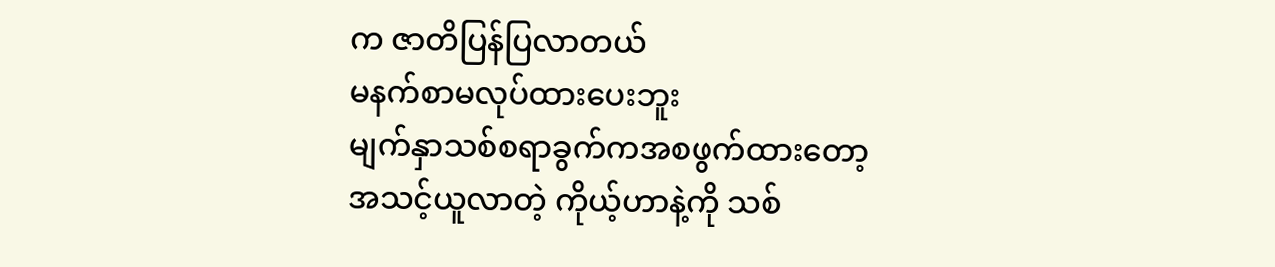က ဇာတိပြန်ပြလာတယ်
မနက်စာမလုပ်ထားပေးဘူး
မျက်နှာသစ်စရာခွက်ကအစဖွက်ထားတော့
အသင့်ယူလာတဲ့ ကိုယ့်ဟာနဲ့ကို သစ်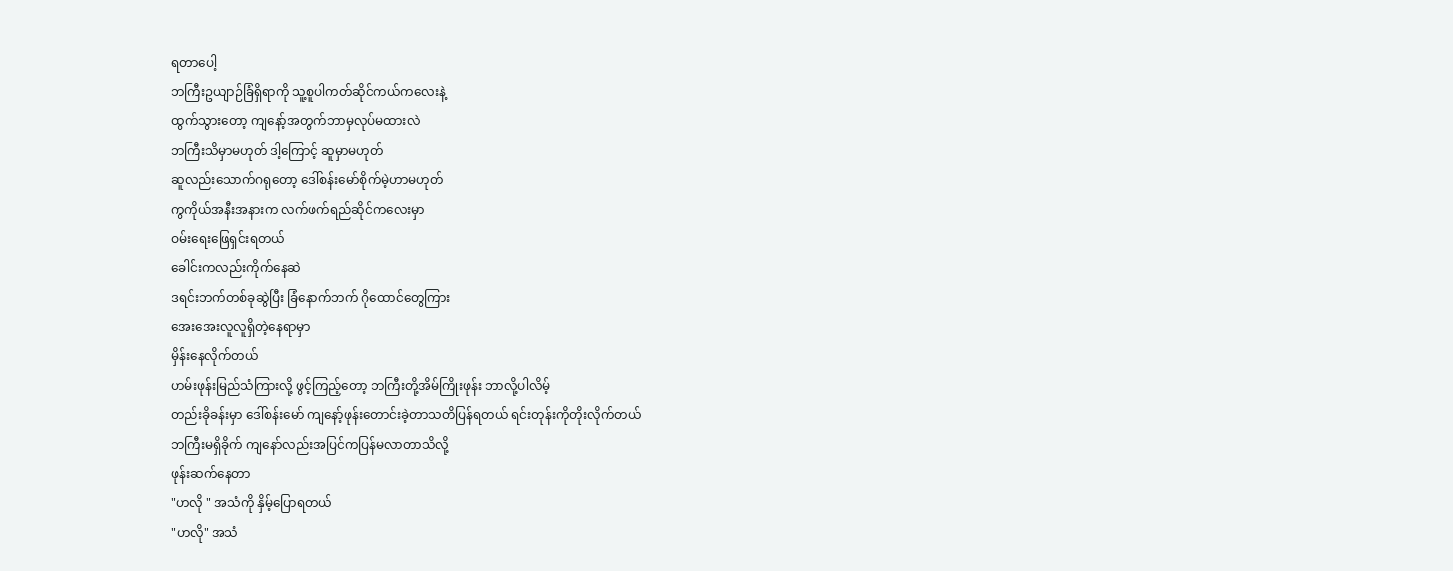ရတာပေါ့
ဘကြီးဥယျာဉ်ခြံရှိရာကို သူ့စူပါကတ်ဆိုင်ကယ်ကလေးနဲ့
ထွက်သွားတော့ ကျနော့်အတွက်ဘာမှလုပ်မထားလဲ
ဘကြီးသိမှာမဟုတ် ဒါ့ကြောင့် ဆူမှာမဟုတ်
ဆူလည်းသောက်ဂရုတော့ ဒေါ်စန်းမော်စိုက်မဲ့ဟာမဟုတ်
ကွကိုယ်အနီးအနားက လက်ဖက်ရည်ဆိုင်ကလေးမှာ
ဝမ်းရေးဖြေရှင်းရတယ်
ခေါင်းကလည်းကိုက်နေဆဲ
ဒရင်းဘက်တစ်ခုဆွဲပြီး ခြံနောက်ဘက် ဂိုထောင်တွေကြား
အေးအေးလူလူရှိတဲ့နေရာမှာ
မှိန်းနေလိုက်တယ်
ဟမ်းဖုန်းမြည်သံကြားလို့ ဖွင့်ကြည့်တော့ ဘကြီးတို့အိမ်ကြိုးဖုန်း ဘာလို့ပါလိမ့်
တည်းခိုခန်းမှာ ဒေါ်စန်းမော် ကျနော့်ဖုန်းတောင်းခဲ့တာသတိပြန်ရတယ် ရင်းတုန်းကိုတိုးလိုက်တယ်
ဘကြီးမရှိခိုက် ကျနော်လည်းအပြင်ကပြန်မလာတာသိလို့
ဖုန်းဆက်နေတာ
"ဟလို " အသံကို နှိမ့်ပြောရတယ်
"ဟလို" အသံ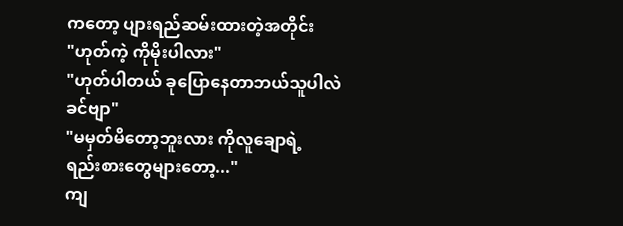ကတော့ ပျားရည်ဆမ်းထားတဲ့အတိုင်း
"ဟုတ်ကဲ့ ကိုမိုးပါလား"
"ဟုတ်ပါတယ် ခုပြောနေတာဘယ်သူပါလဲ ခင်ဗျာ"
"မမှတ်မိတော့ဘူးလား ကိုလူချောရဲ့
ရည်းစားတွေများတော့..."
ကျ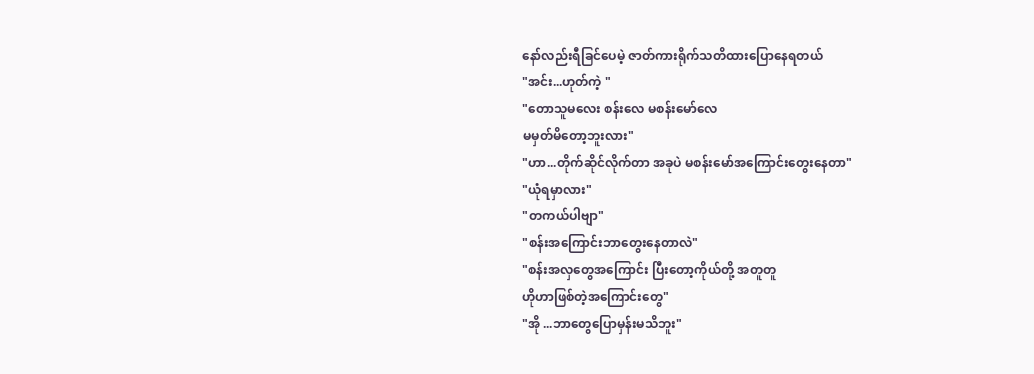နော်လည်းရီခြင်ပေမဲ့ ဇာတ်ကားရိုက်သတိထားပြောနေရတယ်
"အင်း...ဟုတ်ကဲ့ "
"တောသူမလေး စန်းလေ မစန်းမော်လေ
မမှတ်မိတော့ဘူးလား"
"ဟာ...တိုက်ဆိုင်လိုက်တာ အခုပဲ မစန်းမော်အကြောင်းတွေးနေတာ"
"ယုံရမှာလား"
"တကယ်ပါဗျာ"
"စန်းအကြောင်းဘာတွေးနေတာလဲ"
"စန်းအလှတွေအကြောင်း ပြီးတော့ကိုယ်တို့ အတူတူ
ဟိုဟာဖြစ်တဲ့အကြောင်းတွေ"
"အို ...ဘာတွေပြောမှန်းမသိဘူး"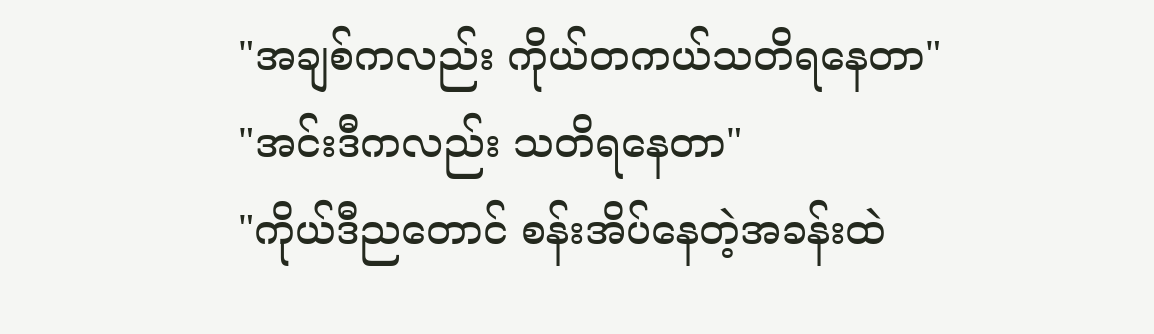"အချစ်ကလည်း ကိုယ်တကယ်သတိရနေတာ"
"အင်းဒီကလည်း သတိရနေတာ"
"ကိုယ်ဒီညတောင် စန်းအိပ်နေတဲ့အခန်းထဲ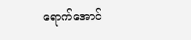ရောက်အောင်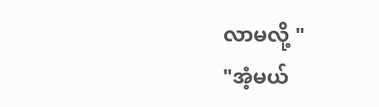လာမလို့ "
"အံ့မယ်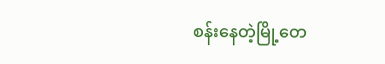စန်းနေတဲ့မြို့တေ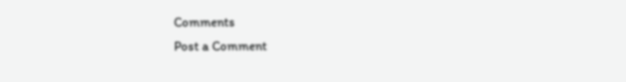Comments
Post a Comment